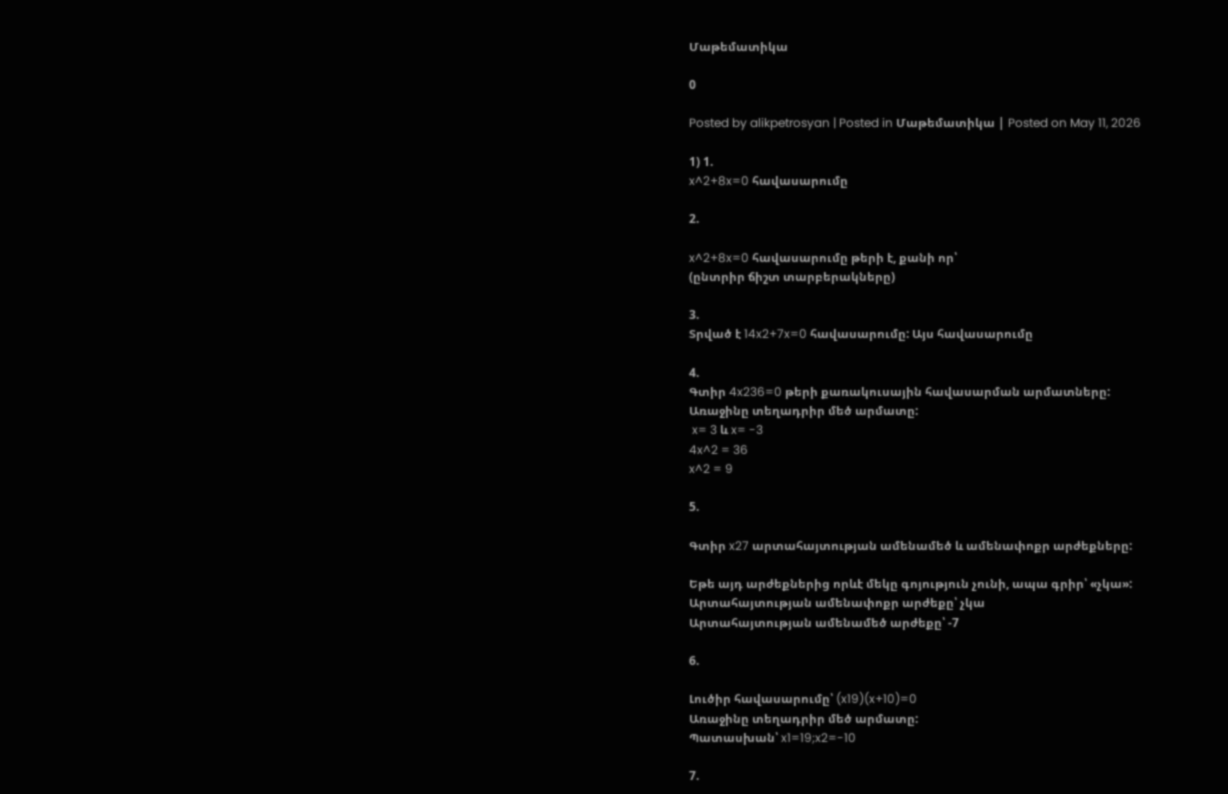Մաթեմատիկա

0

Posted by alikpetrosyan | Posted in Մաթեմատիկա | Posted on May 11, 2026

1) 1.
x^2+8x=0 հավասարումը

2.

x^2+8x=0 հավասարումը թերի է, քանի որ՝
(ընտրիր ճիշտ տարբերակները)

3.
Տրված է 14x2+7x=0 հավասարումը: Այս հավասարումը

4.
Գտիր 4x236=0 թերի քառակուսային հավասարման արմատները:
Առաջինը տեղադրիր մեծ արմատը:
 x= 3 և x= -3
4x^2 = 36
x^2 = 9

5.

Գտիր x27 արտահայտության ամենամեծ և ամենափոքր արժեքները:

Եթե այդ արժեքներից որևէ մեկը գոյություն չունի, ապա գրիր՝ «չկա»:
Արտահայտության ամենափոքր արժեքը՝ չկա
Արտահայտության ամենամեծ արժեքը՝ -7

6.

Լուծիր հավասարումը՝ (x19)(x+10)=0
Առաջինը տեղադրիր մեծ արմատը:
Պատասխան՝ x1=19;x2=-10

7.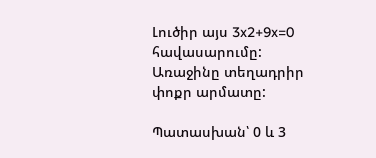Լուծիր այս 3x2+9x=0 հավասարումը:
Առաջինը տեղադրիր փոքր արմատը:

Պատասխան՝ 0 և 3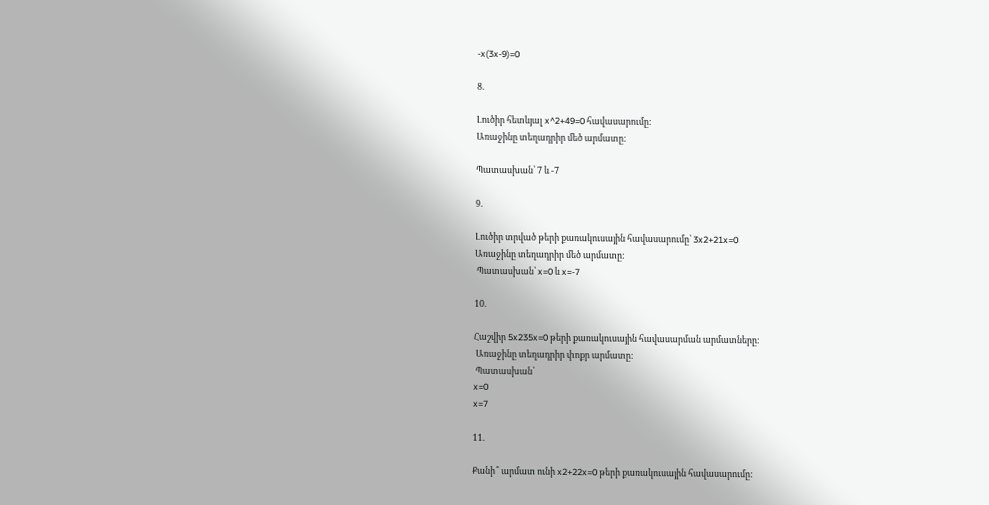-x(3x-9)=0

8.

Լուծիր հետևյալ x^2+49=0 հավասարումը:
Առաջինը տեղադրիր մեծ արմատը:

Պատասխան՝ 7 և -7

9.

Լուծիր տրված թերի քառակուսային հավասարումը՝ 3x2+21x=0
Առաջինը տեղադրիր մեծ արմատը:
 Պատասխան՝ x=0 և x=-7

10.

Հաշվիր 5x235x=0 թերի քառակուսային հավասարման արմատները:
 Առաջինը տեղադրիր փոքր արմատը:
 Պատասխան՝
x=0
x=7

11.

Քանի՞ արմատ ունի x2+22x=0 թերի քառակուսային հավասարումը: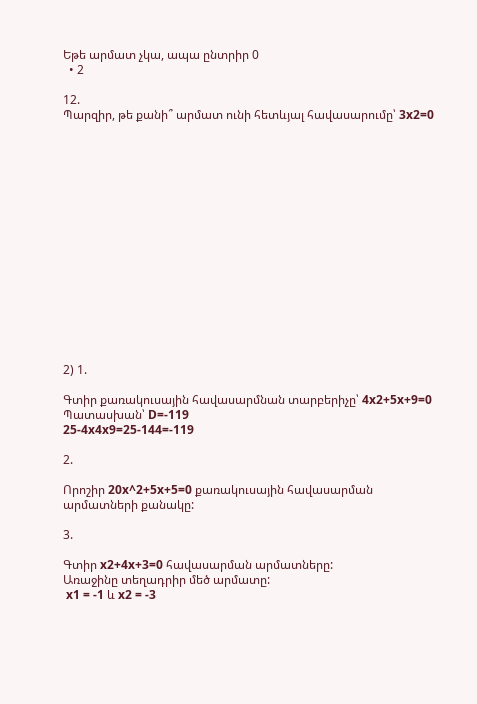Եթե արմատ չկա, ապա ընտրիր 0
  • 2

12.
Պարզիր, թե քանի՞ արմատ ունի հետևյալ հավասարումը՝ 3x2=0
















2) 1.

Գտիր քառակուսային հավասարմնան տարբերիչը՝ 4x2+5x+9=0
Պատասխան՝ D=-119
25-4x4x9=25-144=-119

2.

Որոշիր 20x^2+5x+5=0 քառակուսային հավասարման արմատների քանակը:

3.

Գտիր x2+4x+3=0 հավասարման արմատները:
Առաջինը տեղադրիր մեծ արմատը:
 x1 = -1 և x2 = -3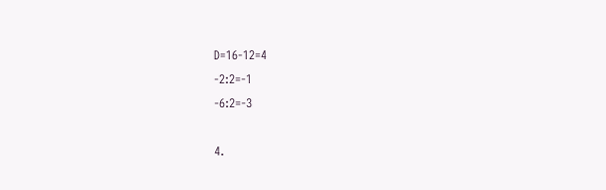D=16-12=4
-2:2=-1
-6:2=-3

4.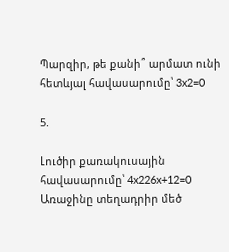Պարզիր, թե քանի՞ արմատ ունի հետևյալ հավասարումը՝ 3x2=0

5.

Լուծիր քառակուսային հավասարումը՝ 4x226x+12=0
Առաջինը տեղադրիր մեծ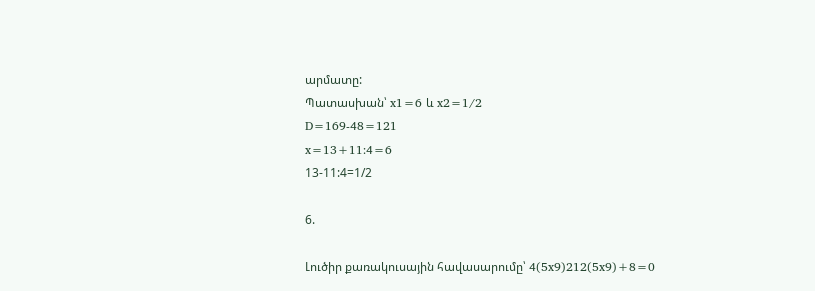արմատը:
Պատասխան՝ x1=6 և x2=1/2
D=169-48=121
x=13+11:4=6
13-11:4=1/2

6.

Լուծիր քառակուսային հավասարումը՝ 4(5x9)212(5x9)+8=0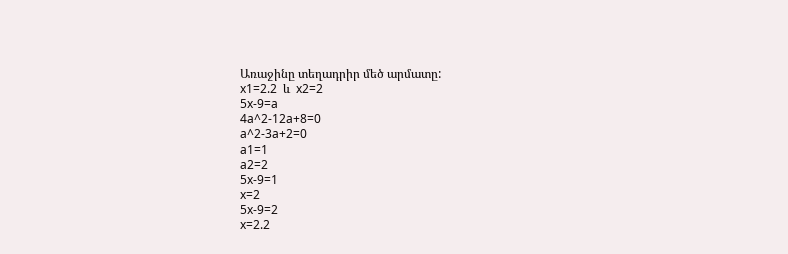Առաջինը տեղադրիր մեծ արմատը:
x1=2.2  և  x2=2
5x-9=a
4a^2-12a+8=0
a^2-3a+2=0
a1=1
a2=2
5x-9=1
x=2
5x-9=2
x=2.2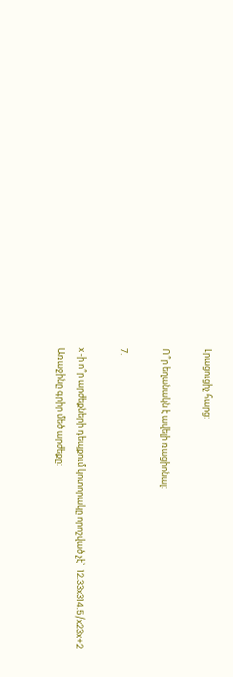Լրացուցիչ հարց:

Ո՞ր եղանակն է ավելի ռացիոնալ:

7.

x -ի ո՞ր արժեքների դեպքում կոտորակը որոշված չէ`  12.33x314.5/x23x+2
Առաջինը գրիր մեծ արժեքը: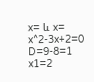x= և x=
x^2-3x+2=0
D=9-8=1
x1=2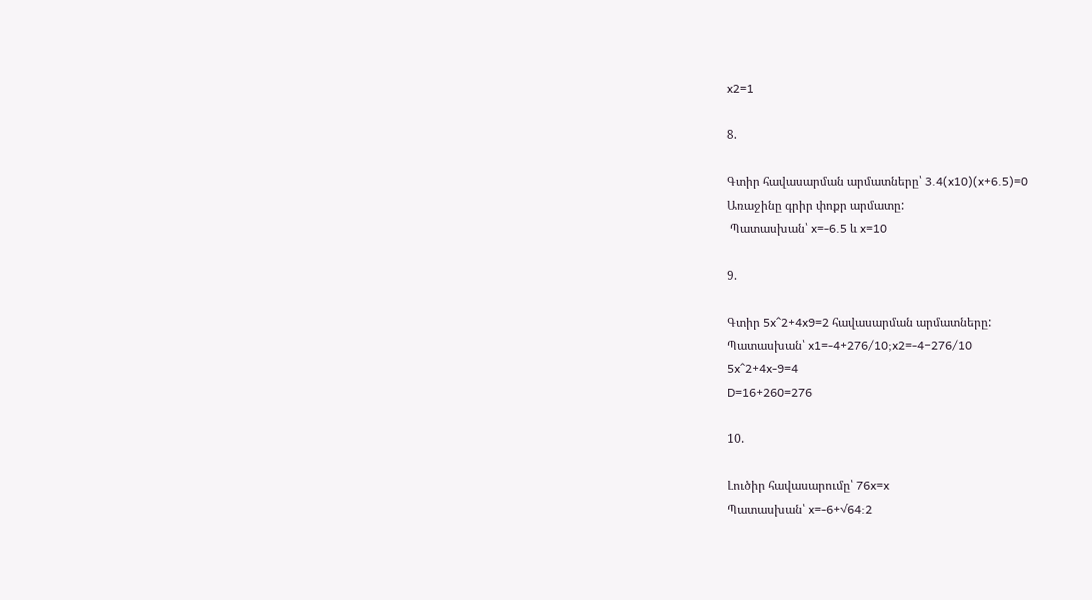x2=1

8.

Գտիր հավասարման արմատները՝ 3.4(x10)(x+6.5)=0
Առաջինը գրիր փոքր արմատը:
 Պատասխան՝ x=-6.5 և x=10

9.

Գտիր 5x^2+4x9=2 հավասարման արմատները:
Պատասխան՝ x1=-4+276/10;x2=-4−276/10
5x^2+4x-9=4
D=16+260=276

10.

Լուծիր հավասարումը՝ 76x=x
Պատասխան՝ x=-6+√64:2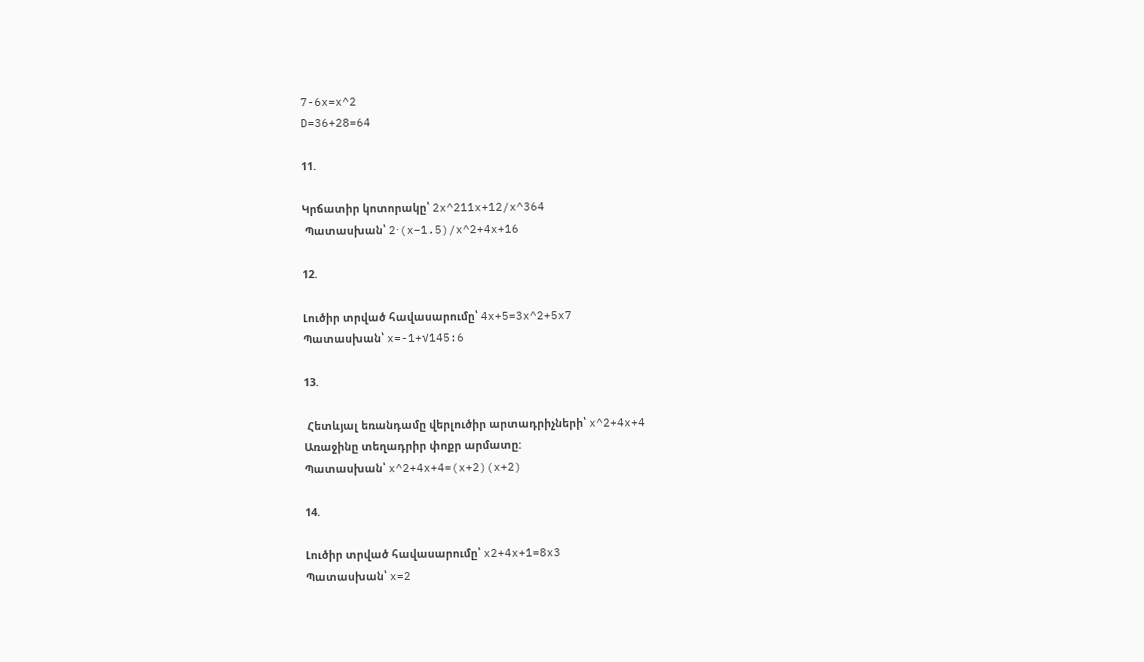7-6x=x^2
D=36+28=64

11.

Կրճատիր կոտորակը՝ 2x^211x+12/x^364
 Պատասխան՝ 2⋅(x−1.5)/x^2+4x+16

12.

Լուծիր տրված հավասարումը՝ 4x+5=3x^2+5x7
Պատասխան՝ x=-1+√145:6

13.

 Հետևյալ եռանդամը վերլուծիր արտադրիչների՝ x^2+4x+4
Առաջինը տեղադրիր փոքր արմատը:
Պատասխան՝ x^2+4x+4=(x+2)(x+2)

14.

Լուծիր տրված հավասարումը՝ x2+4x+1=8x3
Պատասխան՝ x=2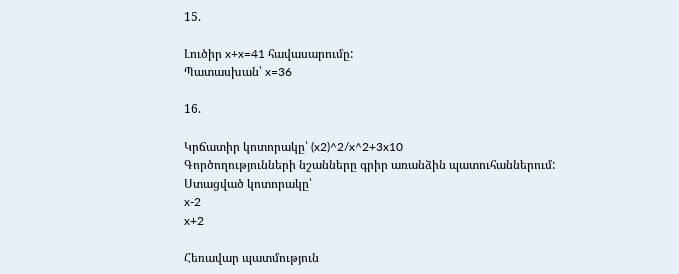15.

Լուծիր x+x=41 հավասարումը:
Պատասխան՝ x=36

16.

Կրճատիր կոտորակը՝ (x2)^2/x^2+3x10
Գործողությունների նշանները գրիր առանձին պատուհաններում:
Ստացված կոտորակը՝
x-2
x+2

Հեռավար պատմություն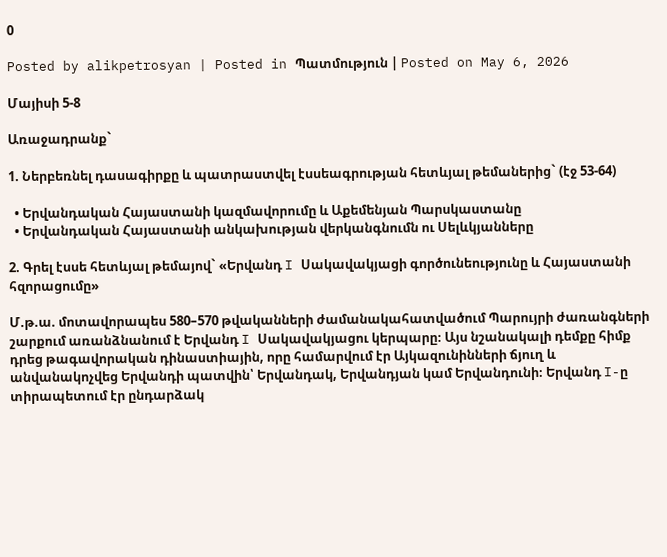0

Posted by alikpetrosyan | Posted in Պատմություն | Posted on May 6, 2026

Մայիսի 5-8

Առաջադրանք`

1. Ներբեռնել դասագիրքը և պատրաստվել էսսեագրության հետևյալ թեմաներից` (էջ 53-64)

  • Երվանդական Հայաստանի կազմավորումը և Աքեմենյան Պարսկաստանը
  • Երվանդական Հայաստանի անկախության վերկանգնումն ու Սելևկյանները

2. Գրել էսսե հետևյալ թեմայով` «Երվանդ I Սակավակյացի գործունեությունը և Հայաստանի հզորացումը»

Մ.թ.ա. մոտավորապես 580–570 թվականների ժամանակահատվածում Պարույրի ժառանգների շարքում առանձնանում է Երվանդ I Սակավակյացու կերպարը։ Այս նշանակալի դեմքը հիմք դրեց թագավորական դինաստիային, որը համարվում էր Այկազունինների ճյուղ և անվանակոչվեց Երվանդի պատվին՝ Երվանդակ, Երվանդյան կամ Երվանդունի։ Երվանդ I-ը տիրապետում էր ընդարձակ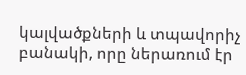կալվածքների և տպավորիչ բանակի, որը ներառում էր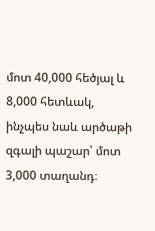մոտ 40,000 հեծյալ և 8,000 հետևակ, ինչպես նաև արծաթի զգալի պաշար՝ մոտ 3,000 տաղանդ։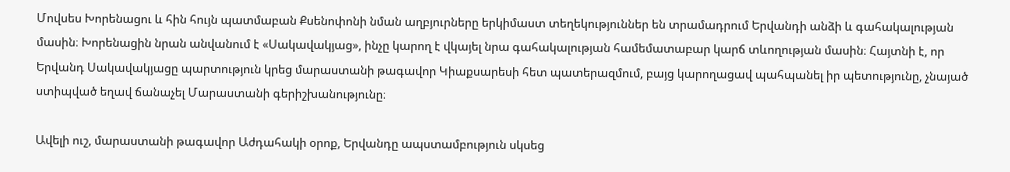Մովսես Խորենացու և հին հույն պատմաբան Քսենոփոնի նման աղբյուրները երկիմաստ տեղեկություններ են տրամադրում Երվանդի անձի և գահակալության մասին։ Խորենացին նրան անվանում է «Սակավակյաց», ինչը կարող է վկայել նրա գահակալության համեմատաբար կարճ տևողության մասին։ Հայտնի է, որ Երվանդ Սակավակյացը պարտություն կրեց մարաստանի թագավոր Կիաքսարեսի հետ պատերազմում, բայց կարողացավ պահպանել իր պետությունը, չնայած ստիպված եղավ ճանաչել Մարաստանի գերիշխանությունը։

Ավելի ուշ, մարաստանի թագավոր Աժդահակի օրոք, Երվանդը ապստամբություն սկսեց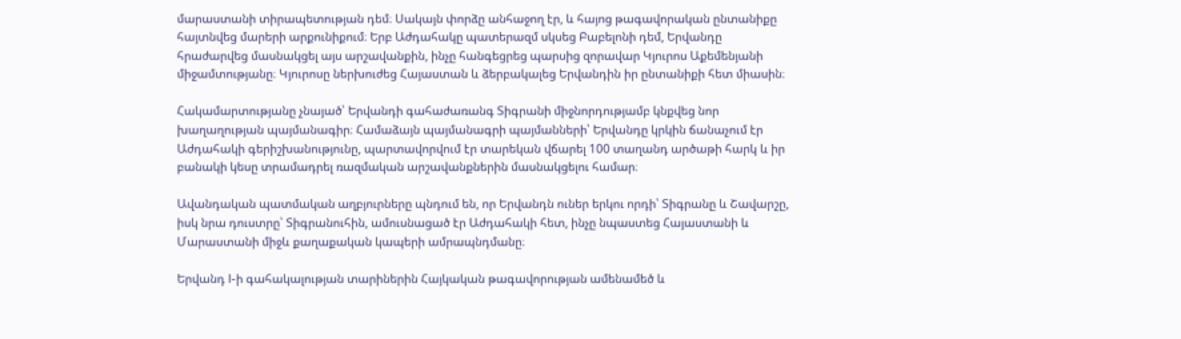մարաստանի տիրապետության դեմ։ Սակայն փորձը անհաջող էր, և հայոց թագավորական ընտանիքը հայտնվեց մարերի արքունիքում։ Երբ Աժդահակը պատերազմ սկսեց Բաբելոնի դեմ, Երվանդը հրաժարվեց մասնակցել այս արշավանքին, ինչը հանգեցրեց պարսից զորավար Կյուրոս Աքեմենյանի միջամտությանը։ Կյուրոսը ներխուժեց Հայաստան և ձերբակալեց Երվանդին իր ընտանիքի հետ միասին։

Հակամարտությանը չնայած՝ Երվանդի գահաժառանգ Տիգրանի միջնորդությամբ կնքվեց նոր խաղաղության պայմանագիր։ Համաձայն պայմանագրի պայմանների՝ Երվանդը կրկին ճանաչում էր Աժդահակի գերիշխանությունը, պարտավորվում էր տարեկան վճարել 100 տաղանդ արծաթի հարկ և իր բանակի կեսը տրամադրել ռազմական արշավանքներին մասնակցելու համար։

Ավանդական պատմական աղբյուրները պնդում են, որ Երվանդն ուներ երկու որդի՝ Տիգրանը և Շավարշը, իսկ նրա դուստրը՝ Տիգրանուհին, ամուսնացած էր Աժդահակի հետ, ինչը նպաստեց Հայաստանի և Մարաստանի միջև քաղաքական կապերի ամրապնդմանը։

Երվանդ I-ի գահակալության տարիներին Հայկական թագավորության ամենամեծ և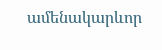ամենակարևոր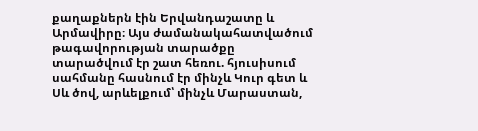քաղաքներն էին Երվանդաշատը և Արմավիրը։ Այս ժամանակահատվածում թագավորության տարածքը տարածվում էր շատ հեռու. հյուսիսում սահմանը հասնում էր մինչև Կուր գետ և Սև ծով, արևելքում՝ մինչև Մարաստան,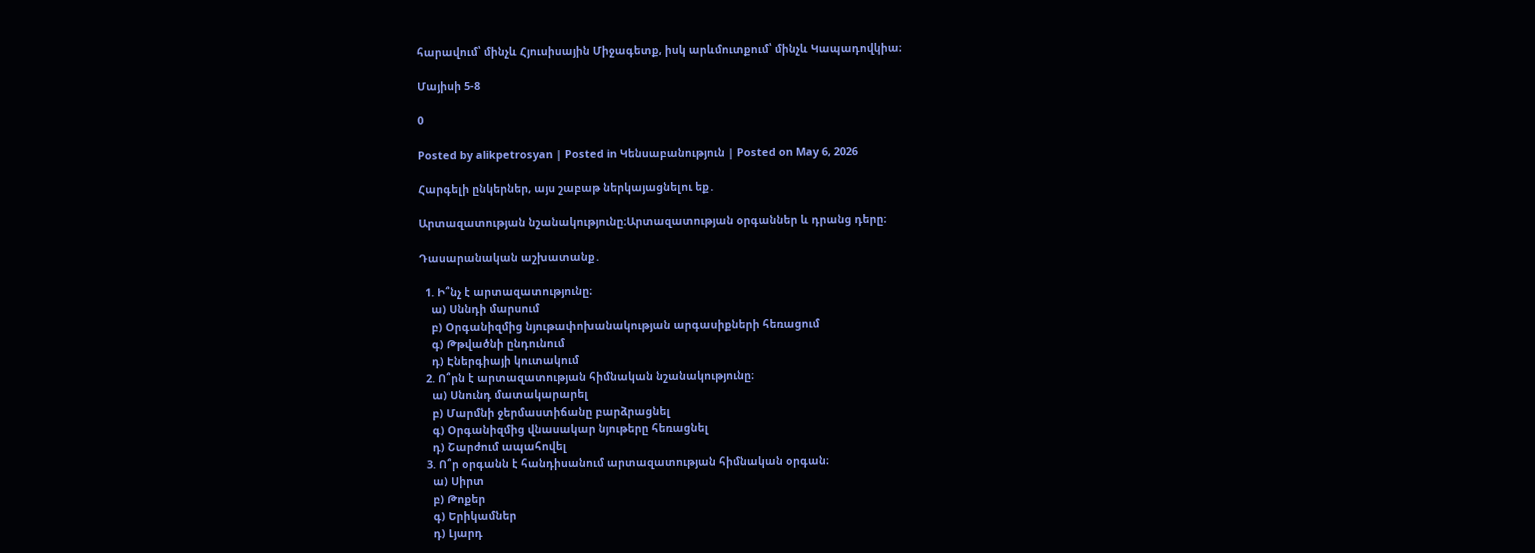հարավում՝ մինչև Հյուսիսային Միջագետք, իսկ արևմուտքում՝ մինչև Կապադովկիա։

Մայիսի 5-8

0

Posted by alikpetrosyan | Posted in Կենսաբանություն | Posted on May 6, 2026

Հարգելի ընկերներ, այս շաբաթ ներկայացնելու եք․

Արտազատության նշանակությունը։Արտազատության օրգաններ և դրանց դերը։

Դասարանական աշխատանք․

  1. Ի՞նչ է արտազատությունը։
    ա) Սննդի մարսում
    բ) Օրգանիզմից նյութափոխանակության արգասիքների հեռացում
    գ) Թթվածնի ընդունում
    դ) Էներգիայի կուտակում
  2. Ո՞րն է արտազատության հիմնական նշանակությունը։
    ա) Սնունդ մատակարարել
    բ) Մարմնի ջերմաստիճանը բարձրացնել
    գ) Օրգանիզմից վնասակար նյութերը հեռացնել
    դ) Շարժում ապահովել
  3. Ո՞ր օրգանն է հանդիսանում արտազատության հիմնական օրգան։
    ա) Սիրտ
    բ) Թոքեր
    գ) Երիկամներ
    դ) Լյարդ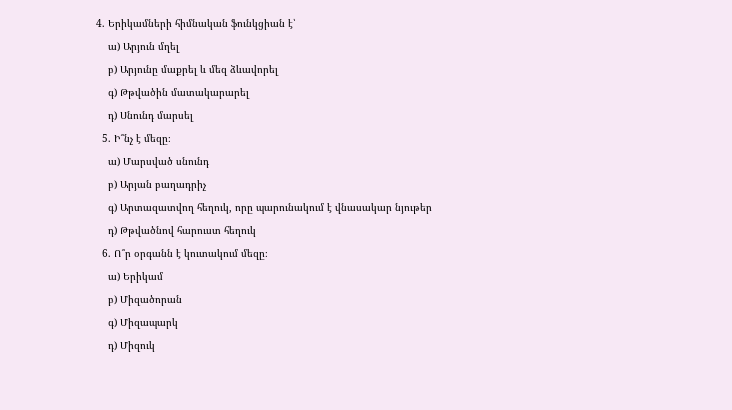4. Երիկամների հիմնական ֆունկցիան է՝
    ա) Արյուն մղել
    բ) Արյունը մաքրել և մեզ ձևավորել
    գ) Թթվածին մատակարարել
    դ) Սնունդ մարսել
  5. Ի՞նչ է մեզը։
    ա) Մարսված սնունդ
    բ) Արյան բաղադրիչ
    գ) Արտազատվող հեղուկ, որը պարունակում է վնասակար նյութեր
    դ) Թթվածնով հարուստ հեղուկ
  6. Ո՞ր օրգանն է կուտակում մեզը։
    ա) Երիկամ
    բ) Միզածորան
    գ) Միզապարկ
    դ) Միզուկ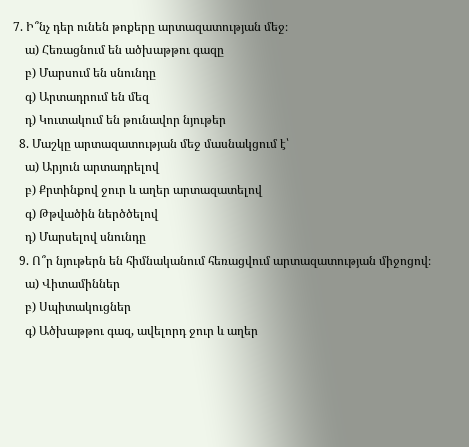7. Ի՞նչ դեր ունեն թոքերը արտազատության մեջ։
    ա) Հեռացնում են ածխաթթու գազը
    բ) Մարսում են սնունդը
    գ) Արտադրում են մեզ
    դ) Կուտակում են թունավոր նյութեր
  8. Մաշկը արտազատության մեջ մասնակցում է՝
    ա) Արյուն արտադրելով
    բ) Քրտինքով ջուր և աղեր արտազատելով
    գ) Թթվածին ներծծելով
    դ) Մարսելով սնունդը
  9. Ո՞ր նյութերն են հիմնականում հեռացվում արտազատության միջոցով։
    ա) Վիտամիններ
    բ) Սպիտակուցներ
    գ) Ածխաթթու գազ, ավելորդ ջուր և աղեր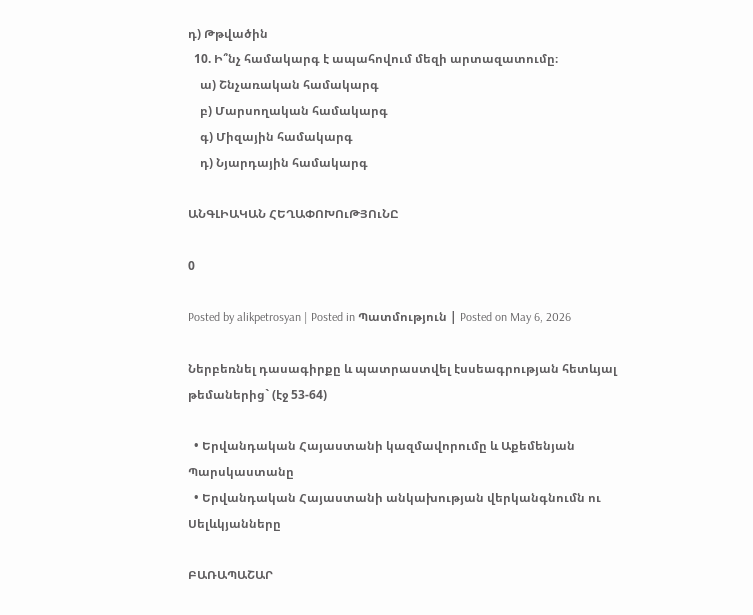դ) Թթվածին
  10. Ի՞նչ համակարգ է ապահովում մեզի արտազատումը։
    ա) Շնչառական համակարգ
    բ) Մարսողական համակարգ
    գ) Միզային համակարգ
    դ) Նյարդային համակարգ

ԱՆԳԼԻԱԿԱՆ ՀԵՂԱՓՈԽՈւԹՅՈւՆԸ

0

Posted by alikpetrosyan | Posted in Պատմություն | Posted on May 6, 2026

Ներբեռնել դասագիրքը և պատրաստվել էսսեագրության հետևյալ թեմաներից` (էջ 53-64)

  • Երվանդական Հայաստանի կազմավորումը և Աքեմենյան Պարսկաստանը
  • Երվանդական Հայաստանի անկախության վերկանգնումն ու Սելևկյանները

ԲԱՌԱՊԱՇԱՐ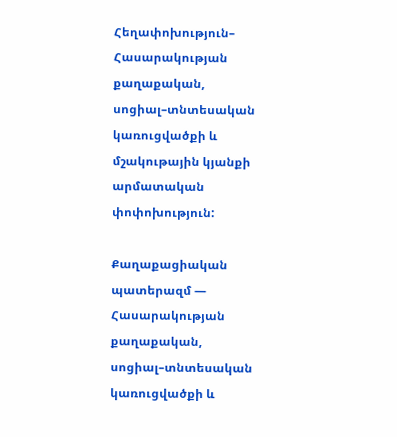Հեղափոխություն– Հասարակության քաղաքական, սոցիալ–տնտեսական կառուցվածքի և մշակութային կյանքի արմատական փոփոխություն:

Քաղաքացիական պատերազմ — Հասարակության քաղաքական, սոցիալ–տնտեսական կառուցվածքի և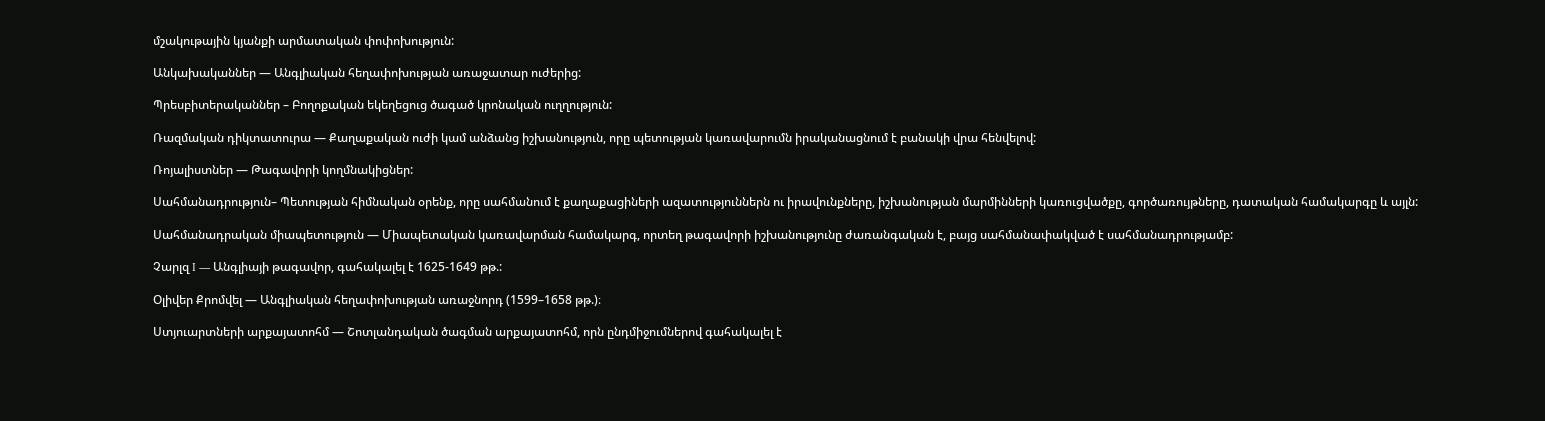մշակութային կյանքի արմատական փոփոխություն:

Անկախականներ — Անգլիական հեղափոխության առաջատար ուժերից:

Պրեսբիտերականներ – Բողոքական եկեղեցուց ծագած կրոնական ուղղություն:

Ռազմական դիկտատուրա — Քաղաքական ուժի կամ անձանց իշխանություն, որը պետության կառավարումն իրականացնում է բանակի վրա հենվելով:

Ռոյալիստներ — Թագավորի կողմնակիցներ:

Սահմանադրություն– Պետության հիմնական օրենք, որը սահմանում է քաղաքացիների ազատություններն ու իրավունքները, իշխանության մարմինների կառուցվածքը, գործառույթները, դատական համակարգը և այլն:

Սահմանադրական միապետություն — Միապետական կառավարման համակարգ, որտեղ թագավորի իշխանությունը ժառանգական է, բայց սահմանափակված է սահմանադրությամբ:

Չարլզ I — Անգլիայի թագավոր, գահակալել է 1625-1649 թթ.:

Օլիվեր Քրոմվել — Անգլիական հեղափոխության առաջնորդ (1599–1658 թթ.)։

Ստյուարտների արքայատոհմ — Շոտլանդական ծագման արքայատոհմ, որն ընդմիջումներով գահակալել է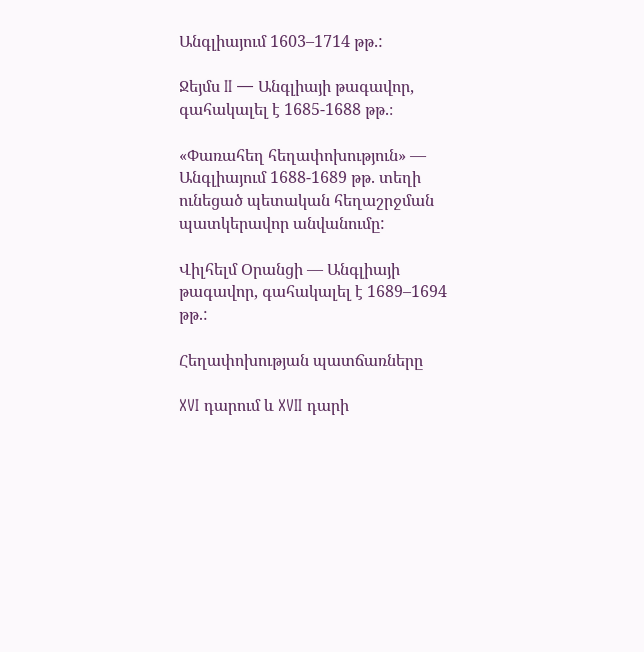Անգլիայում 1603–1714 թթ.:

Ջեյմս II — Անգլիայի թագավոր, գահակալել է 1685-1688 թթ.։

«Փառահեղ հեղափոխություն» — Անգլիայում 1688-1689 թթ. տեղի ունեցած պետական հեղաշրջման պատկերավոր անվանումը:

Վիլհելմ Օրանցի — Անգլիայի թագավոր, գահակալել է 1689–1694 թթ.:

Հեղափոխության պատճառները

XVI դարում և XVII դարի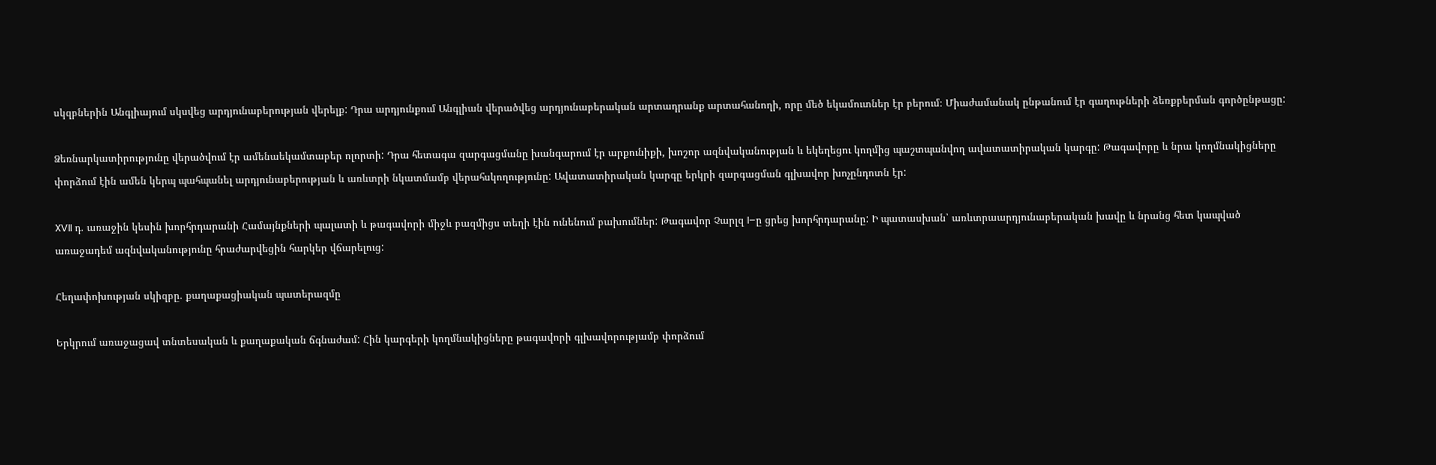սկզբներին Անգլիայում սկսվեց արդյունաբերության վերելք: Դրա արդյունքում Անգլիան վերածվեց արդյունաբերական արտադրանք արտահանողի, որը մեծ եկամուտներ էր բերում։ Միաժամանակ ընթանում էր գաղութների ձեռքբերման գործընթացը:

Ձեռնարկատիրությունը վերածվում էր ամենաեկամտաբեր ոլորտի: Դրա հետագա զարգացմանը խանգարում էր արքունիքի, խոշոր ազնվականության և եկեղեցու կողմից պաշտպանվող ավատատիրական կարգը: Թագավորը և նրա կողմնակիցները փորձում էին ամեն կերպ պահպանել արդյունաբերության և առևտրի նկատմամբ վերահսկողությունը: Ավատատիրական կարգը երկրի զարգացման գլխավոր խոչընդոտն էր:

XVII դ. առաջին կեսին խորհրդարանի Համայնքների պալատի և թագավորի միջև բազմիցս տեղի էին ունենում բախումներ: Թագավոր Չարլզ I–ը ցրեց խորհրդարանը: Ի պատասխան՝ առևտրաարդյունաբերական խավը և նրանց հետ կապված առաջադեմ ազնվականությունը հրաժարվեցին հարկեր վճարելուց:

Հեղափոխության սկիզբը. քաղաքացիական պատերազմը

Երկրում առաջացավ տնտեսական և քաղաքական ճգնաժամ: Հին կարգերի կողմնակիցները թագավորի գլխավորությամբ փորձում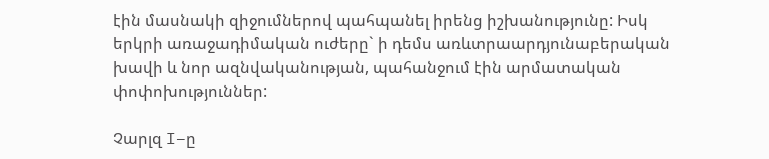էին մասնակի զիջումներով պահպանել իրենց իշխանությունը: Իսկ երկրի առաջադիմական ուժերը` ի դեմս առևտրաարդյունաբերական խավի և նոր ազնվականության, պահանջում էին արմատական փոփոխություններ:

Չարլզ I–ը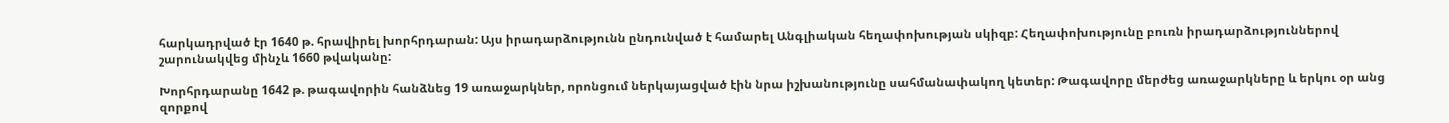հարկադրված էր 1640 թ. հրավիրել խորհրդարան: Այս իրադարձությունն ընդունված է համարել Անգլիական հեղափոխության սկիզբ: Հեղափոխությունը բուռն իրադարձություններով շարունակվեց մինչև 1660 թվականը:

Խորհրդարանը 1642 թ. թագավորին հանձնեց 19 առաջարկներ, որոնցում ներկայացված էին նրա իշխանությունը սահմանափակող կետեր: Թագավորը մերժեց առաջարկները և երկու օր անց զորքով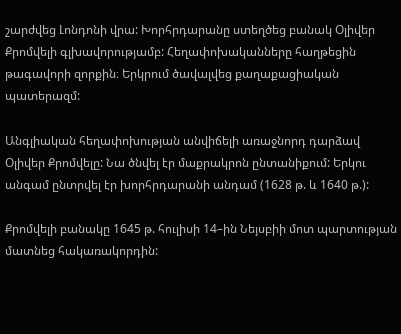շարժվեց Լոնդոնի վրա: Խորհրդարանը ստեղծեց բանակ Օլիվեր Քրոմվելի գլխավորությամբ: Հեղափոխականները հաղթեցին թագավորի զորքին։ Երկրում ծավալվեց քաղաքացիական պատերազմ:

Անգլիական հեղափոխության անվիճելի առաջնորդ դարձավ Օլիվեր Քրոմվելը: Նա ծնվել էր մաքրակրոն ընտանիքում: Երկու անգամ ընտրվել էր խորհրդարանի անդամ (1628 թ. և 1640 թ.):

Քրոմվելի բանակը 1645 թ. հուլիսի 14–ին Նեյսբիի մոտ պարտության մատնեց հակառակորդին: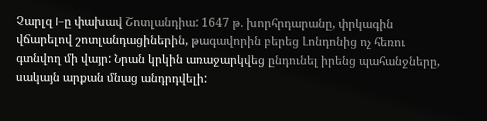Չարլզ I–ը փախավ Շոտլանդիա: 1647 թ. խորհրդարանը, փրկագին վճարելով շոտլանդացիներին, թագավորին բերեց Լոնդոնից ոչ հեռու գտնվող մի վայր: Նրան կրկին առաջարկվեց ընդունել իրենց պահանջները, սակայն արքան մնաց անդրդվելի: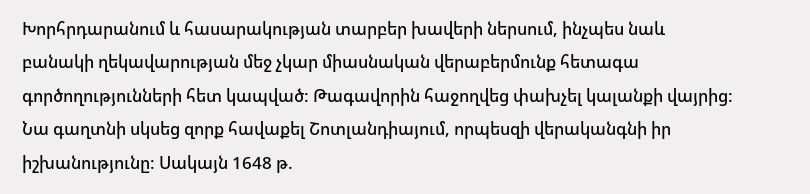Խորհրդարանում և հասարակության տարբեր խավերի ներսում, ինչպես նաև բանակի ղեկավարության մեջ չկար միասնական վերաբերմունք հետագա գործողությունների հետ կապված: Թագավորին հաջողվեց փախչել կալանքի վայրից: Նա գաղտնի սկսեց զորք հավաքել Շոտլանդիայում, որպեսզի վերականգնի իր իշխանությունը: Սակայն 1648 թ.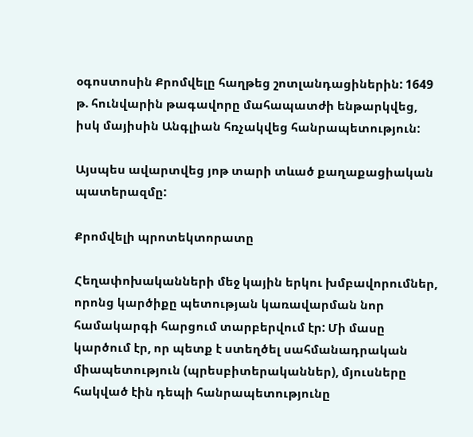օգոստոսին Քրոմվելը հաղթեց շոտլանդացիներին: 1649 թ. հունվարին թագավորը մահապատժի ենթարկվեց, իսկ մայիսին Անգլիան հռչակվեց հանրապետություն:

Այսպես ավարտվեց յոթ տարի տևած քաղաքացիական պատերազմը:

Քրոմվելի պրոտեկտորատը

Հեղափոխականների մեջ կային երկու խմբավորումներ, որոնց կարծիքը պետության կառավարման նոր համակարգի հարցում տարբերվում էր: Մի մասը կարծում էր, որ պետք է ստեղծել սահմանադրական միապետություն (պրեսբիտերականներ), մյուսները հակված էին դեպի հանրապետությունը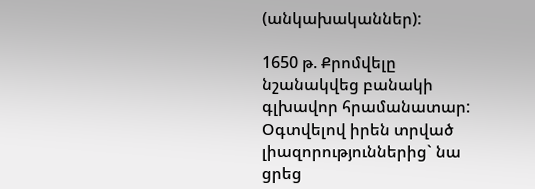(անկախականներ):

1650 թ. Քրոմվելը նշանակվեց բանակի գլխավոր հրամանատար: Օգտվելով իրեն տրված լիազորություններից` նա ցրեց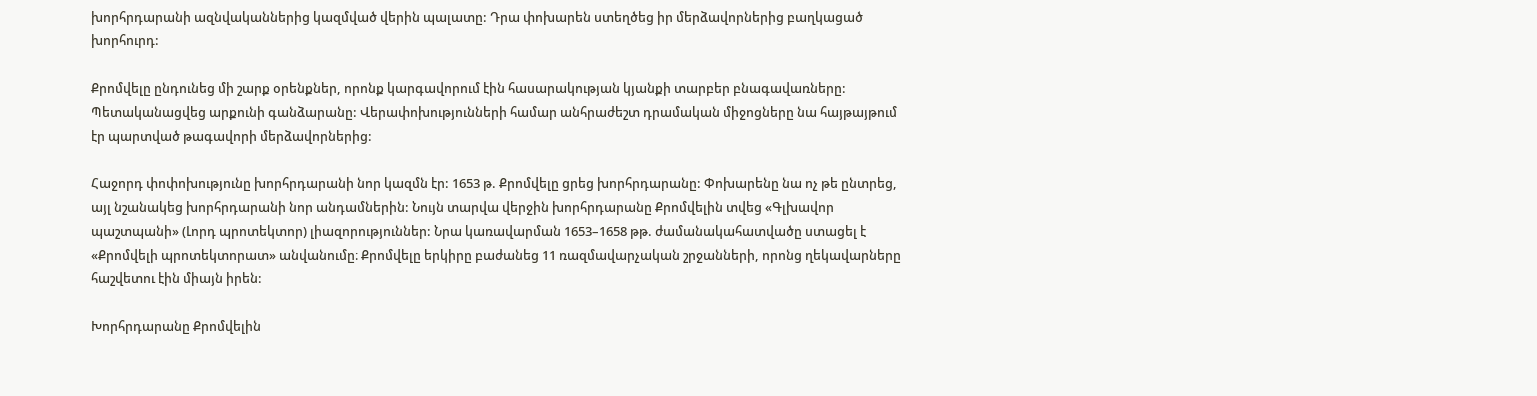խորհրդարանի ազնվականներից կազմված վերին պալատը: Դրա փոխարեն ստեղծեց իր մերձավորներից բաղկացած խորհուրդ:

Քրոմվելը ընդունեց մի շարք օրենքներ, որոնք կարգավորում էին հասարակության կյանքի տարբեր բնագավառները: Պետականացվեց արքունի գանձարանը: Վերափոխությունների համար անհրաժեշտ դրամական միջոցները նա հայթայթում էր պարտված թագավորի մերձավորներից:

Հաջորդ փոփոխությունը խորհրդարանի նոր կազմն էր: 1653 թ. Քրոմվելը ցրեց խորհրդարանը: Փոխարենը նա ոչ թե ընտրեց, այլ նշանակեց խորհրդարանի նոր անդամներին: Նույն տարվա վերջին խորհրդարանը Քրոմվելին տվեց «Գլխավոր պաշտպանի» (Լորդ պրոտեկտոր) լիազորություններ: Նրա կառավարման 1653–1658 թթ. ժամանակահատվածը ստացել է «Քրոմվելի պրոտեկտորատ» անվանումը։ Քրոմվելը երկիրը բաժանեց 11 ռազմավարչական շրջանների, որոնց ղեկավարները հաշվետու էին միայն իրեն:

Խորհրդարանը Քրոմվելին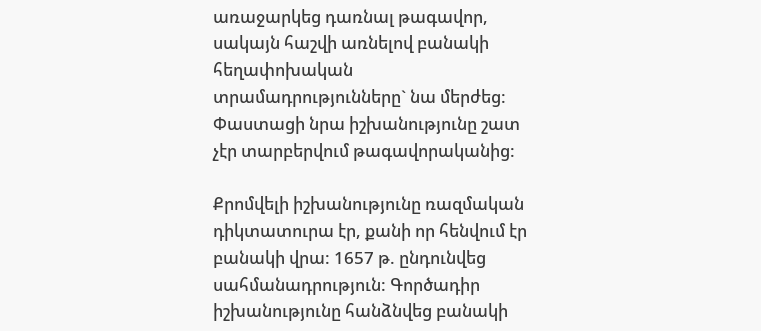առաջարկեց դառնալ թագավոր, սակայն հաշվի առնելով բանակի հեղափոխական տրամադրությունները` նա մերժեց: Փաստացի նրա իշխանությունը շատ չէր տարբերվում թագավորականից:

Քրոմվելի իշխանությունը ռազմական դիկտատուրա էր, քանի որ հենվում էր բանակի վրա: 1657 թ. ընդունվեց սահմանադրություն: Գործադիր իշխանությունը հանձնվեց բանակի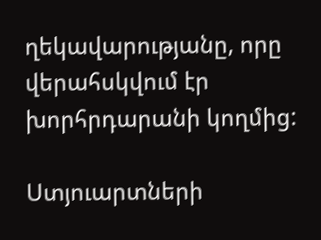ղեկավարությանը, որը վերահսկվում էր խորհրդարանի կողմից:

Ստյուարտների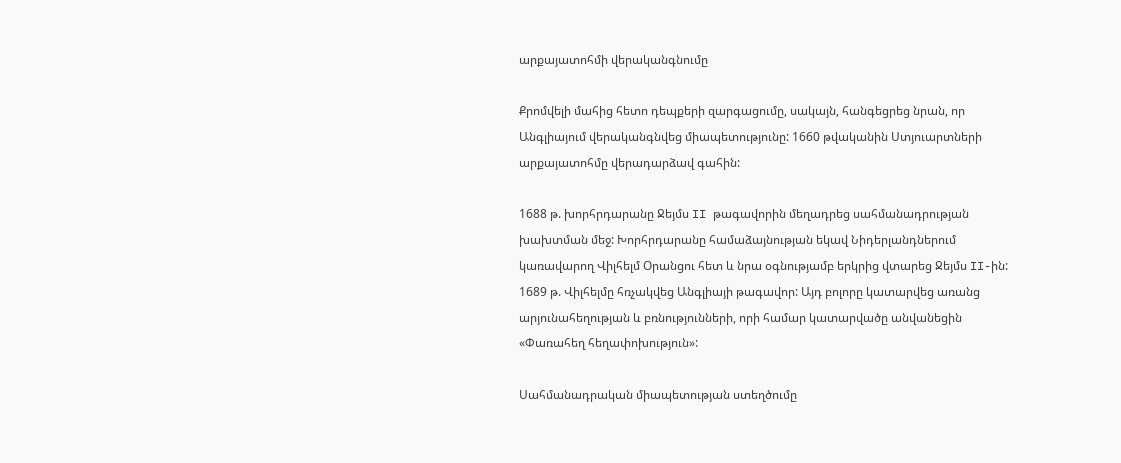արքայատոհմի վերականգնումը

Քրոմվելի մահից հետո դեպքերի զարգացումը, սակայն, հանգեցրեց նրան, որ Անգլիայում վերականգնվեց միապետությունը: 1660 թվականին Ստյուարտների արքայատոհմը վերադարձավ գահին:

1688 թ. խորհրդարանը Ջեյմս II թագավորին մեղադրեց սահմանադրության խախտման մեջ: Խորհրդարանը համաձայնության եկավ Նիդերլանդներում կառավարող Վիլհելմ Օրանցու հետ և նրա օգնությամբ երկրից վտարեց Ջեյմս II-ին: 1689 թ. Վիլհելմը հռչակվեց Անգլիայի թագավոր: Այդ բոլորը կատարվեց առանց արյունահեղության և բռնությունների, որի համար կատարվածը անվանեցին «Փառահեղ հեղափոխություն»:

Սահմանադրական միապետության ստեղծումը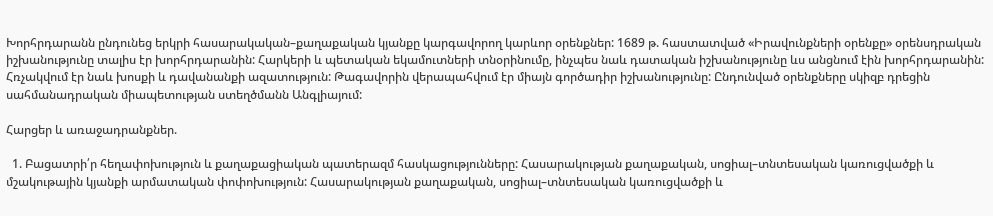Խորհրդարանն ընդունեց երկրի հասարակական–քաղաքական կյանքը կարգավորող կարևոր օրենքներ: 1689 թ. հաստատված «Իրավունքների օրենքը» օրենսդրական իշխանությունը տալիս էր խորհրդարանին: Հարկերի և պետական եկամուտների տնօրինումը, ինչպես նաև դատական իշխանությունը ևս անցնում էին խորհրդարանին: Հռչակվում էր նաև խոսքի և դավանանքի ազատություն: Թագավորին վերապահվում էր միայն գործադիր իշխանությունը: Ընդունված օրենքները սկիզբ դրեցին սահմանադրական միապետության ստեղծմանն Անգլիայում:

Հարցեր և առաջադրանքներ.

  1. Բացատրի՛ր հեղափոխություն և քաղաքացիական պատերազմ հասկացությունները: Հասարակության քաղաքական, սոցիալ–տնտեսական կառուցվածքի և մշակութային կյանքի արմատական փոփոխություն: Հասարակության քաղաքական, սոցիալ–տնտեսական կառուցվածքի և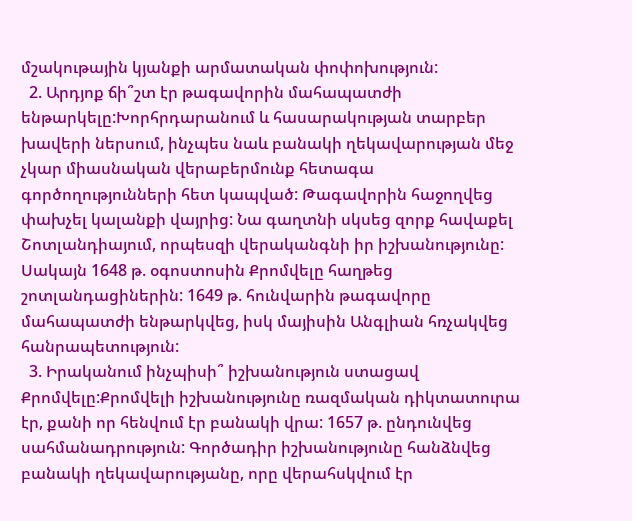մշակութային կյանքի արմատական փոփոխություն:
  2. Արդյոք ճի՞շտ էր թագավորին մահապատժի ենթարկելը:Խորհրդարանում և հասարակության տարբեր խավերի ներսում, ինչպես նաև բանակի ղեկավարության մեջ չկար միասնական վերաբերմունք հետագա գործողությունների հետ կապված: Թագավորին հաջողվեց փախչել կալանքի վայրից: Նա գաղտնի սկսեց զորք հավաքել Շոտլանդիայում, որպեսզի վերականգնի իր իշխանությունը: Սակայն 1648 թ. օգոստոսին Քրոմվելը հաղթեց շոտլանդացիներին: 1649 թ. հունվարին թագավորը մահապատժի ենթարկվեց, իսկ մայիսին Անգլիան հռչակվեց հանրապետություն:
  3. Իրականում ինչպիսի՞ իշխանություն ստացավ Քրոմվելը:Քրոմվելի իշխանությունը ռազմական դիկտատուրա էր, քանի որ հենվում էր բանակի վրա: 1657 թ. ընդունվեց սահմանադրություն: Գործադիր իշխանությունը հանձնվեց բանակի ղեկավարությանը, որը վերահսկվում էր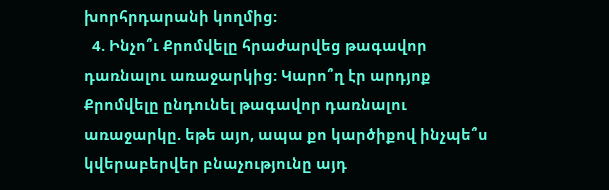խորհրդարանի կողմից:
  4. Ինչո՞ւ Քրոմվելը հրաժարվեց թագավոր դառնալու առաջարկից: Կարո՞ղ էր արդյոք Քրոմվելը ընդունել թագավոր դառնալու առաջարկը. եթե այո, ապա քո կարծիքով ինչպե՞ս կվերաբերվեր բնաչությունը այդ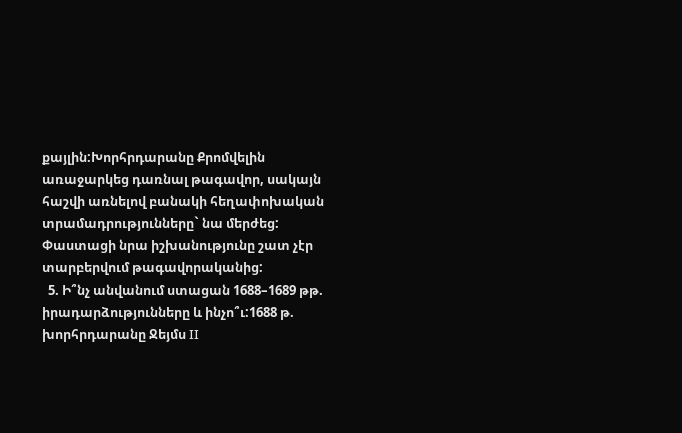քայլին:Խորհրդարանը Քրոմվելին առաջարկեց դառնալ թագավոր, սակայն հաշվի առնելով բանակի հեղափոխական տրամադրությունները` նա մերժեց: Փաստացի նրա իշխանությունը շատ չէր տարբերվում թագավորականից:
  5. Ի՞նչ անվանում ստացան 1688–1689 թթ. իրադարձությունները և ինչո՞ւ:1688 թ. խորհրդարանը Ջեյմս II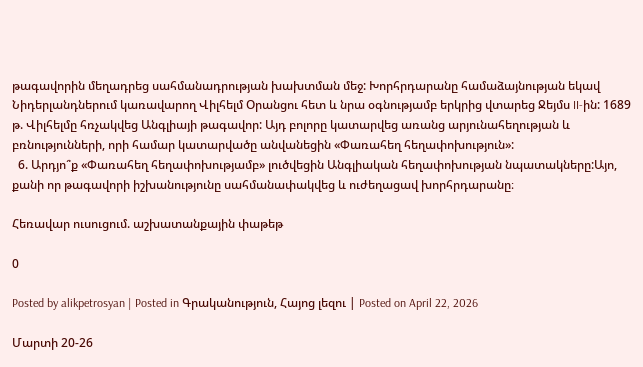թագավորին մեղադրեց սահմանադրության խախտման մեջ: Խորհրդարանը համաձայնության եկավ Նիդերլանդներում կառավարող Վիլհելմ Օրանցու հետ և նրա օգնությամբ երկրից վտարեց Ջեյմս II-ին: 1689 թ. Վիլհելմը հռչակվեց Անգլիայի թագավոր: Այդ բոլորը կատարվեց առանց արյունահեղության և բռնությունների, որի համար կատարվածը անվանեցին «Փառահեղ հեղափոխություն»:
  6. Արդյո՞ք «Փառահեղ հեղափոխությամբ» լուծվեցին Անգլիական հեղափոխության նպատակները:Այո, քանի որ թագավորի իշխանությունը սահմանափակվեց և ուժեղացավ խորհրդարանը։

Հեռավար ուսուցում. աշխատանքային փաթեթ

0

Posted by alikpetrosyan | Posted in Գրականություն, Հայոց լեզու | Posted on April 22, 2026

Մարտի 20-26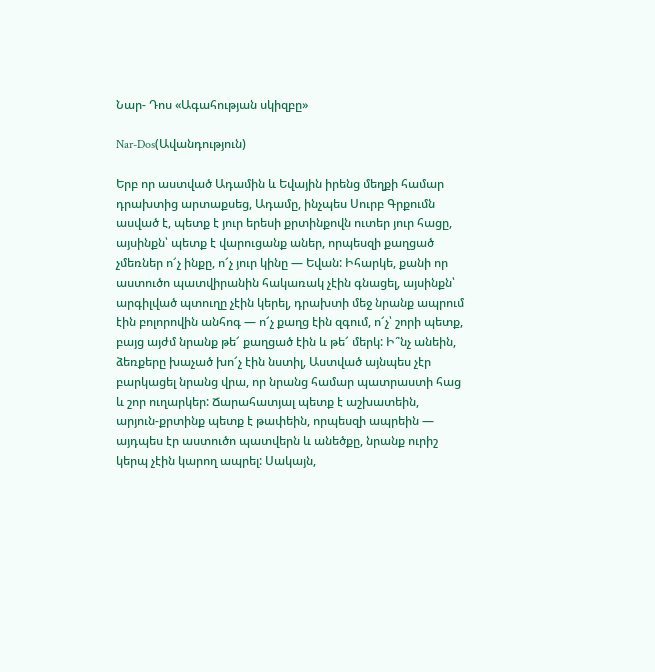Նար- Դոս «Ագահության սկիզբը»

Nar-Dos(Ավանդություն)

Երբ որ աստված Ադամին և Եվային իրենց մեղքի համար դրախտից արտաքսեց, Ադամը, ինչպես Սուրբ Գրքումն ասված է, պետք է յուր երեսի քրտինքովն ուտեր յուր հացը, այսինքն՝ պետք է վարուցանք աներ, որպեսզի քաղցած չմեռներ ո՜չ ինքը, ո՜չ յուր կինը — Եվան: Իհարկե, քանի որ աստուծո պատվիրանին հակառակ չէին գնացել, այսինքն՝ արգիլված պտուղը չէին կերել, դրախտի մեջ նրանք ապրում էին բոլորովին անհոգ — ո՜չ քաղց էին զգում, ո՜չ՝ շորի պետք, բայց այժմ նրանք թե՜ քաղցած էին և թե՜ մերկ: Ի՞նչ անեին, ձեռքերը խաչած խո՜չ էին նստիլ, Աստված այնպես չէր բարկացել նրանց վրա, որ նրանց համար պատրաստի հաց և շոր ուղարկեր: Ճարահատյալ պետք է աշխատեին, արյուն-քրտինք պետք է թափեին, որպեսզի ապրեին — այդպես էր աստուծո պատվերն և անեծքը, նրանք ուրիշ կերպ չէին կարող ապրել: Սակայն,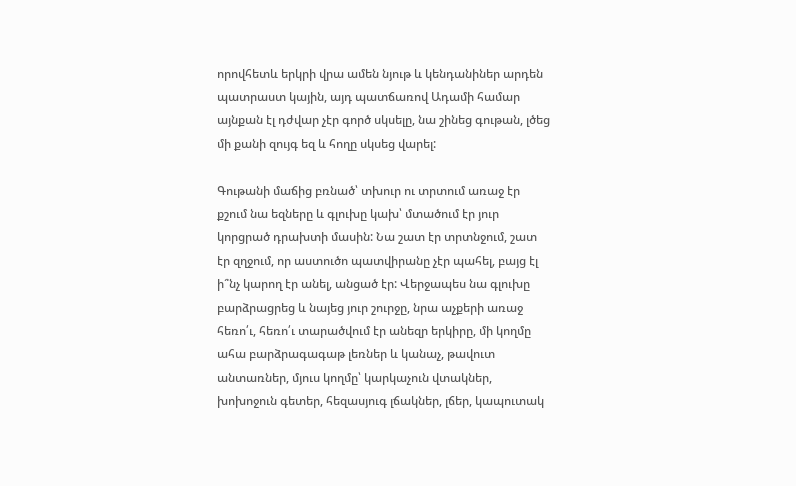որովհետև երկրի վրա ամեն նյութ և կենդանիներ արդեն պատրաստ կային, այդ պատճառով Ադամի համար այնքան էլ դժվար չէր գործ սկսելը, նա շինեց գութան, լծեց մի քանի զույգ եզ և հողը սկսեց վարել:

Գութանի մաճից բռնած՝ տխուր ու տրտում առաջ էր քշում նա եզները և գլուխը կախ՝ մտածում էր յուր կորցրած դրախտի մասին: Նա շատ էր տրտնջում, շատ էր զղջում, որ աստուծո պատվիրանը չէր պահել, բայց էլ ի՞նչ կարող էր անել, անցած էր: Վերջապես նա գլուխը բարձրացրեց և նայեց յուր շուրջը, նրա աչքերի առաջ հեռո՛ւ, հեռո՛ւ տարածվում էր անեզր երկիրը, մի կողմը ահա բարձրագագաթ լեռներ և կանաչ, թավուտ անտառներ, մյուս կողմը՝ կարկաչուն վտակներ, խոխոջուն գետեր, հեզասյուգ լճակներ, լճեր, կապուտակ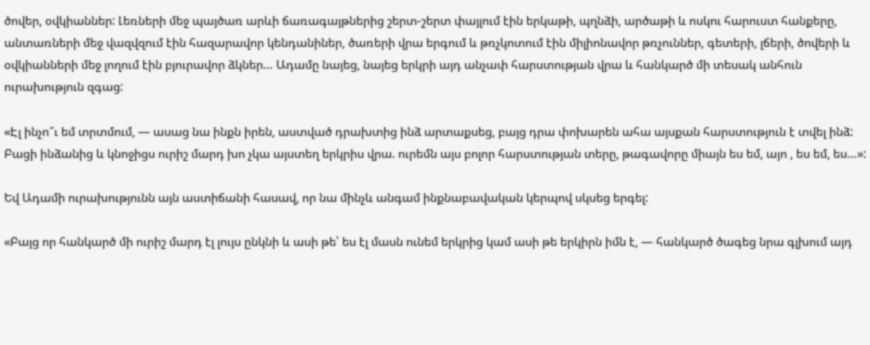ծովեր, օվկիաններ: Լեռների մեջ պայծառ արևի ճառագայթներից շերտ-շերտ փայլում էին երկաթի, պղնձի, արծաթի և ոսկու հարուստ հանքերը, անտառների մեջ վազվզում էին հազարավոր կենդանիներ, ծառերի վրա երգում և թռչկոտում էին միլիոնավոր թռչուններ, գետերի, լճերի, ծովերի և օվկիանների մեջ լողում էին բյուրավոր ձկներ… Ադամը նայեց, նայեց երկրի այդ անչափ հարստության վրա և հանկարծ մի տեսակ անհուն ուրախություն զգաց:

«Էլ ինչո՞ւ եմ տրտմում, — ասաց նա ինքն իրեն, աստված դրախտից ինձ արտաքսեց, բայց դրա փոխարեն ահա այսքան հարստություն է տվել ինձ: Բացի ինձանից և կնոջիցս ուրիշ մարդ խո չկա այստեղ երկրիս վրա. ուրեմն այս բոլոր հարստության տերը, թագավորը միայն ես եմ, այո , ես եմ, ես…»:

Եվ Ադամի ուրախությունն այն աստիճանի հասավ, որ նա մինչև անգամ ինքնաբավական կերպով սկսեց երգել:

«Բայց որ հանկարծ մի ուրիշ մարդ էլ լույս ընկնի և ասի թե՝ ես էլ մասն ունեմ երկրից կամ ասի թե երկիրն իմն է, — հանկարծ ծագեց նրա գլխում այդ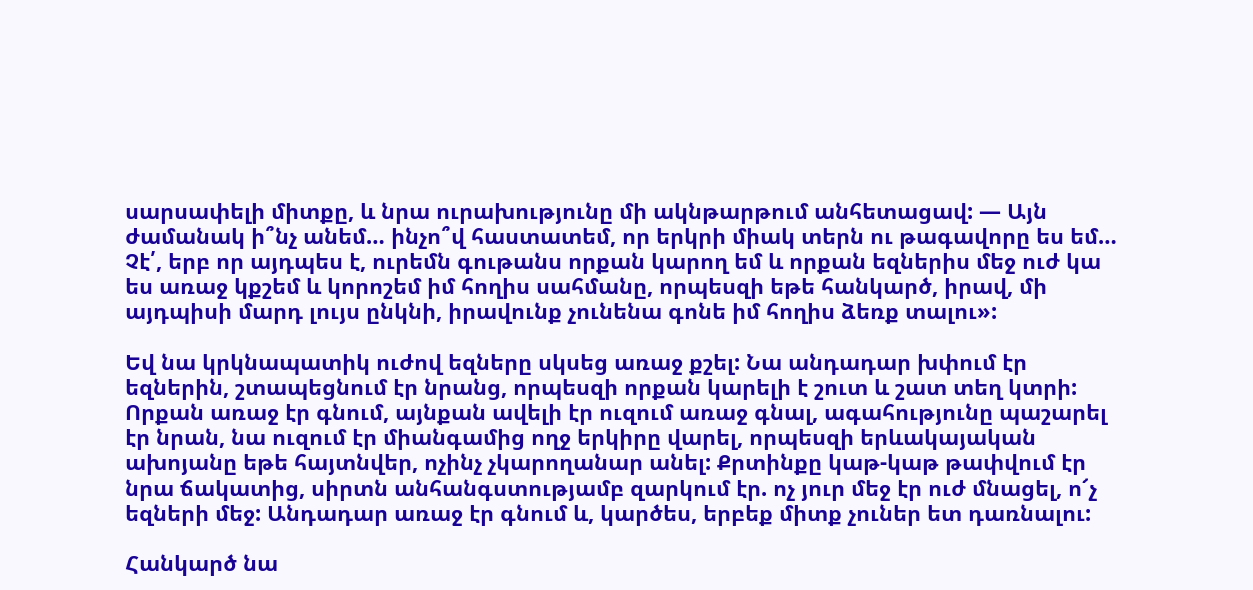սարսափելի միտքը, և նրա ուրախությունը մի ակնթարթում անհետացավ: — Այն ժամանակ ի՞նչ անեմ… ինչո՞վ հաստատեմ, որ երկրի միակ տերն ու թագավորը ես եմ… Չէ՛, երբ որ այդպես է, ուրեմն գութանս որքան կարող եմ և որքան եզներիս մեջ ուժ կա ես առաջ կքշեմ և կորոշեմ իմ հողիս սահմանը, որպեսզի եթե հանկարծ, իրավ, մի այդպիսի մարդ լույս ընկնի, իրավունք չունենա գոնե իմ հողիս ձեռք տալու»:

Եվ նա կրկնապատիկ ուժով եզները սկսեց առաջ քշել: Նա անդադար խփում էր եզներին, շտապեցնում էր նրանց, որպեսզի որքան կարելի է շուտ և շատ տեղ կտրի: Որքան առաջ էր գնում, այնքան ավելի էր ուզում առաջ գնալ, ագահությունը պաշարել էր նրան, նա ուզում էր միանգամից ողջ երկիրը վարել, որպեսզի երևակայական ախոյանը եթե հայտնվեր, ոչինչ չկարողանար անել: Քրտինքը կաթ-կաթ թափվում էր նրա ճակատից, սիրտն անհանգստությամբ զարկում էր. ոչ յուր մեջ էր ուժ մնացել, ո՜չ եզների մեջ: Անդադար առաջ էր գնում և, կարծես, երբեք միտք չուներ ետ դառնալու:

Հանկարծ նա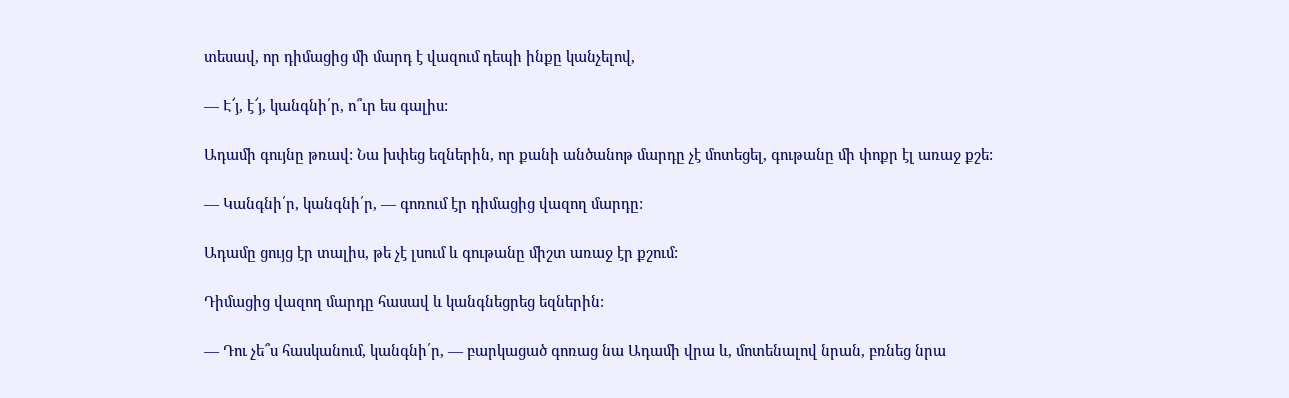տեսավ, որ դիմացից մի մարդ է վազում դեպի ինքը կանչելով,

— Է՜յ, է՜յ, կանգնի՛ր, ո՞ւր ես գալիս:

Ադամի գույնը թռավ: Նա խփեց եզներին, որ քանի անծանոթ մարդը չէ մոտեցել, գութանը մի փոքր էլ առաջ քշե:

— Կանգնի՛ր, կանգնի՛ր, — գոռում էր դիմացից վազող մարդը:

Ադամը ցույց էր տալիս, թե չէ լսում և գութանը միշտ առաջ էր քշում:

Դիմացից վազող մարդը հասավ և կանգնեցրեց եզներին:

— Դու չե՞ս հասկանում, կանգնի՛ր, — բարկացած գոռաց նա Ադամի վրա և, մոտենալով նրան, բռնեց նրա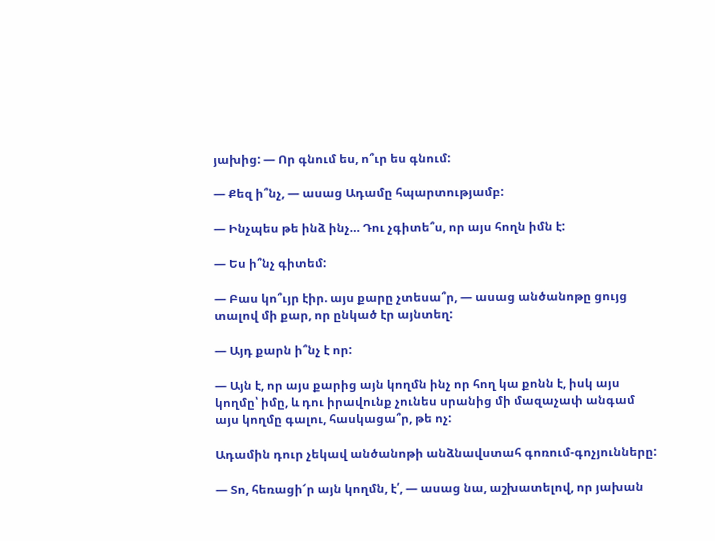յախից: — Որ գնում ես, ո՞ւր ես գնում:

— Քեզ ի՞նչ, — ասաց Ադամը հպարտությամբ:

— Ինչպես թե ինձ ինչ… Դու չգիտե՞ս, որ այս հողն իմն է:

— Ես ի՞նչ գիտեմ:

— Բաս կո՞ւյր էիր. այս քարը չտեսա՞ր, — ասաց անծանոթը ցույց տալով մի քար, որ ընկած էր այնտեղ:

— Այդ քարն ի՞նչ է որ:

— Այն է, որ այս քարից այն կողմն ինչ որ հող կա քոնն է, իսկ այս կողմը՝ իմը, և դու իրավունք չունես սրանից մի մազաչափ անգամ այս կողմը գալու, հասկացա՞ր, թե ոչ:

Ադամին դուր չեկավ անծանոթի անձնավստահ գոռում-գոչյունները:

— Տո, հեռացի՜ր այն կողմն, է՛, — ասաց նա, աշխատելով, որ յախան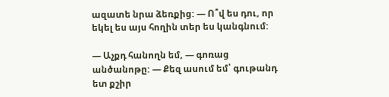ազատե նրա ձեռքից: — Ո՞վ ես դու, որ եկել ես այս հողին տեր ես կանգնում:

— Աչքդ հանողն եմ, — գոռաց անծանոթը: — Քեզ ասում եմ՝ գութանդ ետ քշիր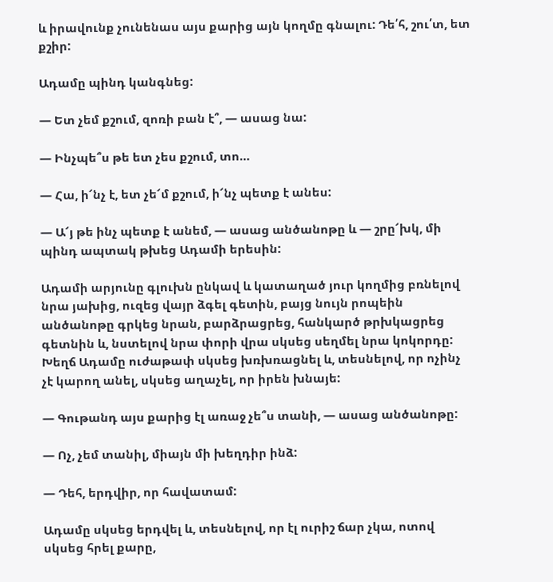և իրավունք չունենաս այս քարից այն կողմը գնալու: Դե՛հ, շու՛տ, ետ քշիր:

Ադամը պինդ կանգնեց:

— Ետ չեմ քշում, զոռի բան է՞, — ասաց նա:

— Ինչպե՞ս թե ետ չես քշում, տո…

— Հա, ի՜նչ է, ետ չե՜մ քշում, ի՜նչ պետք է անես:

— Ա՜յ թե ինչ պետք է անեմ, — ասաց անծանոթը և — շրը՜խկ, մի պինդ ապտակ թխեց Ադամի երեսին:

Ադամի արյունը գլուխն ընկավ և կատաղած յուր կողմից բռնելով նրա յախից, ուզեց վայր ձգել գետին, բայց նույն րոպեին անծանոթը գրկեց նրան, բարձրացրեց, հանկարծ թրխկացրեց գետնին և, նստելով նրա փորի վրա սկսեց սեղմել նրա կոկորդը: Խեղճ Ադամը ուժաթափ սկսեց խռխռացնել և, տեսնելով, որ ոչինչ չէ կարող անել, սկսեց աղաչել, որ իրեն խնայե:

— Գութանդ այս քարից էլ առաջ չե՞ս տանի, — ասաց անծանոթը:

— Ոչ, չեմ տանիլ, միայն մի խեղդիր ինձ:

— Դեհ, երդվիր, որ հավատամ:

Ադամը սկսեց երդվել և, տեսնելով, որ էլ ուրիշ ճար չկա, ոտով սկսեց հրել քարը,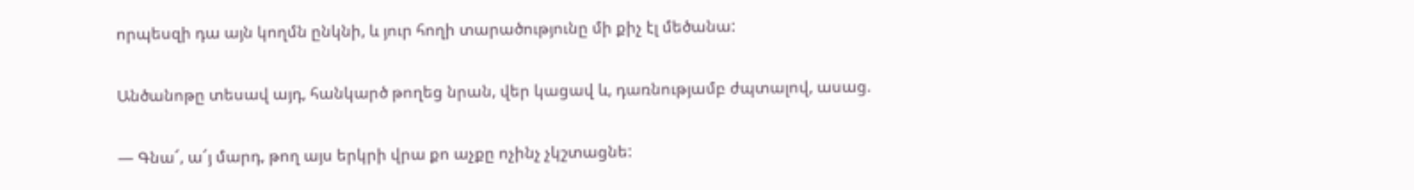որպեսզի դա այն կողմն ընկնի, և յուր հողի տարածությունը մի քիչ էլ մեծանա:

Անծանոթը տեսավ այդ, հանկարծ թողեց նրան, վեր կացավ և, դառնությամբ ժպտալով, ասաց.

— Գնա՜, ա՜յ մարդ, թող այս երկրի վրա քո աչքը ոչինչ չկշտացնե: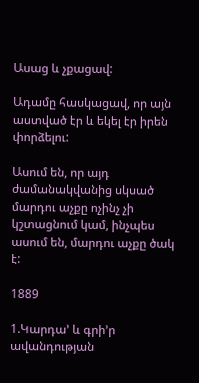Ասաց և չքացավ:

Ադամը հասկացավ, որ այն աստված էր և եկել էր իրեն փորձելու:

Ասում են, որ այդ ժամանակվանից սկսած մարդու աչքը ոչինչ չի կշտացնում կամ, ինչպես ասում են, մարդու աչքը ծակ է:

1889

1.Կարդա’ և գրի’ր ավանդության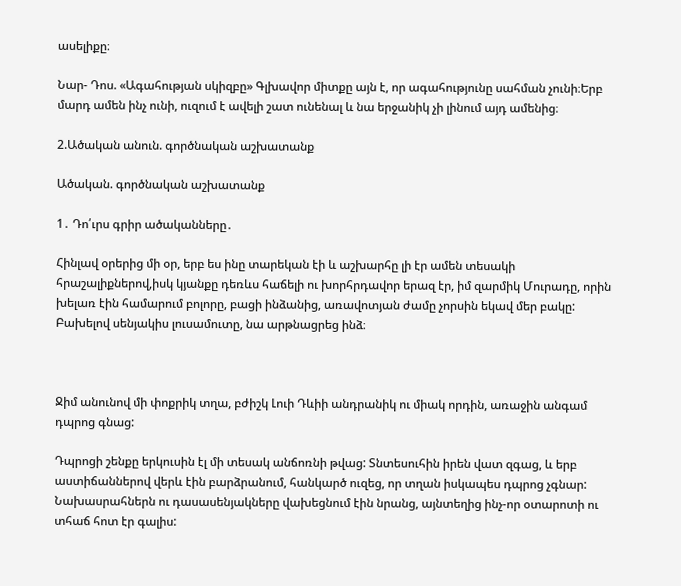ասելիքը։

Նար- Դոս. «Ագահության սկիզբը» Գլխավոր միտքը այն է, որ ագահությունը սահման չունի։Երբ մարդ ամեն ինչ ունի, ուզում է ավելի շատ ունենալ և նա երջանիկ չի լինում այդ ամենից։

2.Ածական անուն. գործնական աշխատանք

Ածական. գործնական աշխատանք

1․ Դո՛ւրս գրիր ածականները․

Հինլավ օրերից մի օր, երբ ես ինը տարեկան էի և աշխարհը լի էր ամեն տեսակի հրաշալիքներով,իսկ կյանքը դեռևս հաճելի ու խորհրդավոր երազ էր, իմ զարմիկ Մուրադը, որին խելառ էին համարում բոլորը, բացի ինձանից, առավոտյան ժամը չորսին եկավ մեր բակը: Բախելով սենյակիս լուսամուտը, նա արթնացրեց ինձ։



Ջիմ անունով մի փոքրիկ տղա, բժիշկ Լուի Դևիի անդրանիկ ու միակ որդին, առաջին անգամ դպրոց գնաց:

Դպրոցի շենքը երկուսին էլ մի տեսակ անճոռնի թվաց: Տնտեսուհին իրեն վատ զգաց, և երբ աստիճաններով վերև էին բարձրանում, հանկարծ ուզեց, որ տղան իսկապես դպրոց չգնար: Նախասրահներն ու դասասենյակները վախեցնում էին նրանց, այնտեղից ինչ-որ օտարոտի ու տհաճ հոտ էր գալիս: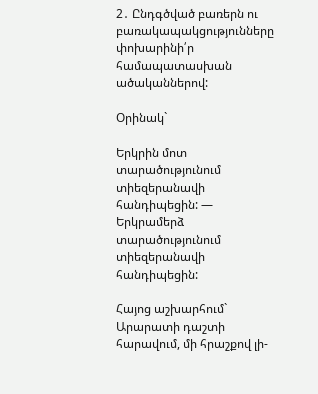2․ Ընդգծված բառերն ու բառակապակցությունները փոխարինի՛ր համապատասխան ածականներով:

Օրինակ`

Երկրին մոտ տարածությունում  տիեզերանավի հանդիպեցին: — Երկրամերձ տարածությունում տիեզերանավի հանդիպեցին:

Հայոց աշխարհում` Արարատի դաշտի հարավում, մի հրաշքով լի-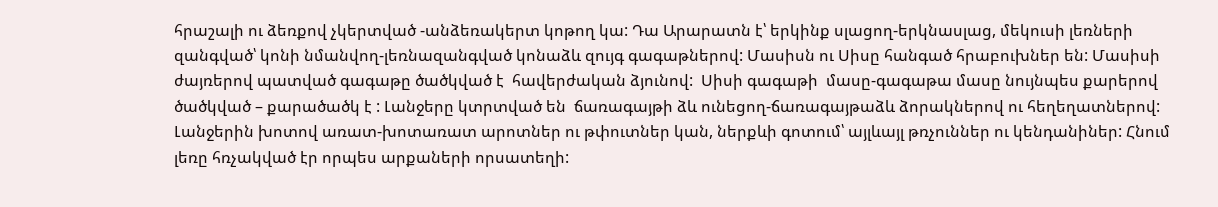հրաշալի ու ձեռքով չկերտված -անձեռակերտ կոթող կա: Դա Արարատն է՝ երկինք սլացող-երկնասլաց, մեկուսի լեռների զանգված՝ կոնի նմանվող-լեռնազանգված կոնաձև զույգ գագաթներով: Մասիսն ու Սիսը հանգած հրաբուխներ են: Մասիսի ժայռերով պատված գագաթը ծածկված է  հավերժական ձյունով:  Սիսի գագաթի  մասը-գագաթա մասը նույնպես քարերով ծածկված – քարածածկ է : Լանջերը կտրտված են  ճառագայթի ձև ունեցող-ճառագայթաձև ձորակներով ու հեղեղատներով: Լանջերին խոտով առատ-խոտառատ արոտներ ու թփուտներ կան, ներքևի գոտում՝ այլևայլ թռչուններ ու կենդանիներ: Հնում լեռը հռչակված էր որպես արքաների որսատեղի: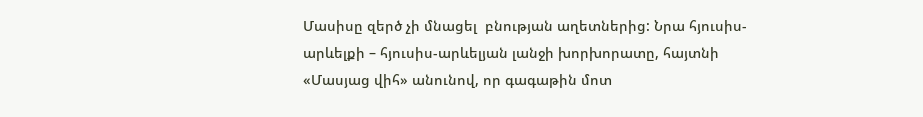Մասիսը զերծ չի մնացել  բնության աղետներից: Նրա հյուսիս-արևելքի – հյուսիս-արևելյան լանջի խորխորատը, հայտնի «Մասյաց վիհ» անունով, որ գագաթին մոտ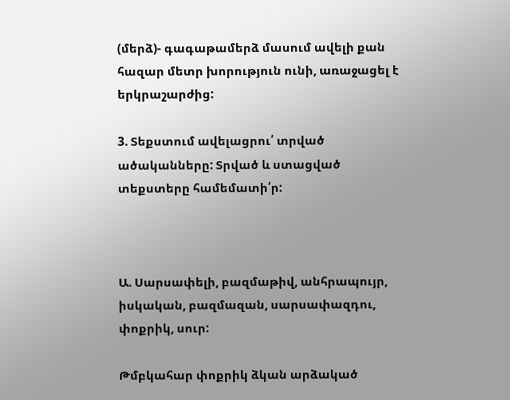(մերձ)- գագաթամերձ մասում ավելի քան հազար մետր խորություն ունի, առաջացել է երկրաշարժից:

3. Տեքստում ավելացրու՛ տրված ածականները: Տրված և ստացված տեքստերը համեմատի՛ր:



Ա. Սարսափելի, բազմաթիվ, անհրապույր, իսկական, բազմազան, սարսափազդու, փոքրիկ, սուր:

Թմբկահար փոքրիկ ձկան արձակած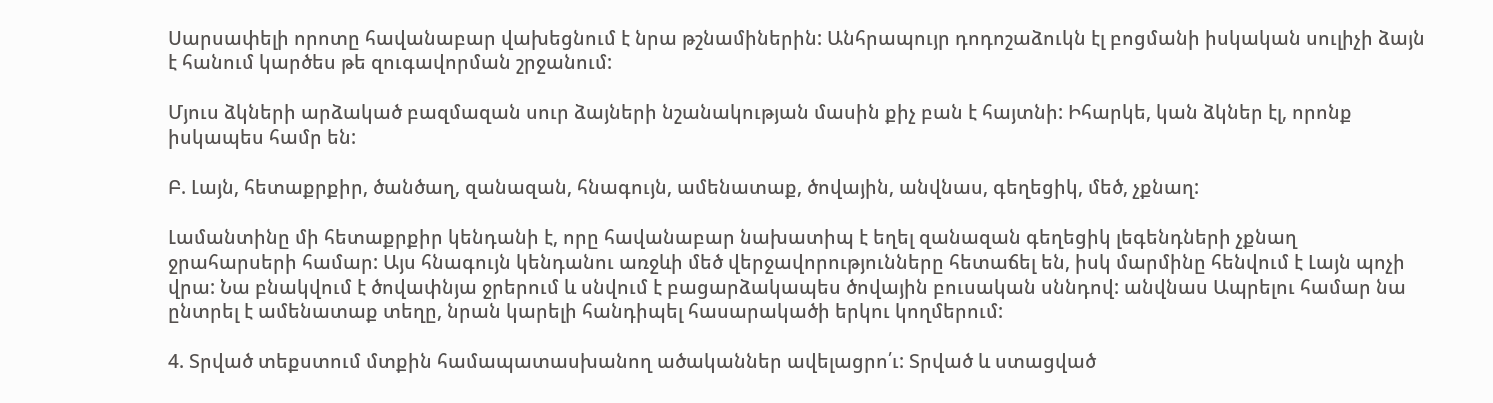Սարսափելի որոտը հավանաբար վախեցնում է նրա թշնամիներին: Անհրապույր դոդոշաձուկն էլ բոցմանի իսկական սուլիչի ձայն է հանում կարծես թե զուգավորման շրջանում:

Մյուս ձկների արձակած բազմազան սուր ձայների նշանակության մասին քիչ բան է հայտնի: Իհարկե, կան ձկներ էլ, որոնք իսկապես համր են:

Բ. Լայն, հետաքրքիր, ծանծաղ, զանազան, հնագույն, ամենատաք, ծովային, անվնաս, գեղեցիկ, մեծ, չքնաղ:

Լամանտինը մի հետաքրքիր կենդանի է, որը հավանաբար նախատիպ է եղել զանազան գեղեցիկ լեգենդների չքնաղ ջրահարսերի համար: Այս հնագույն կենդանու առջևի մեծ վերջավորությունները հետաճել են, իսկ մարմինը հենվում է Լայն պոչի վրա: Նա բնակվում է ծովափնյա ջրերում և սնվում է բացարձակապես ծովային բուսական սննդով: անվնաս Ապրելու համար նա ընտրել է ամենատաք տեղը, նրան կարելի հանդիպել հասարակածի երկու կողմերում:

4. Տրված տեքստում մտքին համապատասխանող ածականներ ավելացրո՛ւ: Տրված և ստացված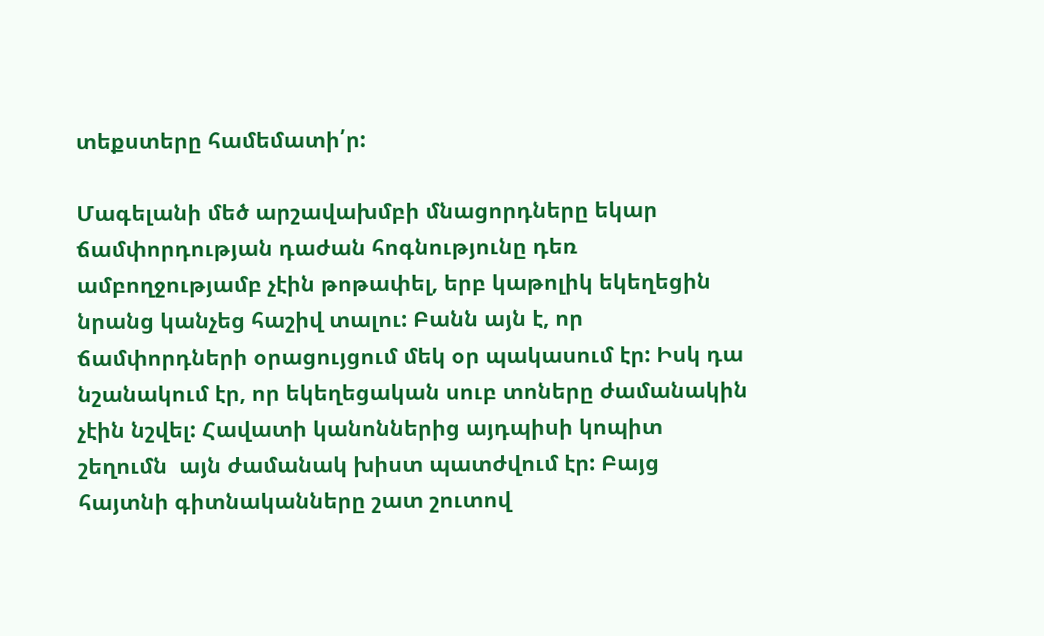տեքստերը համեմատի՛ր:

Մագելանի մեծ արշավախմբի մնացորդները եկար ճամփորդության դաժան հոգնությունը դեռ ամբողջությամբ չէին թոթափել, երբ կաթոլիկ եկեղեցին նրանց կանչեց հաշիվ տալու: Բանն այն է, որ ճամփորդների օրացույցում մեկ օր պակասում էր: Իսկ դա նշանակում էր, որ եկեղեցական սուբ տոները ժամանակին չէին նշվել: Հավատի կանոններից այդպիսի կոպիտ շեղումն  այն ժամանակ խիստ պատժվում էր: Բայց հայտնի գիտնականները շատ շուտով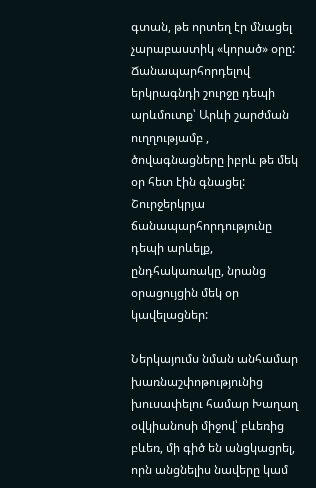գտան, թե որտեղ էր մնացել չարաբաստիկ «կորած» օրը: Ճանապարհորդելով երկրագնդի շուրջը դեպի արևմուտք՝ Արևի շարժման ուղղությամբ , ծովագնացները իբրև թե մեկ օր հետ էին գնացել: Շուրջերկրյա ճանապարհորդությունը  դեպի արևելք, ընդհակառակը, նրանց օրացույցին մեկ օր կավելացներ:

Ներկայումս նման անհամար խառնաշփոթությունից խուսափելու համար Խաղաղ օվկիանոսի միջով՝ բևեռից բևեռ, մի գիծ են անցկացրել, որն անցնելիս նավերը կամ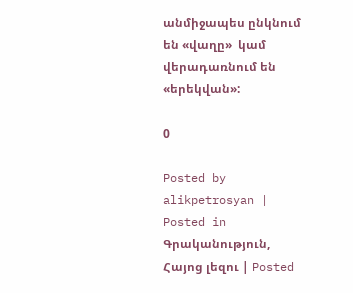անմիջապես ընկնում են «վաղը»  կամ վերադառնում են «երեկվան»:

0

Posted by alikpetrosyan | Posted in Գրականություն, Հայոց լեզու | Posted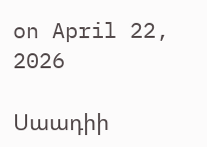on April 22, 2026

Սաադիի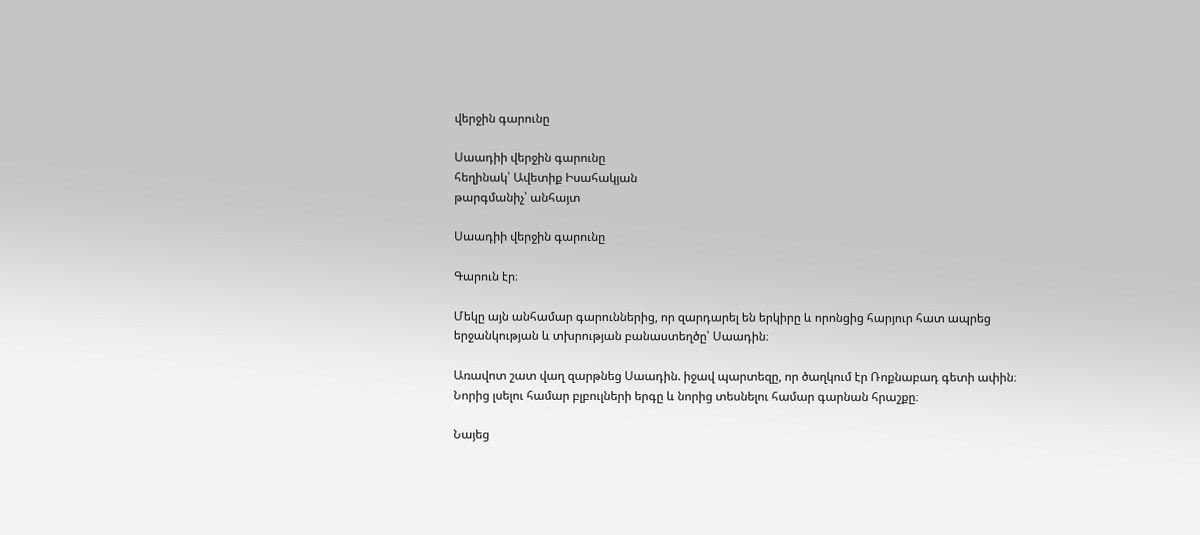վերջին գարունը

Սաադիի վերջին գարունը
հեղինակ՝ Ավետիք Իսահակյան
թարգմանիչ՝ անհայտ

Սաադիի վերջին գարունը

Գարուն էր։

Մեկը այն անհամար գարուններից, որ զարդարել են երկիրը և որոնցից հարյուր հատ ապրեց երջանկության և տխրության բանաստեղծը՝ Սաադին։

Առավոտ շատ վաղ զարթնեց Սաադին. իջավ պարտեզը, որ ծաղկում էր Ռոքնաբադ գետի ափին։ Նորից լսելու համար բլբուլների երգը և նորից տեսնելու համար գարնան հրաշքը։

Նայեց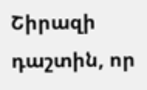Շիրազի դաշտին, որ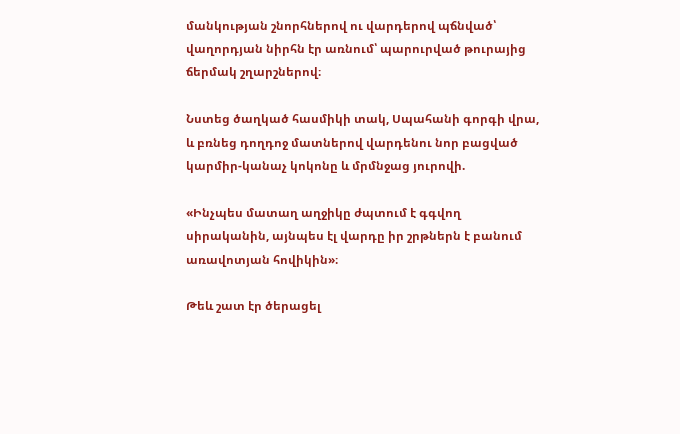մանկության շնորհներով ու վարդերով պճնված՝ վաղորդյան նիրհն էր առնում՝ պարուրված թուրայից ճերմակ շղարշներով։

Նստեց ծաղկած հասմիկի տակ, Սպահանի գորգի վրա, և բռնեց դողդոջ մատներով վարդենու նոր բացված կարմիր-կանաչ կոկոնը և մրմնջաց յուրովի.

«Ինչպես մատաղ աղջիկը ժպտում է գգվող սիրականին, այնպես էլ վարդը իր շրթներն է բանում առավոտյան հովիկին»։

Թեև շատ էր ծերացել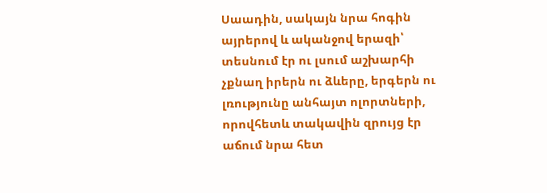Սաադին, սակայն նրա հոգին այրերով և ականջով երազի՝ տեսնում էր ու լսում աշխարհի չքնաղ իրերն ու ձևերը, երգերն ու լռությունը անհայտ ոլորտների, որովհետև տակավին զրույց էր աճում նրա հետ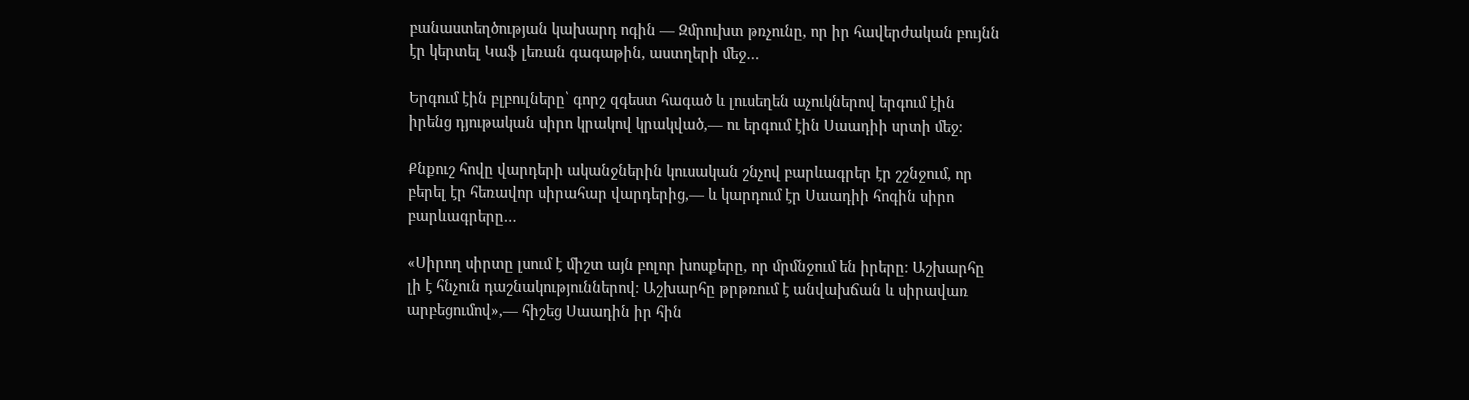բանաստեղծության կախարդ ոգին — Զմրուխտ թռչունը, որ իր հավերժական բույնն էր կերտել Կաֆ լեռան գագաթին, աստղերի մեջ…

Երգում էին բլբուլները՝ գորշ զգեստ հագած և լուսեղեն աչուկներով երգում էին իրենց դյութական սիրո կրակով կրակված,— ու երգում էին Սաադիի սրտի մեջ։

Քնքուշ հովը վարդերի ականջներին կուսական շնչով բարևագրեր էր շշնջում, որ բերել էր հեռավոր սիրահար վարդերից,— և կարդում էր Սաադիի հոգին սիրո բարևագրերը…

«Սիրող սիրտը լսում է միշտ այն բոլոր խոսքերը, որ մրմնջում են իրերը։ Աշխարհը լի է հնչուն դաշնակություններով։ Աշխարհը թրթռում է անվախճան և սիրավառ արբեցումով»,— հիշեց Սաադին իր հին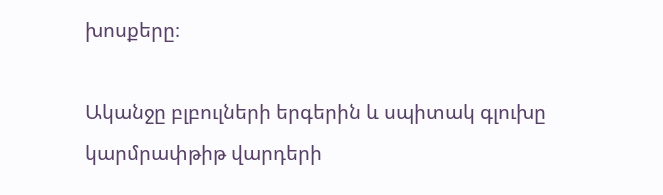խոսքերը։

Ականջը բլբուլների երգերին և սպիտակ գլուխը կարմրափթիթ վարդերի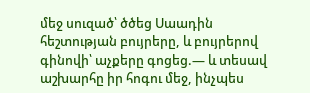մեջ սուզած՝ ծծեց Սաադին հեշտության բույրերը, և բույրերով գինովի՝ աչքերը գոցեց.— և տեսավ աշխարհը իր հոգու մեջ, ինչպես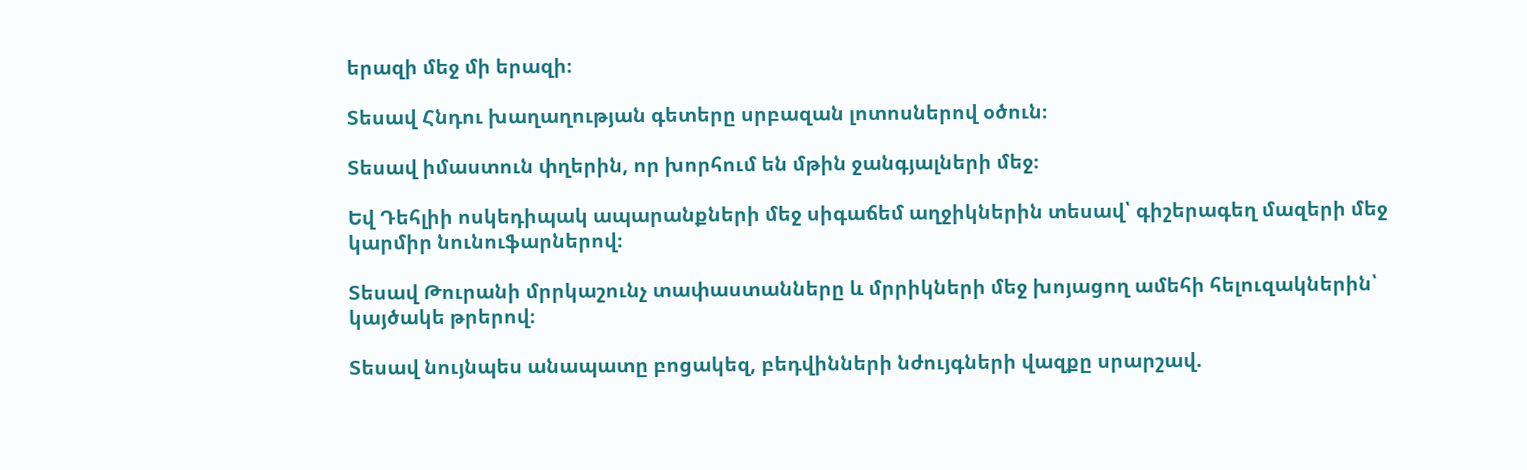երազի մեջ մի երազի։

Տեսավ Հնդու խաղաղության գետերը սրբազան լոտոսներով օծուն։

Տեսավ իմաստուն փղերին, որ խորհում են մթին ջանգյալների մեջ։

Եվ Դեհլիի ոսկեդիպակ ապարանքների մեջ սիգաճեմ աղջիկներին տեսավ՝ գիշերագեղ մազերի մեջ կարմիր նունուֆարներով։

Տեսավ Թուրանի մրրկաշունչ տափաստանները և մրրիկների մեջ խոյացող ամեհի հելուզակներին՝ կայծակե թրերով։

Տեսավ նույնպես անապատը բոցակեզ, բեդվինների նժույգների վազքը սրարշավ.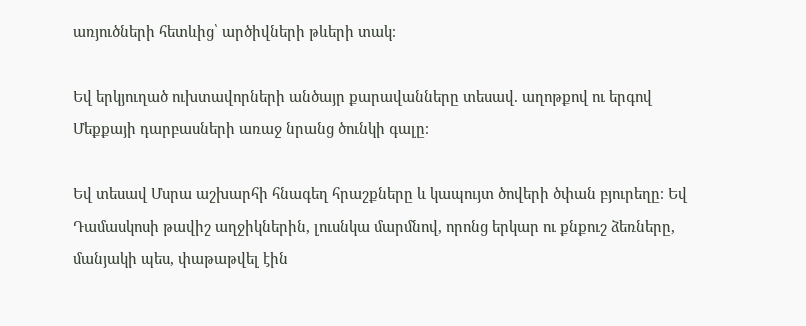առյուծների հետևից՝ արծիվների թևերի տակ։

Եվ երկյուղած ուխտավորների անծայր քարավանները տեսավ. աղոթքով ու երգով Մեքքայի դարբասների առաջ նրանց ծունկի գալը։

Եվ տեսավ Մսրա աշխարհի հնագեղ հրաշքները և կապույտ ծովերի ծփան բյուրեղը։ Եվ Դամասկոսի թավիշ աղջիկներին, լուսնկա մարմնով, որոնց երկար ու քնքուշ ձեռները, մանյակի պես, փաթաթվել էին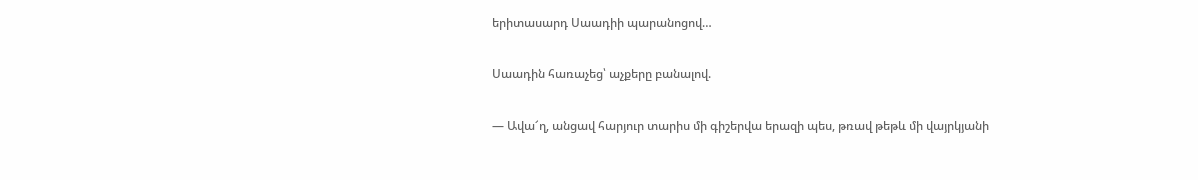երիտասարդ Սաադիի պարանոցով…

Սաադին հառաչեց՝ աչքերը բանալով.

— Ավա՜ղ, անցավ հարյուր տարիս մի գիշերվա երազի պես, թռավ թեթև մի վայրկյանի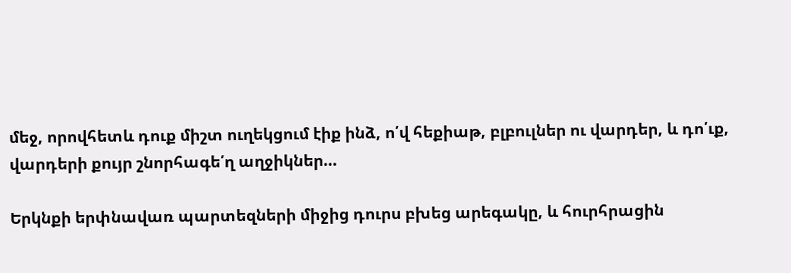մեջ, որովհետև դուք միշտ ուղեկցում էիք ինձ, ո՛վ հեքիաթ, բլբուլներ ու վարդեր, և դո՛ւք, վարդերի քույր շնորհագե՛ղ աղջիկներ…

Երկնքի երփնավառ պարտեզների միջից դուրս բխեց արեգակը, և հուրհրացին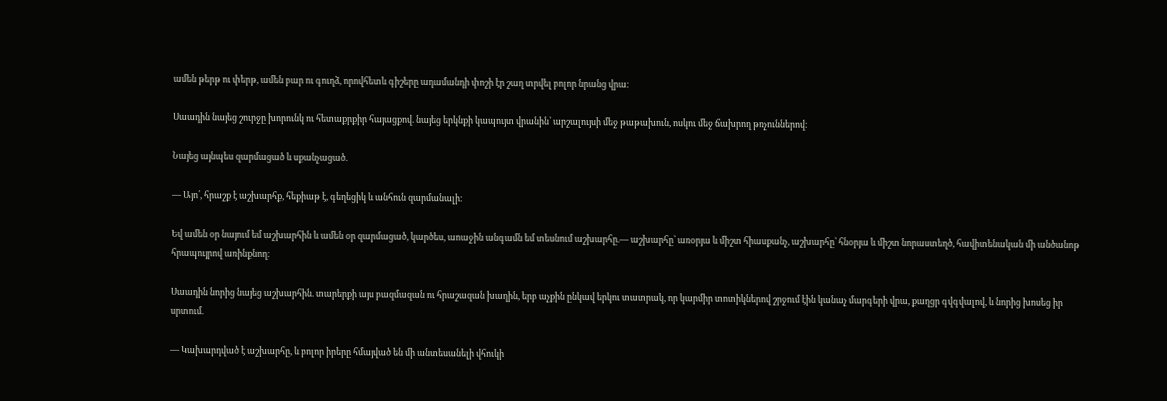ամեն թերթ ու փերթ, ամեն բար ու գուղձ, որովհետև գիշերը ադամանդի փոշի էր շաղ տրվել բոլոր նրանց վրա։

Սաադին նայեց շուրջը խորունկ ու հետաքրքիր հայացքով. նայեց երկնքի կապույտ վրանին՝ արշալույսի մեջ թաթախուն, ոսկու մեջ ճախրող թռչուններով։

Նայեց այնպես զարմացած և սքանչացած.

— Այո՛, հրաշք է աշխարհք, հեքիաթ է, գեղեցիկ և անհուն զարմանալի։

Եվ ամեն օր նայում եմ աշխարհին և ամեն օր զարմացած, կարծես, աոաջին անգամն եմ տեսնում աշխարհը.— աշխարհը՝ առօրյա և միշտ հիասքանչ, աշխարհը՝ հնօրյա և միշտ նորաստեղծ, հավիտենական մի անծանոթ հրապույրով առինքնող։

Սաադին նորից նայեց աշխարհին. տարերքի այս բազմազան ու հրաշազան խաղին, երբ աչքին ընկավ երկու տատրակ, որ կարմիր տոտիկներով շրջում էին կանաչ մարգերի վրա, քաղցր գվգվալով, և նորից խոսեց իր սրտում.

— Կախարդված է աշխարհը, և բոլոր իրերը հմայված են մի անտեսանելի վհուկի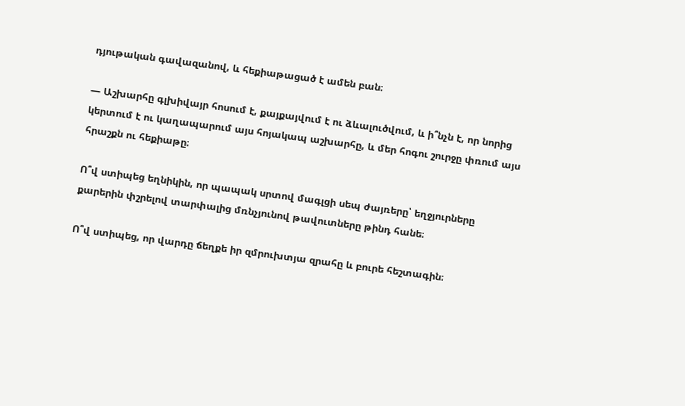դյութական գավազանով, և հեքիաթացած է ամեն բան։

— Աշխարհը գլխիվայր հոսում է, քայքայվում է ու ձևալուծվում, և ի՞նչն է, որ նորից կերտում է ու կաղապարում այս հոյակապ աշխարհը, և մեր հոգու շուրջը փռում այս հրաշքն ու հեքիաթը։

Ո՞վ ստիպեց եղնիկին, որ պապակ սրտով մագլցի սեպ ժայռերը՝ եղջյուրները քարերին փշրելով տարփալից մռնչյունով թավուտները թինդ հանե։

Ո՞վ ստիպեց, որ վարդը ճեղքե իր զմրուխտյա զրահը և բուրե հեշտագին։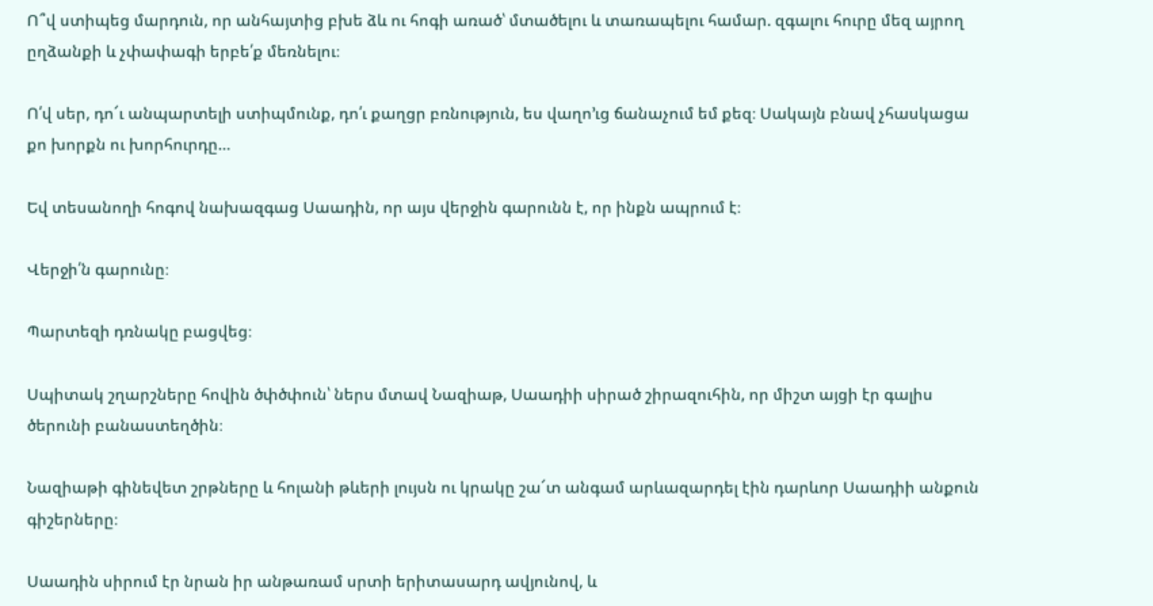Ո՞վ ստիպեց մարդուն, որ անհայտից բխե ձև ու հոգի առած՝ մտածելու և տառապելու համար. զգալու հուրը մեզ այրող ըղձանքի և չփափագի երբե՛ք մեռնելու։

Ո՛վ սեր, դո՜ւ անպարտելի ստիպմունք, դո՛ւ քաղցր բռնություն, ես վաղո’ւց ճանաչում եմ քեզ։ Սակայն բնավ չհասկացա քո խորքն ու խորհուրդը…

Եվ տեսանողի հոգով նախազգաց Սաադին, որ այս վերջին գարունն է, որ ինքն ապրում է։

Վերջի՛ն գարունը։

Պարտեզի դռնակը բացվեց։

Սպիտակ շղարշները հովին ծփծփուն՝ ներս մտավ Նազիաթ, Սաադիի սիրած շիրազուհին, որ միշտ այցի էր գալիս ծերունի բանաստեղծին։

Նազիաթի գինեվետ շրթները և հոլանի թևերի լույսն ու կրակը շա՜տ անգամ արևազարդել էին դարևոր Սաադիի անքուն գիշերները։

Սաադին սիրում էր նրան իր անթառամ սրտի երիտասարդ ավյունով, և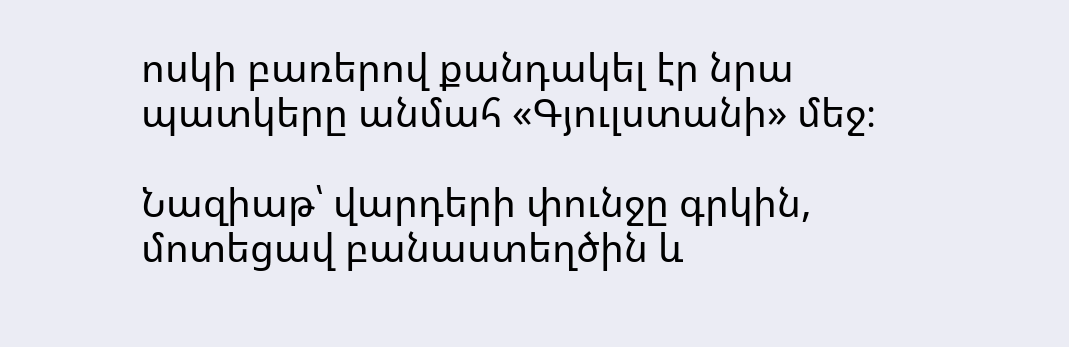ոսկի բառերով քանդակել էր նրա պատկերը անմահ «Գյուլստանի» մեջ։

Նազիաթ՝ վարդերի փունջը գրկին, մոտեցավ բանաստեղծին և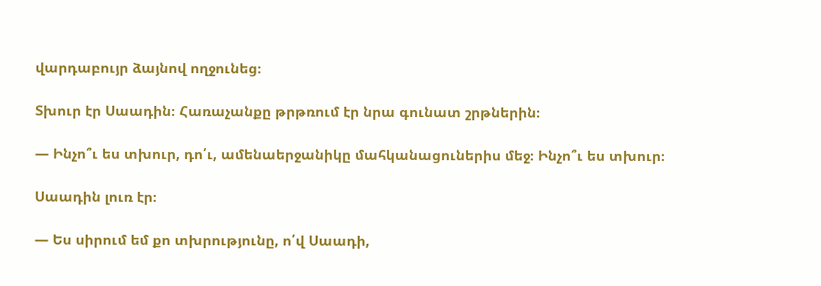վարդաբույր ձայնով ողջունեց։

Տխուր էր Սաադին։ Հառաչանքը թրթռում էր նրա գունատ շրթներին։

— Ինչո՞ւ ես տխուր, դո՛ւ, ամենաերջանիկը մահկանացուներիս մեջ։ Ինչո՞ւ ես տխուր։

Սաադին լուռ էր։

— Ես սիրում եմ քո տխրությունը, ո՛վ Սաադի,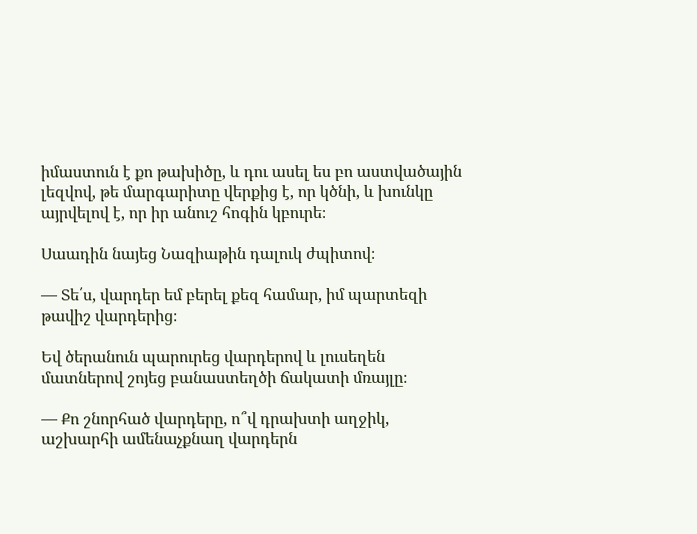իմաստուն է քո թախիծը, և դու ասել ես բո աստվածային լեզվով, թե մարգարիտը վերքից է, որ կծնի, և խունկը այրվելով է, որ իր անուշ հոգին կբուրե։

Սաադին նայեց Նազիաթին դալուկ ժպիտով։

— Տե՛ս, վարդեր եմ բերել քեզ համար, իմ պարտեզի թավիշ վարդերից։

Եվ ծերանուն պարուրեց վարդերով և լուսեղեն մատներով շոյեց բանաստեղծի ճակատի մռայլը։

— Քո շնորհած վարդերը, ո՞վ դրախտի աղջիկ, աշխարհի ամենաչքնաղ վարդերն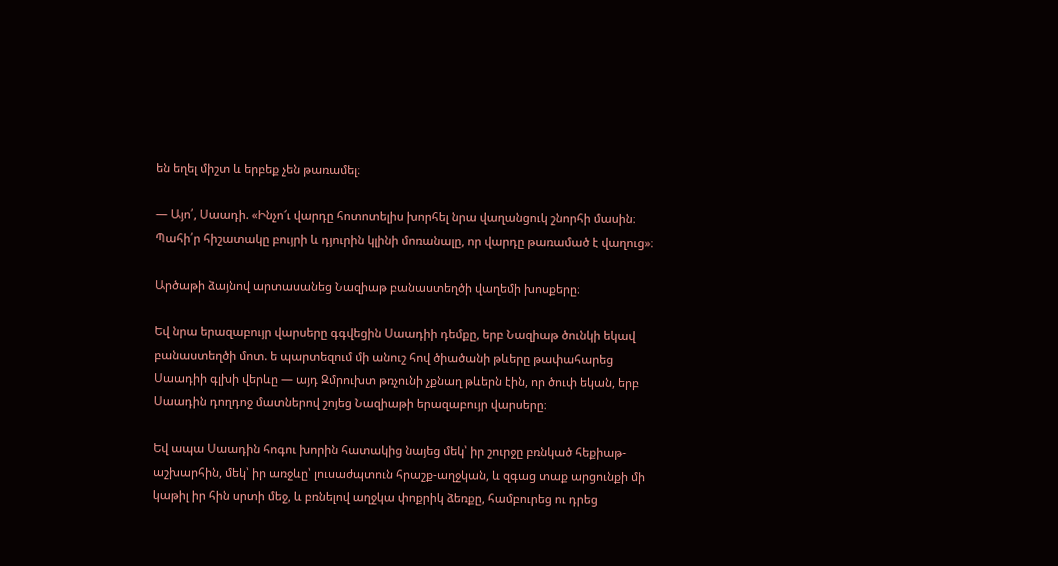են եղել միշտ և երբեք չեն թառամել։

— Այո՛, Սաադի. «Ինչո՜ւ վարդը հոտոտելիս խորհել նրա վաղանցուկ շնորհի մասին։ Պահի՛ր հիշատակը բույրի և դյուրին կլինի մոռանալը, որ վարդը թառամած է վաղուց»։

Արծաթի ձայնով արտասանեց Նազիաթ բանաստեղծի վաղեմի խոսքերը։

Եվ նրա երազաբույր վարսերը գգվեցին Սաադիի դեմքը, երբ Նազիաթ ծունկի եկավ բանաստեղծի մոտ. ե պարտեզում մի անուշ հով ծիածանի թևերը թափահարեց Սաադիի գլխի վերևը — այդ Զմրուխտ թռչունի չքնաղ թևերն էին, որ ծուփ եկան, երբ Սաադին դողդոջ մատներով շոյեց Նազիաթի երազաբույր վարսերը։

Եվ ապա Սաադին հոգու խորին հատակից նայեց մեկ՝ իր շուրջը բռնկած հեքիաթ-աշխարհին, մեկ՝ իր առջևը՝ լուսաժպտուն հրաշք-աղջկան, և զգաց տաք արցունքի մի կաթիլ իր հին սրտի մեջ, և բռնելով աղջկա փոքրիկ ձեռքը, համբուրեց ու դրեց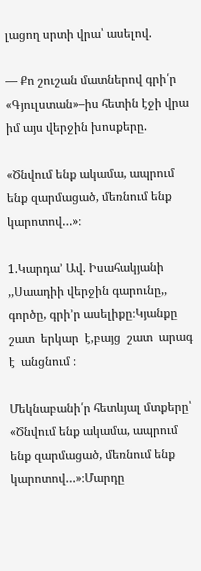լացող սրտի վրա՝ ասելով.

— Քո շուշան մատներով գրի՛ր «Գյուլստան»–իս հետին էջի վրա իմ այս վերջին խոսքերը.

«Ծնվում ենք ակամա, ապրում ենք զարմացած, մեռնում ենք կարոտով…»։

1.Կարդա’ Ավ. Իսահակյանի ,,Սաադիի վերջին գարունը,, գործը, գրի’ր ասելիքը։Կյանքը շատ  երկար  է,բայց  շատ  արագ է  անցնում ։

Մեկնաբանի՛ր հետևյալ մտքերը՝ «Ծնվում ենք ակամա, ապրում ենք զարմացած, մեռնում ենք կարոտով…»։Մարդը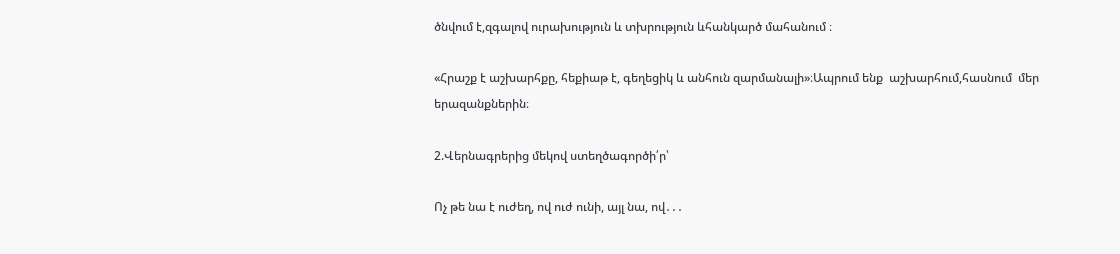ծնվում է,զգալով ուրախություն և տխրություն ևհանկարծ մահանում ։

«Հրաշք է աշխարհքը, հեքիաթ է, գեղեցիկ և անհուն զարմանալի»։Ապրում ենք  աշխարհում,հասնում  մեր երազանքներին։

2.Վերնագրերից մեկով ստեղծագործի՛ր՝

Ոչ թե նա է ուժեղ, ով ուժ ունի, այլ նա, ով․․․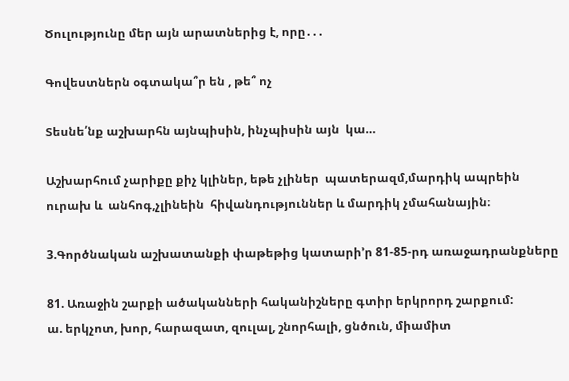Ծուլությունը մեր այն արատներից է, որը․․․

Գովեստներն օգտակա՞ր են , թե՞ ոչ

Տեսնե՛նք աշխարհն այնպիսին, ինչպիսին այն  կա…

Աշխարհում չարիքը քիչ կլիներ, եթե չլիներ  պատերազմ,մարդիկ ապրեին ուրախ և  անհոգ,չլինեին  հիվանդություններ և մարդիկ չմահանային։

3.Գործնական աշխատանքի փաթեթից կատարի’ր 81-85-րդ առաջադրանքները

81. Առաջին շարքի ածականների հականիշները գտիր երկրորդ շարքում:
ա. երկչոտ, խոր, հարազատ, զուլալ, շնորհալի, ցնծուն, միամիտ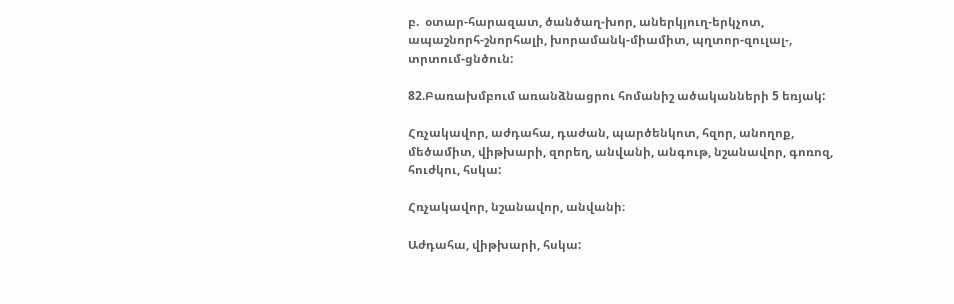բ.  օտար-հարազատ, ծանծաղ-խոր, աներկյուղ-երկչոտ, ապաշնորհ-շնորհալի, խորամանկ-միամիտ, պղտոր-զուլալ-, տրտում-ցնծուն:

82.Բառախմբում առանձնացրու հոմանիշ ածականների 5 եռյակ:

Հռչակավոր, աժդահա, դաժան, պարծենկոտ, հզոր, անողոք, մեծամիտ, վիթխարի, զորեղ, անվանի, անգութ, նշանավոր, գոռոզ, հուժկու, հսկա:

Հռչակավոր, նշանավոր, անվանի։

Աժդահա, վիթխարի, հսկա: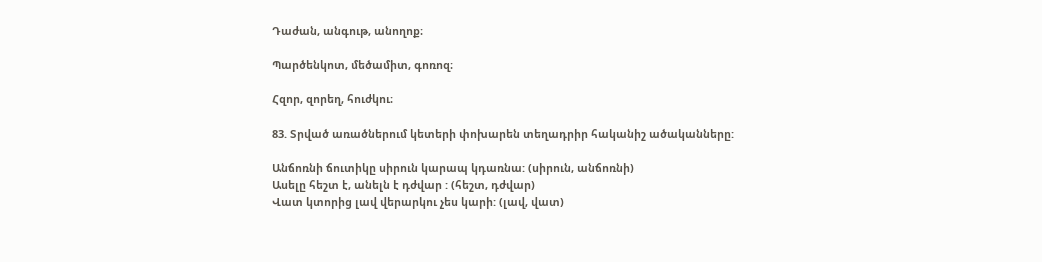Դաժան, անգութ, անողոք։

Պարծենկոտ, մեծամիտ, գոռոզ։

Հզոր, զորեղ, հուժկու։

83. Տրված առածներում կետերի փոխարեն տեղադրիր հականիշ ածականները:

Անճոռնի ճուտիկը սիրուն կարապ կդառնա: (սիրուն, անճոռնի)
Ասելը հեշտ է, անելն է դժվար : (հեշտ, դժվար)
Վատ կտորից լավ վերարկու չես կարի: (լավ, վատ)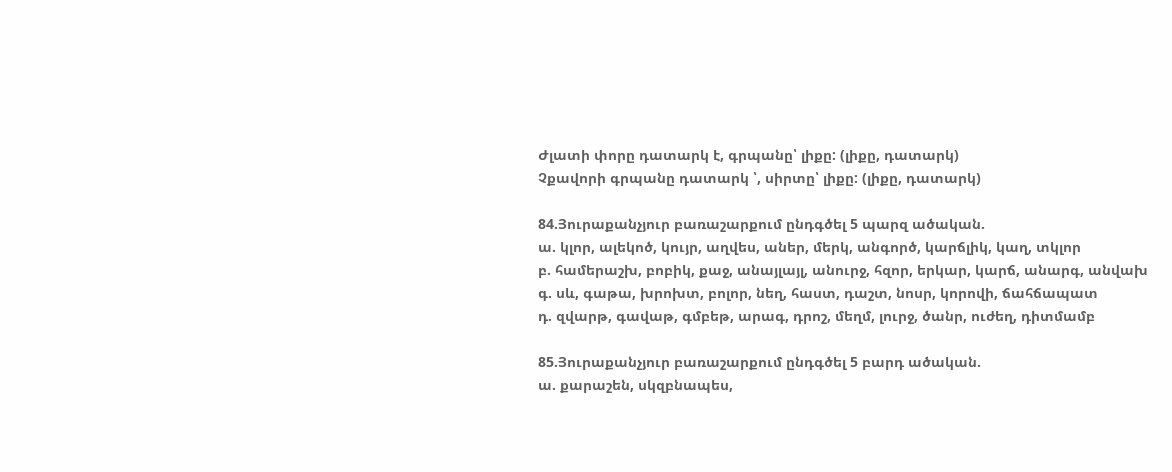Ժլատի փորը դատարկ է, գրպանը՝ լիքը: (լիքը, դատարկ)
Չքավորի գրպանը դատարկ ՝, սիրտը՝ լիքը: (լիքը, դատարկ)

84.Յուրաքանչյուր բառաշարքում ընդգծել 5 պարզ ածական.
ա. կլոր, ալեկոծ, կույր, աղվես, աներ, մերկ, անգործ, կարճլիկ, կաղ, տկլոր
բ. համերաշխ, բոբիկ, քաջ, անայլայլ, անուրջ, հզոր, երկար, կարճ, անարգ, անվախ
գ. սև, գաթա, խրոխտ, բոլոր, նեղ, հաստ, դաշտ, նոսր, կորովի, ճահճապատ
դ. զվարթ, գավաթ, գմբեթ, արագ, դրոշ, մեղմ, լուրջ, ծանր, ուժեղ, դիտմամբ

85.Յուրաքանչյուր բառաշարքում ընդգծել 5 բարդ ածական.
ա. քարաշեն, սկզբնապես,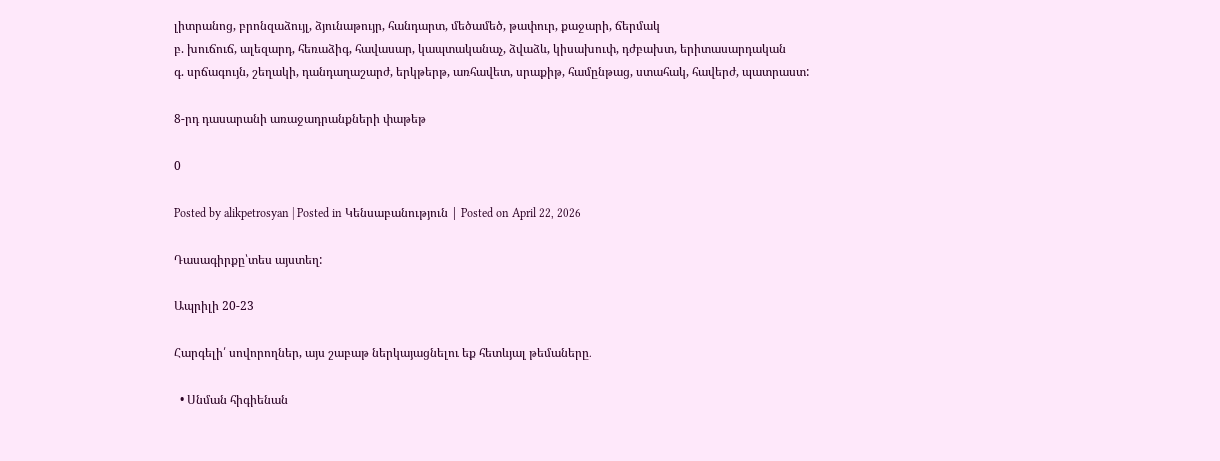լիտրանոց, բրոնզաձույլ, ձյունաթույր, հանդարտ, մեծամեծ, թափուր, քաջարի, ճերմակ
բ. խուճուճ, ալեզարդ, հեռաձիգ, հավասար, կապտականաչ, ձվաձև, կիսախուփ, դժբախտ, երիտասարդական
գ. սրճագույն, շեղակի, դանդաղաշարժ, երկթերթ, առհավետ, սրաքիթ, համընթաց, ստահակ, հավերժ, պատրաստ:

8-րդ դասարանի առաջադրանքների փաթեթ

0

Posted by alikpetrosyan | Posted in Կենսաբանություն | Posted on April 22, 2026

Դասագիրքը՝տես այստեղ:

Ապրիլի 20-23

Հարգելի՛ սովորողներ, այս շաբաթ ներկայացնելու եք հետևյալ թեմաները․

  • Սնման հիգիենան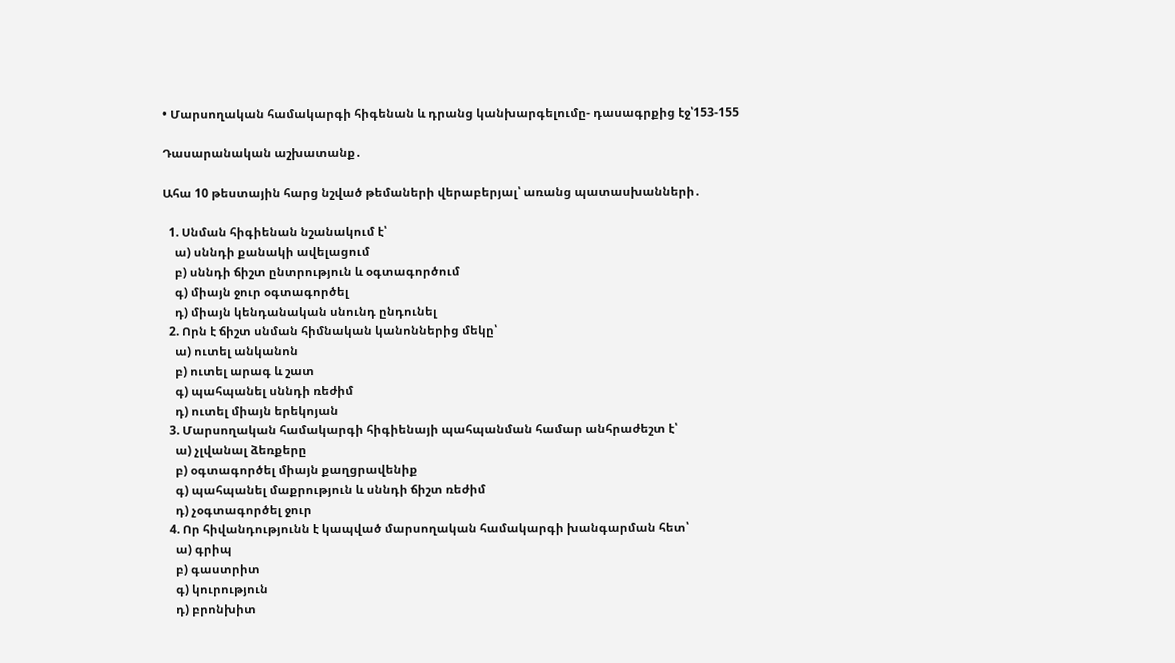• Մարսողական համակարգի հիգենան և դրանց կանխարգելումը- դասագրքից էջ՝153-155

Դասարանական աշխատանք․

Ահա 10 թեստային հարց նշված թեմաների վերաբերյալ՝ առանց պատասխանների․

  1. Սնման հիգիենան նշանակում է՝
    ա) սննդի քանակի ավելացում
    բ) սննդի ճիշտ ընտրություն և օգտագործում
    գ) միայն ջուր օգտագործել
    դ) միայն կենդանական սնունդ ընդունել
  2. Որն է ճիշտ սնման հիմնական կանոններից մեկը՝
    ա) ուտել անկանոն
    բ) ուտել արագ և շատ
    գ) պահպանել սննդի ռեժիմ
    դ) ուտել միայն երեկոյան
  3. Մարսողական համակարգի հիգիենայի պահպանման համար անհրաժեշտ է՝
    ա) չլվանալ ձեռքերը
    բ) օգտագործել միայն քաղցրավենիք
    գ) պահպանել մաքրություն և սննդի ճիշտ ռեժիմ
    դ) չօգտագործել ջուր
  4. Որ հիվանդությունն է կապված մարսողական համակարգի խանգարման հետ՝
    ա) գրիպ
    բ) գաստրիտ
    գ) կուրություն
    դ) բրոնխիտ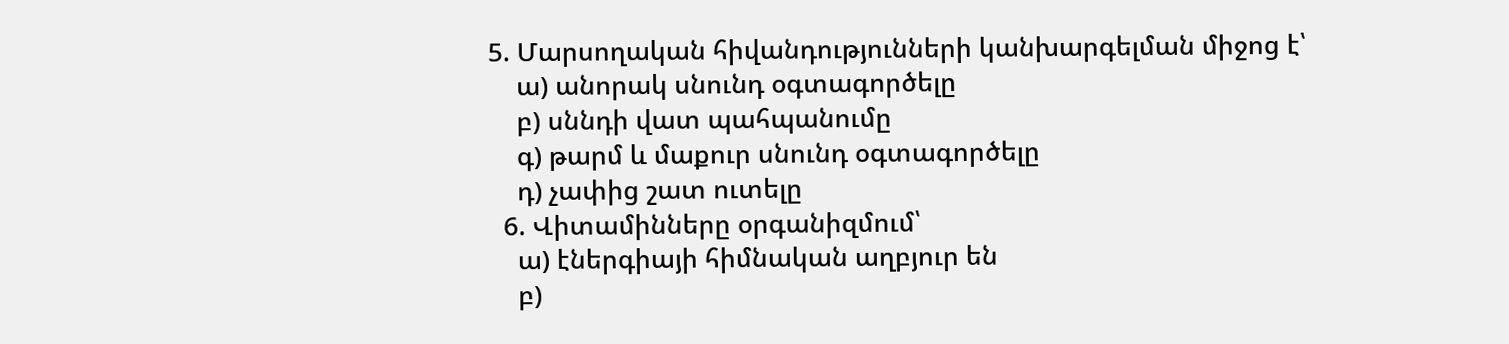5. Մարսողական հիվանդությունների կանխարգելման միջոց է՝
    ա) անորակ սնունդ օգտագործելը
    բ) սննդի վատ պահպանումը
    գ) թարմ և մաքուր սնունդ օգտագործելը
    դ) չափից շատ ուտելը
  6. Վիտամինները օրգանիզմում՝
    ա) էներգիայի հիմնական աղբյուր են
    բ)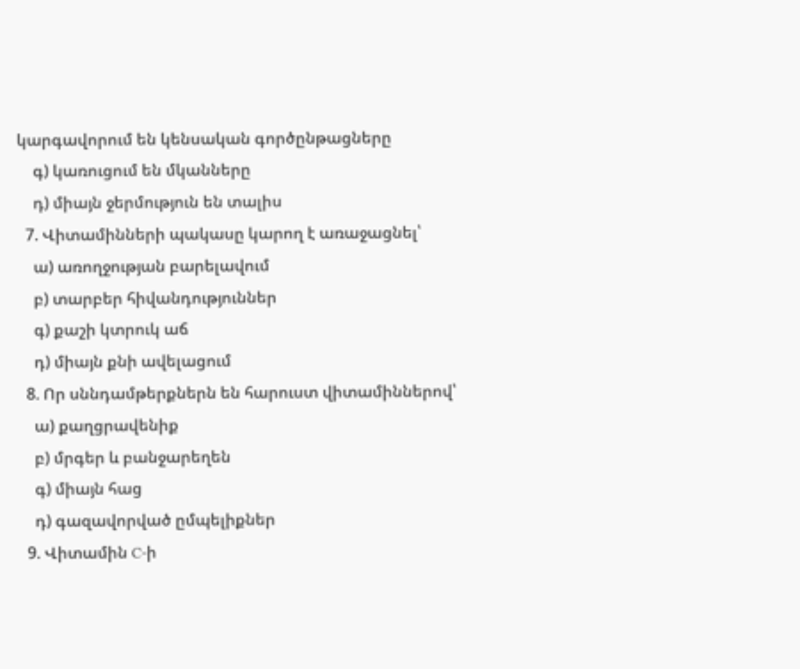կարգավորում են կենսական գործընթացները
    գ) կառուցում են մկանները
    դ) միայն ջերմություն են տալիս
  7. Վիտամինների պակասը կարող է առաջացնել՝
    ա) առողջության բարելավում
    բ) տարբեր հիվանդություններ
    գ) քաշի կտրուկ աճ
    դ) միայն քնի ավելացում
  8. Որ սննդամթերքներն են հարուստ վիտամիններով՝
    ա) քաղցրավենիք
    բ) մրգեր և բանջարեղեն
    գ) միայն հաց
    դ) գազավորված ըմպելիքներ
  9. Վիտամին C-ի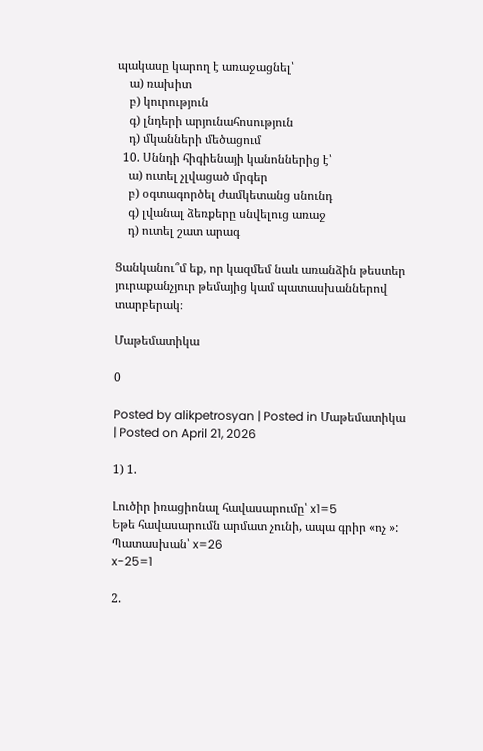պակասը կարող է առաջացնել՝
    ա) ռախիտ
    բ) կուրություն
    գ) լնդերի արյունահոսություն
    դ) մկանների մեծացում
  10. Սննդի հիգիենայի կանոններից է՝
    ա) ուտել չլվացած մրգեր
    բ) օգտագործել ժամկետանց սնունդ
    գ) լվանալ ձեռքերը սնվելուց առաջ
    դ) ուտել շատ արագ

Ցանկանու՞մ եք, որ կազմեմ նաև առանձին թեստեր յուրաքանչյուր թեմայից կամ պատասխաններով տարբերակ։

Մաթեմատիկա

0

Posted by alikpetrosyan | Posted in Մաթեմատիկա | Posted on April 21, 2026

1) 1.

Լուծիր իռացիոնալ հավասարումը՝ x1=5
Եթե հավասարումն արմատ չունի, ապա գրիր «ոչ »:
Պատասխան՝ x=26
x-25=1

2.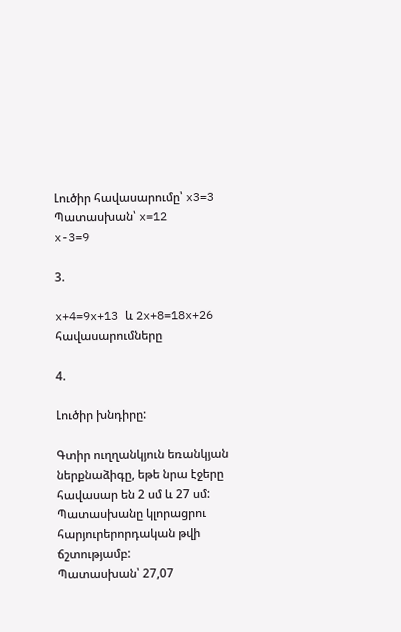Լուծիր հավասարումը՝ x3=3
Պատասխան՝ x=12
x-3=9

3.

x+4=9x+13 և 2x+8=18x+26 հավասարումները

4.

Լուծիր խնդիրը:

Գտիր ուղղանկյուն եռանկյան ներքնաձիգը, եթե նրա էջերը հավասար են 2 սմ և 27 սմ:
Պատասխանը կլորացրու հարյուրերորդական թվի ճշտությամբ:
Պատասխան՝ 27,07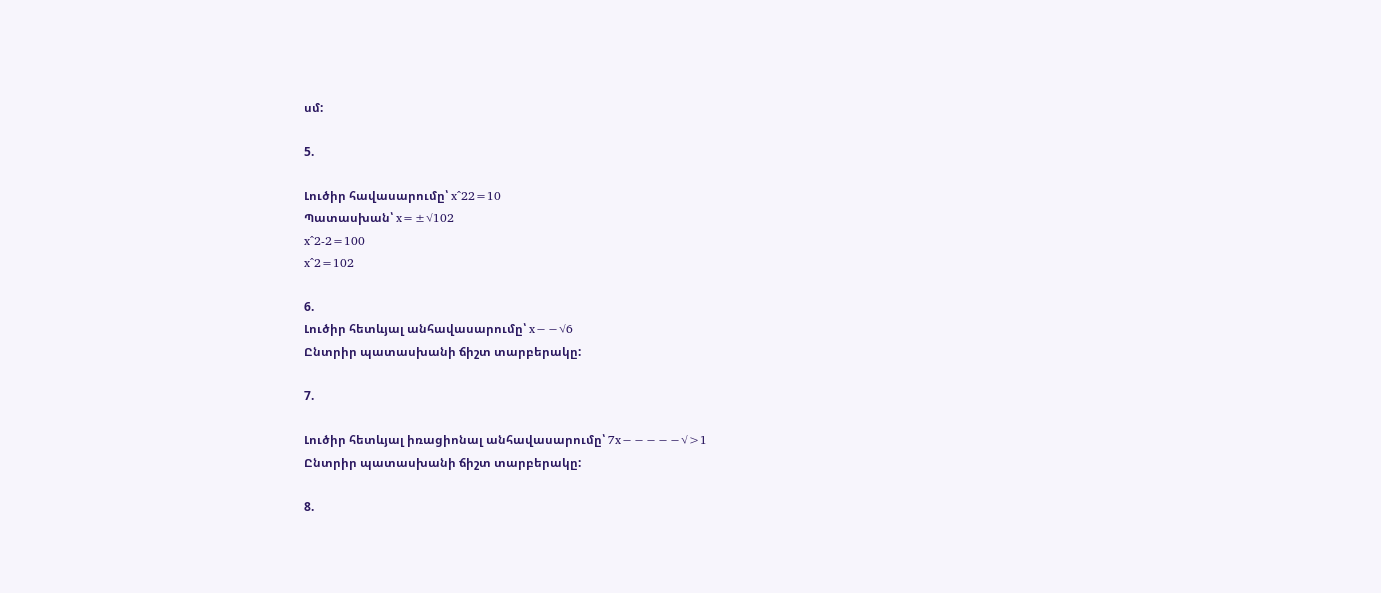սմ:

5.

Լուծիր հավասարումը՝ x^22=10
Պատասխան՝ x=±√102
x^2-2=100
x^2=102

6.
Լուծիր հետևյալ անհավասարումը՝ x−−√6
Ընտրիր պատասխանի ճիշտ տարբերակը:

7.

Լուծիր հետևյալ իռացիոնալ անհավասարումը՝ 7x−−−−−√>1
Ընտրիր պատասխանի ճիշտ տարբերակը:

8.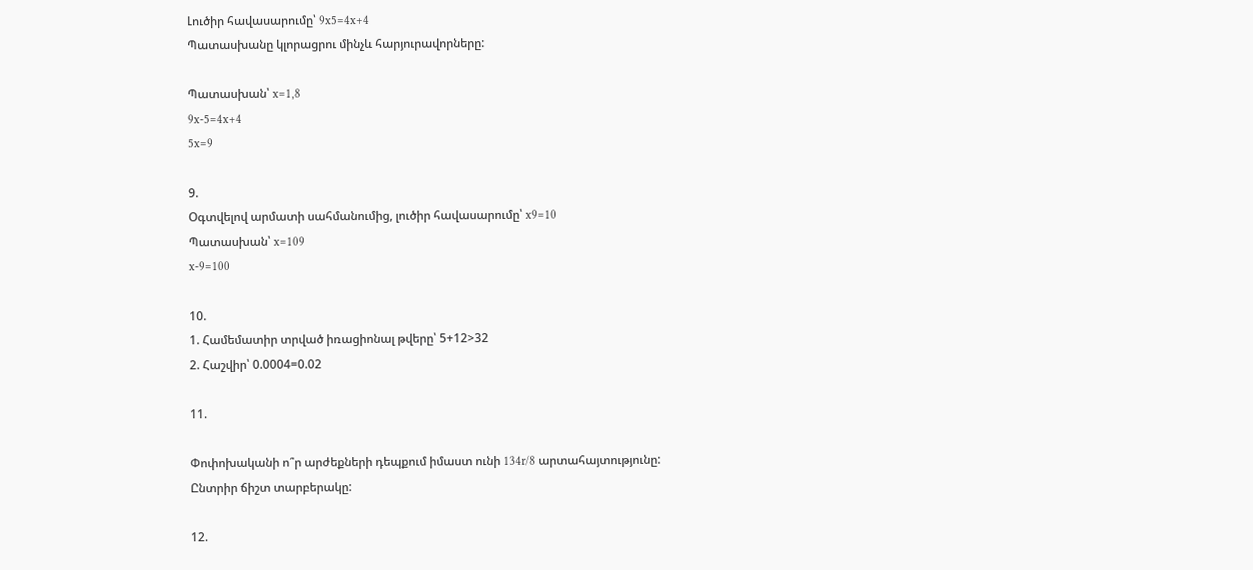Լուծիր հավասարումը՝ 9x5=4x+4
Պատասխանը կլորացրու մինչև հարյուրավորները:

Պատասխան՝ x=1,8
9x-5=4x+4
5x=9

9.
Օգտվելով արմատի սահմանումից, լուծիր հավասարումը՝ x9=10
Պատասխան՝ x=109
x-9=100

10.
1. Համեմատիր տրված իռացիոնալ թվերը՝ 5+12>32
2. Հաշվիր՝ 0.0004=0.02

11.

Փոփոխականի ո՞ր արժեքների դեպքում իմաստ ունի 134r/8 արտահայտությունը:
Ընտրիր ճիշտ տարբերակը:

12.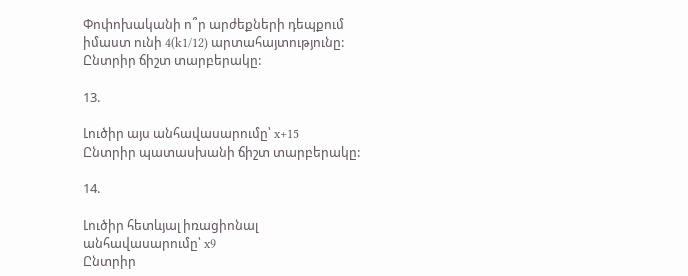Փոփոխականի ո՞ր արժեքների դեպքում իմաստ ունի 4(k1/12) արտահայտությունը:
Ընտրիր ճիշտ տարբերակը:

13.

Լուծիր այս անհավասարումը՝ x+15
Ընտրիր պատասխանի ճիշտ տարբերակը:

14.

Լուծիր հետևյալ իռացիոնալ անհավասարումը՝ x9
Ընտրիր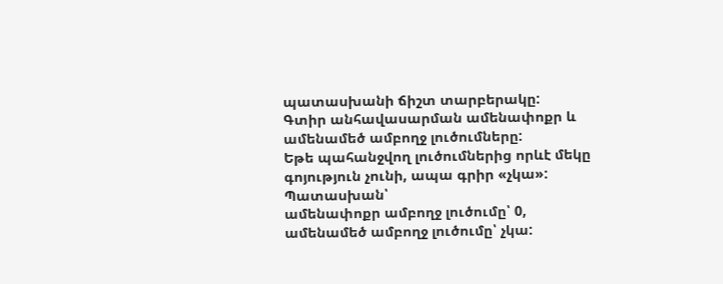պատասխանի ճիշտ տարբերակը:
Գտիր անհավասարման ամենափոքր և ամենամեծ ամբողջ լուծումները:
Եթե պահանջվող լուծումներից որևէ մեկը գոյություն չունի, ապա գրիր «չկա»:
Պատասխան՝
ամենափոքր ամբողջ լուծումը՝ 0,
ամենամեծ ամբողջ լուծումը՝ չկա: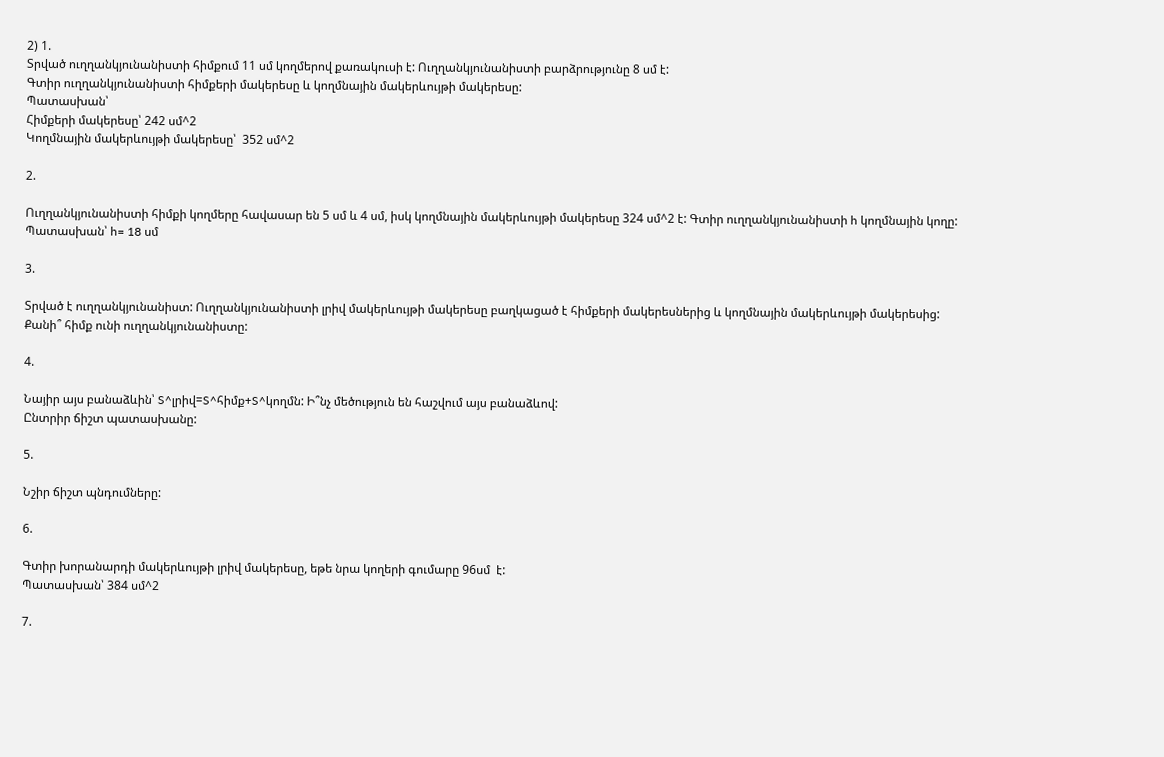2) 1.
Տրված ուղղանկյունանիստի հիմքում 11 սմ կողմերով քառակուսի է: Ուղղանկյունանիստի բարձրությունը 8 սմ է:
Գտիր ուղղանկյունանիստի հիմքերի մակերեսը և կողմնային մակերևույթի մակերեսը:
Պատասխան՝
Հիմքերի մակերեսը՝ 242 սմ^2
Կողմնային մակերևույթի մակերեսը՝  352 սմ^2

2.

Ուղղանկյունանիստի հիմքի կողմերը հավասար են 5 սմ և 4 սմ, իսկ կողմնային մակերևույթի մակերեսը 324 սմ^2 է: Գտիր ուղղանկյունանիստի h կողմնային կողը:
Պատասխան՝ h= 18 սմ

3.

Տրված է ուղղանկյունանիստ: Ուղղանկյունանիստի լրիվ մակերևույթի մակերեսը բաղկացած է հիմքերի մակերեսներից և կողմնային մակերևույթի մակերեսից:
Քանի՞ հիմք ունի ուղղանկյունանիստը:

4.

Նայիր այս բանաձևին՝ S^լրիվ=S^հիմք+S^կողմն: Ի՞նչ մեծություն են հաշվում այս բանաձևով:
Ընտրիր ճիշտ պատասխանը:

5.

Նշիր ճիշտ պնդումները:

6.

Գտիր խորանարդի մակերևույթի լրիվ մակերեսը, եթե նրա կողերի գումարը 96սմ  է:
Պատասխան՝ 384 սմ^2

7.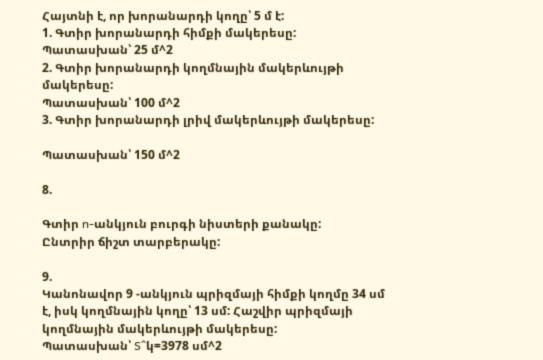Հայտնի է, որ խորանարդի կողը՝ 5 մ է:
1. Գտիր խորանարդի հիմքի մակերեսը:
Պատասխան՝ 25 մ^2
2. Գտիր խորանարդի կողմնային մակերևույթի մակերեսը:
Պատասխան՝ 100 մ^2
3. Գտիր խորանարդի լրիվ մակերևույթի մակերեսը:

Պատասխան՝ 150 մ^2

8.

Գտիր n-անկյուն բուրգի նիստերի քանակը:
Ընտրիր ճիշտ տարբերակը:

9.
Կանոնավոր 9 -անկյուն պրիզմայի հիմքի կողմը 34 սմ է, իսկ կողմնային կողը՝ 13 սմ: Հաշվիր պրիզմայի կողմնային մակերևույթի մակերեսը:
Պատասխան՝ S^կ=3978 սմ^2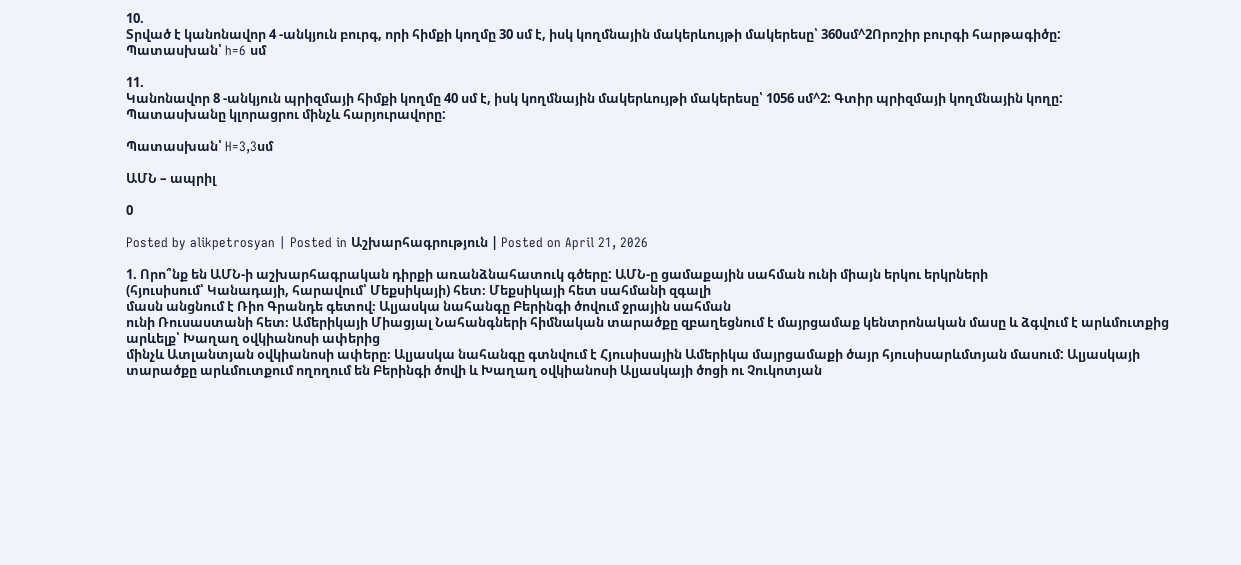10.
Տրված է կանոնավոր 4 -անկյուն բուրգ, որի հիմքի կողմը 30 սմ է, իսկ կողմնային մակերևույթի մակերեսը՝ 360սմ^2Որոշիր բուրգի հարթագիծը:
Պատասխան՝ h=6 սմ

11.
Կանոնավոր 8 -անկյուն պրիզմայի հիմքի կողմը 40 սմ է, իսկ կողմնային մակերևույթի մակերեսը՝ 1056 սմ^2: Գտիր պրիզմայի կողմնային կողը:
Պատասխանը կլորացրու մինչև հարյուրավորը:

Պատասխան՝ H=3,3սմ

ԱՄՆ – ապրիլ

0

Posted by alikpetrosyan | Posted in Աշխարհագրություն | Posted on April 21, 2026

1. Որո՞նք են ԱՄՆ-ի աշխարհագրական դիրքի առանձնահատուկ գծերը: ԱՄՆ-ը ցամաքային սահման ունի միայն երկու երկրների
(հյուսիսում՝ Կանադայի, հարավում՝ Մեքսիկայի) հետ։ Մեքսիկայի հետ սահմանի զգալի
մասն անցնում է Ռիո Գրանդե գետով։ Ալյասկա նահանգը Բերինգի ծովում ջրային սահման
ունի Ռուսաստանի հետ։ Ամերիկայի Միացյալ Նահանգների հիմնական տարածքը զբաղեցնում է մայրցամաք կենտրոնական մասը և ձգվում է արևմուտքից արևելք՝ Խաղաղ օվկիանոսի ափերից
մինչև Ատլանտյան օվկիանոսի ափերը։ Ալյասկա նահանգը գտնվում է Հյուսիսային Ամերիկա մայրցամաքի ծայր հյուսիսարևմտյան մասում: Ալյասկայի տարածքը արևմուտքում ողողում են Բերինգի ծովի և Խաղաղ օվկիանոսի Ալյասկայի ծոցի ու Չուկոտյան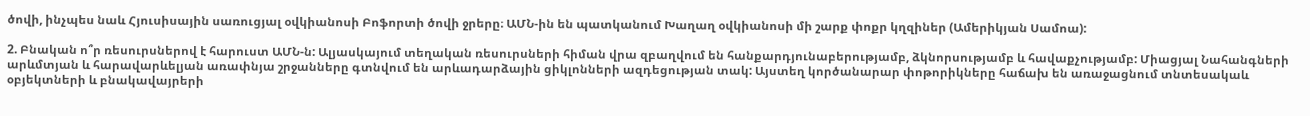ծովի, ինչպես նաև Հյուսիսային սառուցյալ օվկիանոսի Բոֆորտի ծովի ջրերը։ ԱՄՆ-ին են պատկանում Խաղաղ օվկիանոսի մի շարք փոքր կղզիներ (Ամերիկյան Սամոա):

2. Բնական ո՞ր ռեսուրսներով է հարուստ ԱՄՆ-ն: Ալյասկայում տեղական ռեսուրսների հիման վրա զբաղվում են հանքարդյունաբերությամբ, ձկնորսությամբ և հավաքչությամբ: Միացյալ Նահանգների արևմտյան և հարավարևելյան առափնյա շրջանները գտնվում են արևադարձային ցիկլոնների ազդեցության տակ: Այստեղ կործանարար փոթորիկները հաճախ են առաջացնում տնտեսակաև օբյեկտների և բնակավայրերի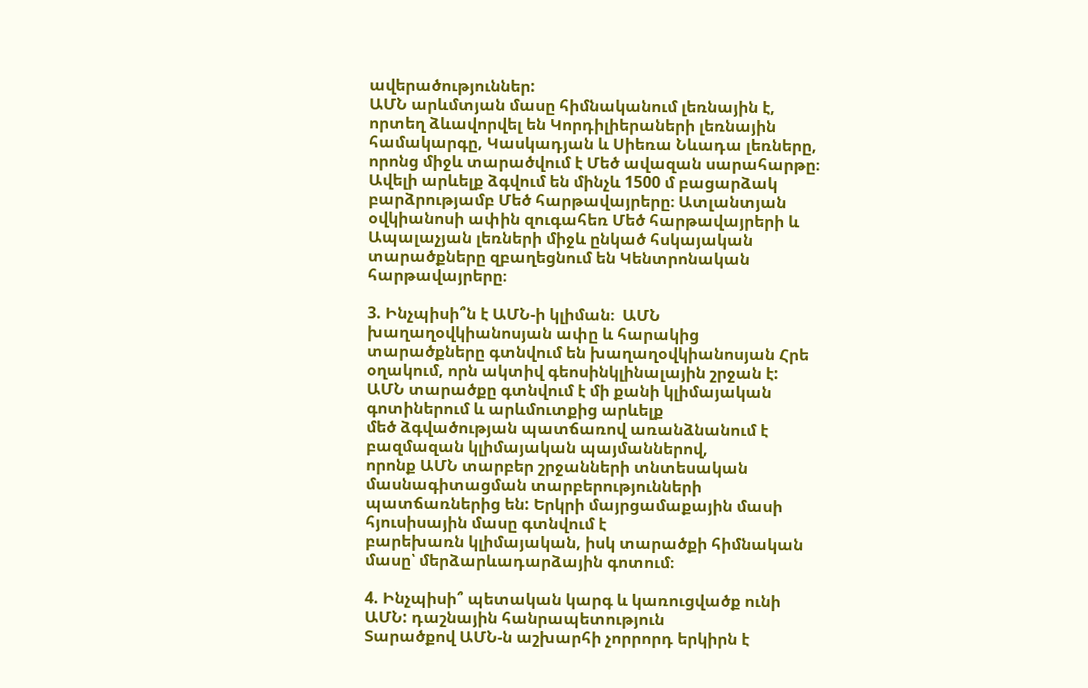ավերածություններ:
ԱՄՆ արևմտյան մասը հիմնականում լեռնային է, որտեղ ձևավորվել են Կորդիլիերաների լեռնային համակարգը, Կասկադյան և Սիեռա Նևադա լեռները, որոնց միջև տարածվում է Մեծ ավազան սարահարթը։ Ավելի արևելք ձգվում են մինչև 1500 մ բացարձակ բարձրությամբ Մեծ հարթավայրերը։ Ատլանտյան օվկիանոսի ափին զուգահեռ Մեծ հարթավայրերի և Ապալաչյան լեռների միջև ընկած հսկայական տարածքները զբաղեցնում են Կենտրոնական հարթավայրերը։

3. Ինչպիսի՞ն է ԱՄՆ-ի կլիման։  ԱՄՆ խաղաղօվկիանոսյան ափը և հարակից
տարածքները գտնվում են խաղաղօվկիանոսյան Հրե օղակում, որն ակտիվ գեոսինկլինալային շրջան է:
ԱՄՆ տարածքը գտնվում է մի քանի կլիմայական գոտիներում և արևմուտքից արևելք
մեծ ձգվածության պատճառով առանձնանում է բազմազան կլիմայական պայմաններով,
որոնք ԱՄՆ տարբեր շրջանների տնտեսական մասնագիտացման տարբերությունների
պատճառներից են: Երկրի մայրցամաքային մասի հյուսիսային մասը գտնվում է
բարեխառն կլիմայական, իսկ տարածքի հիմնական մասը՝ մերձարևադարձային գոտում։

4. Ինչպիսի՞ պետական կարգ և կառուցվածք ունի ԱՄՆ: դաշնային հանրապետություն
Տարածքով ԱՄՆ-ն աշխարհի չորրորդ երկիրն է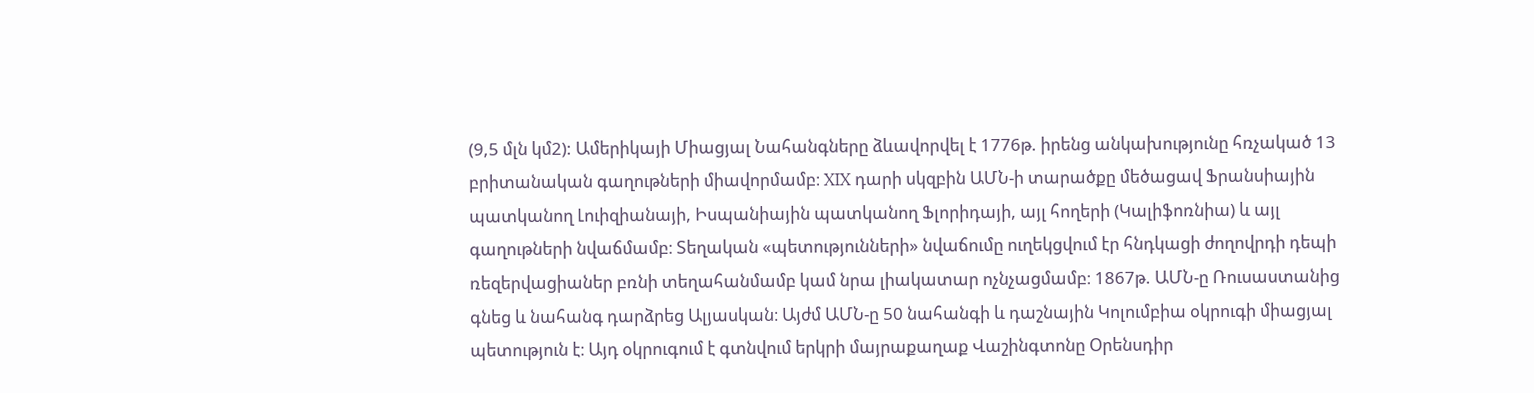(9,5 մլն կմ2): Ամերիկայի Միացյալ Նահանգները ձևավորվել է 1776թ. իրենց անկախությունը հռչակած 13 բրիտանական գաղութների միավորմամբ։ XIX դարի սկզբին ԱՄՆ-ի տարածքը մեծացավ Ֆրանսիային պատկանող Լուիզիանայի, Իսպանիային պատկանող Ֆլորիդայի, այլ հողերի (Կալիֆոռնիա) և այլ գաղութների նվաճմամբ։ Տեղական «պետությունների» նվաճումը ուղեկցվում էր հնդկացի ժողովրդի դեպի ռեզերվացիաներ բռնի տեղահանմամբ կամ նրա լիակատար ոչնչացմամբ։ 1867թ. ԱՄՆ-ը Ռուսաստանից գնեց և նահանգ դարձրեց Ալյասկան։ Այժմ ԱՄՆ-ը 50 նահանգի և դաշնային Կոլումբիա օկրուգի միացյալ պետություն է։ Այդ օկրուգում է գտնվում երկրի մայրաքաղաք Վաշինգտոնը Օրենսդիր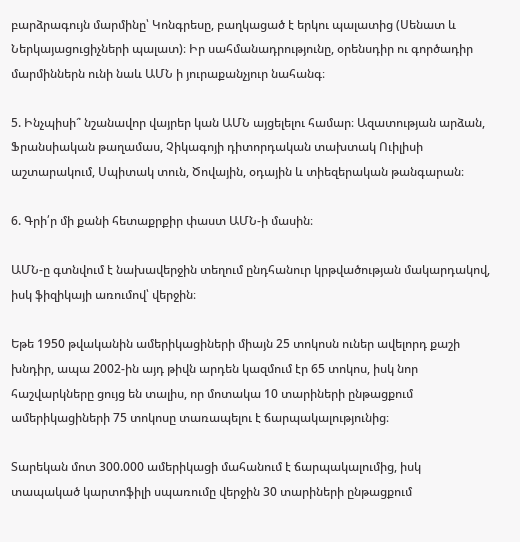բարձրագույն մարմինը՝ Կոնգրեսը, բաղկացած է երկու պալատից (Սենատ և Ներկայացուցիչների պալատ)։ Իր սահմանադրությունը, օրենսդիր ու գործադիր մարմիններն ունի նաև ԱՄՆ ի յուրաքանչյուր նահանգ։

5. Ինչպիսի՞ նշանավոր վայրեր կան ԱՄՆ այցելելու համար։ Ազատության արձան, Ֆրանսիական թաղամաս, Չիկագոյի դիտորդական տախտակ Ուիլիսի աշտարակում, Սպիտակ տուն, Ծովային, օդային և տիեզերական թանգարան։

6. Գրի՛ր մի քանի հետաքրքիր փաստ ԱՄՆ-ի մասին։

ԱՄՆ-ը գտնվում է նախավերջին տեղում ընդհանուր կրթվածության մակարդակով, իսկ ֆիզիկայի առումով՝ վերջին։

Եթե 1950 թվականին ամերիկացիների միայն 25 տոկոսն ուներ ավելորդ քաշի խնդիր, ապա 2002-ին այդ թիվն արդեն կազմում էր 65 տոկոս, իսկ նոր հաշվարկները ցույց են տալիս, որ մոտակա 10 տարիների ընթացքում ամերիկացիների 75 տոկոսը տառապելու է ճարպակալությունից։

Տարեկան մոտ 300.000 ամերիկացի մահանում է ճարպակալումից, իսկ տապակած կարտոֆիլի սպառումը վերջին 30 տարիների ընթացքում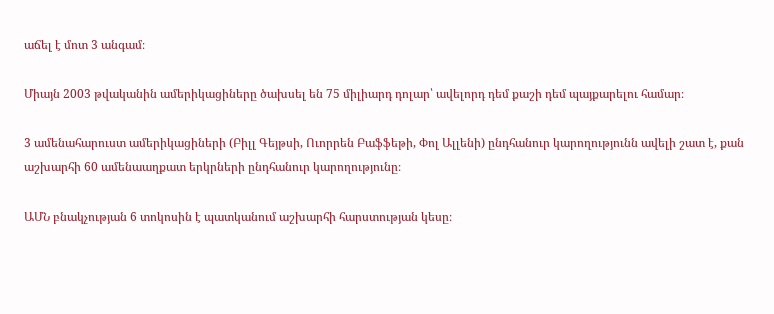աճել է մոտ 3 անգամ։

Միայն 2003 թվականին ամերիկացիները ծախսել են 75 միլիարդ դոլար՝ ավելորդ դեմ քաշի դեմ պայքարելու համար։

3 ամենահարուստ ամերիկացիների (Բիլլ Գեյթսի, Ուորրեն Բաֆֆեթի, Փոլ Ալլենի) ընդհանուր կարողությունն ավելի շատ է, քան աշխարհի 60 ամենաաղքատ երկրների ընդհանուր կարողությունը։

ԱՄՆ բնակչության 6 տոկոսին է պատկանում աշխարհի հարստության կեսը։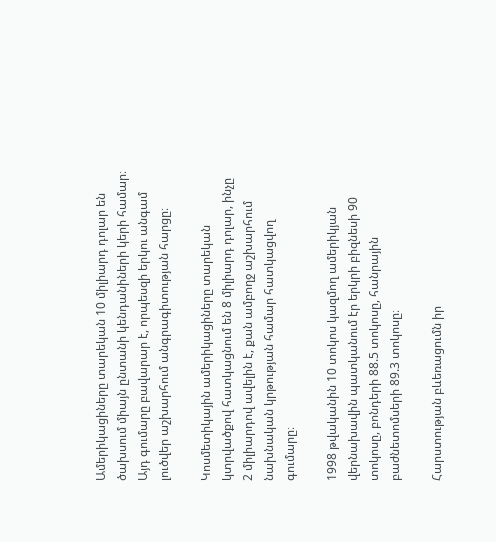Ամերիկացիները տարեկան 10 միլիարդ դոլար են ծախսում միայն ընտանի կենդանիների կերի համար։ Այդ գումարը բավարար է, որպեսզի երկու անգամ լուծվեր աշխարհում անգրագիտության հարցը։

Կոսմետիկային ամերիկացիները տարեկան կտրվածքով հատկացնում են 8 միլիարդ դոլար, ինչը 2 միլիարդով ավելին է, քան ամբողջ աշխարհում նախնական կրթության համար հատկացվող գումարը։

1998 թվականին 10 տոկոս կազմող ամերիկյան վերնախավին պատկանում էր երկրի բիզնեսի 90 տոկոսը, բոնդերի 88.5 տոկոսը, հանրային բաժնետոմսերի 89.3 տոկոսը։

Հարստության բևեռացումն իր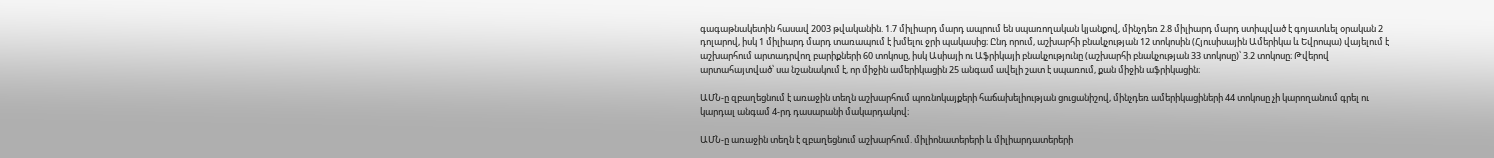գագաթնակետին հասավ 2003 թվականին. 1.7 միլիարդ մարդ ապրում են սպառողական կյանքով, մինչդեռ 2.8 միլիարդ մարդ ստիպված է գոյատևել օրական 2 դոլարով, իսկ 1 միլիարդ մարդ տառապում է խմելու ջրի պակասից։ Ընդ որում, աշխարհի բնակչության 12 տոկոսին (Հյուսիսային Ամերիկա և Եվրոպա) վայելում է աշխարհում արտադրվող բարիքների 60 տոկոսը, իսկ Ասիայի ու Աֆրիկայի բնակչությունը (աշխարհի բնակչության 33 տոկոսը)՝ 3.2 տոկոսը։ Թվերով արտահայտված՝ սա նշանակում է, որ միջին ամերիկացին 25 անգամ ավելի շատ է սպառում, քան միջին աֆրիկացին։

ԱՄՆ-ը զբաղեցնում է առաջին տեղն աշխարհում պոռնոկայքերի հաճախելիության ցուցանիշով, մինչդեռ ամերիկացիների 44 տոկոսը չի կարողանում գրել ու կարդալ անգամ 4-րդ դասարանի մակարդակով։

ԱՄՆ-ը առաջին տեղն է զբաղեցնում աշխարհում. միլիոնատերերի և միլիարդատերերի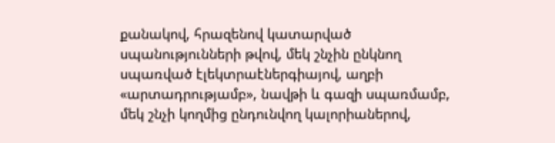քանակով, հրազենով կատարված սպանությունների թվով, մեկ շնչին ընկնող սպառված էլեկտրաէներգիայով, աղբի «արտադրությամբ», նավթի և գազի սպառմամբ, մեկ շնչի կողմից ընդունվող կալորիաներով,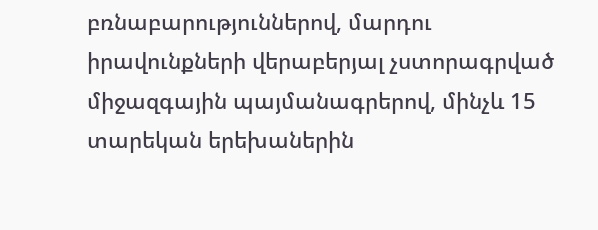բռնաբարություններով, մարդու իրավունքների վերաբերյալ չստորագրված միջազգային պայմանագրերով, մինչև 15 տարեկան երեխաներին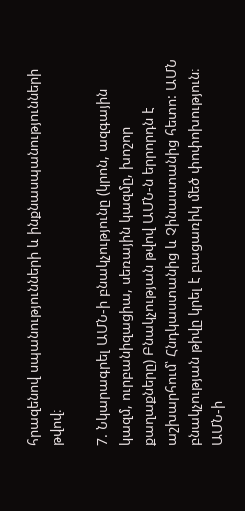հրազենով սպանությունների և ինքնասպանությունների թվով։

7. Նկարագրել ԱՄՆ-ի բնակչությունը (կրոն, ազգային կազմ, ուրբանիզացիա, սեռային կազմը, խոշոր քաղաքները) Բնակչության թվով ԱՄՆ-ն երրորդն է աշխարհում՝ Հնդկաստանից և Չինաստանից հետո: ԱՄՆ բնակչության թիվը կրել է բացառիկ մեծ փոփոխություն։
ԱՄՆ-ի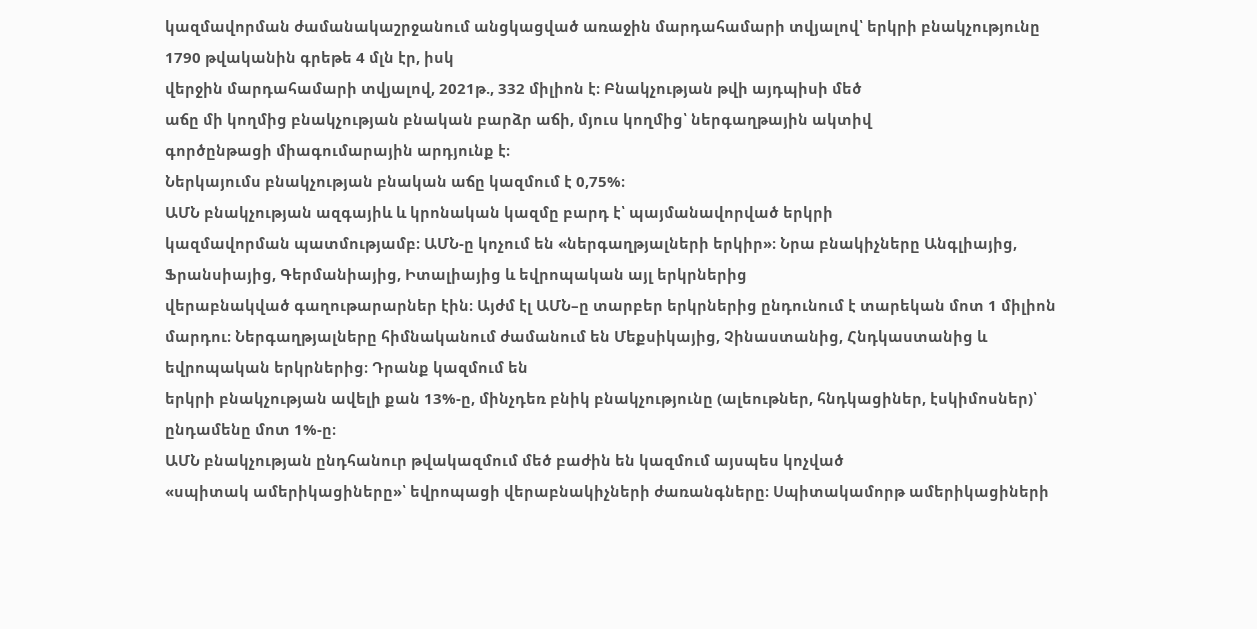կազմավորման ժամանակաշրջանում անցկացված առաջին մարդահամարի տվյալով՝ երկրի բնակչությունը 1790 թվականին գրեթե 4 մլն էր, իսկ
վերջին մարդահամարի տվյալով, 2021թ., 332 միլիոն է։ Բնակչության թվի այդպիսի մեծ
աճը մի կողմից բնակչության բնական բարձր աճի, մյուս կողմից՝ ներգաղթային ակտիվ
գործընթացի միագումարային արդյունք է։
Ներկայումս բնակչության բնական աճը կազմում է 0,75%։
ԱՄՆ բնակչության ազգայիև և կրոնական կազմը բարդ է՝ պայմանավորված երկրի
կազմավորման պատմությամբ։ ԱՄՆ-ը կոչում են «ներգաղթյալների երկիր»։ Նրա բնակիչները Անգլիայից, Ֆրանսիայից, Գերմանիայից, Իտալիայից և եվրոպական այլ երկրներից
վերաբնակված գաղութարարներ էին։ Այժմ էլ ԱՄՆ–ը տարբեր երկրներից ընդունում է տարեկան մոտ 1 միլիոն մարդու։ Ներգաղթյալները հիմնականում ժամանում են Մեքսիկայից, Չինաստանից, Հնդկաստանից և եվրոպական երկրներից։ Դրանք կազմում են
երկրի բնակչության ավելի քան 13%-ը, մինչդեռ բնիկ բնակչությունը (ալեութներ, հնդկացիներ, էսկիմոսներ)՝ ընդամենը մոտ 1%-ը։
ԱՄՆ բնակչության ընդհանուր թվակազմում մեծ բաժին են կազմում այսպես կոչված
«սպիտակ ամերիկացիները»՝ եվրոպացի վերաբնակիչների ժառանգները։ Սպիտակամորթ ամերիկացիների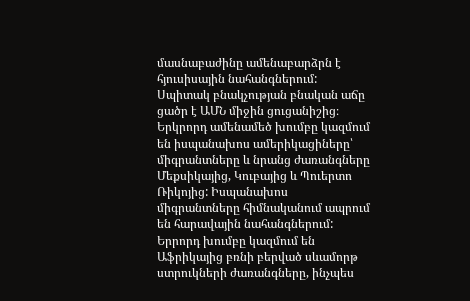մասնաբաժինը ամենաբարձրն է հյուսիսային նահանգներում:
Սպիտակ բնակչության բնական աճը ցածր է ԱՄՆ միջին ցուցանիշից։
Երկրորդ ամենամեծ խումբը կազմում են իսպանախոս ամերիկացիները՝
միգրանտները և նրանց ժառանգները Մեքսիկայից, Կուբայից և Պուերտո Ռիկոյից: Իսպանախոս միգրանտները հիմնականում ապրում են հարավային նահանգներում:
Երրորդ խումբը կազմում են Աֆրիկայից բռնի բերված սևամորթ ստրուկների ժառանգները, ինչպես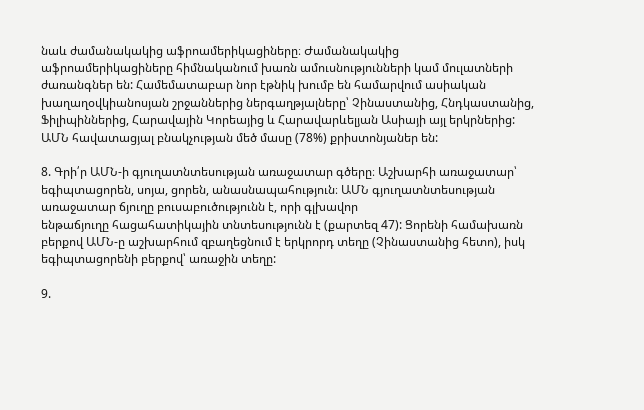նաև ժամանակակից աֆրոամերիկացիները։ Ժամանակակից
աֆրոամերիկացիները հիմնականում խառն ամուսնությունների կամ մուլատների ժառանգներ են: Համեմատաբար նոր էթնիկ խումբ են համարվում ասիական խաղաղօվկիանոսյան շրջաններից ներգաղթյալները՝ Չինաստանից, Հնդկաստանից, Ֆիլիպիններից, Հարավային Կորեայից և Հարավարևելյան Ասիայի այլ երկրներից:
ԱՄՆ հավատացյալ բնակչության մեծ մասը (78%) քրիստոնյաներ են:

8. Գրի՛ր ԱՄՆ-ի գյուղատնտեսության առաջատար գծերը։ Աշխարհի առաջատար՝ եգիպտացորեն, սոյա, ցորեն, անասնապահություն։ ԱՄՆ գյուղատնտեսության առաջատար ճյուղը բուսաբուծությունն է, որի գլխավոր
ենթաճյուղը հացահատիկային տնտեսությունն է (քարտեզ 47): Ցորենի համախառն
բերքով ԱՄՆ-ը աշխարհում զբաղեցնում է երկրորդ տեղը (Չինաստանից հետո), իսկ
եգիպտացորենի բերքով՝ առաջին տեղը:

9.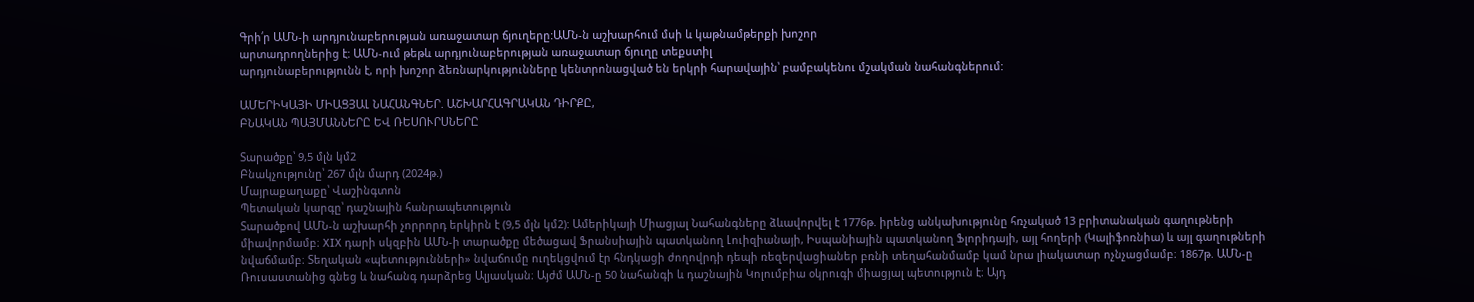Գրի՛ր ԱՄՆ-ի արդյունաբերության առաջատար ճյուղերը:ԱՄՆ-ն աշխարհում մսի և կաթնամթերքի խոշոր
արտադրողներից է: ԱՄՆ-ում թեթև արդյունաբերության առաջատար ճյուղը տեքստիլ
արդյունաբերությունն է, որի խոշոր ձեռնարկությունները կենտրոնացված են երկրի հարավային՝ բամբակենու մշակման նահանգներում:

ԱՄԵՐԻԿԱՅԻ ՄԻԱՑՅԱԼ ՆԱՀԱՆԳՆԵՐ. ԱՇԽԱՐՀԱԳՐԱԿԱՆ ԴԻՐՔԸ,
ԲՆԱԿԱՆ ՊԱՅՄԱՆՆԵՐԸ ԵՎ ՌԵՍՈՒՐՍՆԵՐԸ

Տարածքը՝ 9,5 մլն կմ2
Բնակչությունը՝ 267 մլն մարդ (2024թ.)
Մայրաքաղաքը՝ Վաշինգտոն
Պետական կարգը՝ դաշնային հանրապետություն
Տարածքով ԱՄՆ-ն աշխարհի չորրորդ երկիրն է (9,5 մլն կմ2): Ամերիկայի Միացյալ Նահանգները ձևավորվել է 1776թ. իրենց անկախությունը հռչակած 13 բրիտանական գաղութների միավորմամբ։ XIX դարի սկզբին ԱՄՆ-ի տարածքը մեծացավ Ֆրանսիային պատկանող Լուիզիանայի, Իսպանիային պատկանող Ֆլորիդայի, այլ հողերի (Կալիֆոռնիա) և այլ գաղութների նվաճմամբ։ Տեղական «պետությունների» նվաճումը ուղեկցվում էր հնդկացի ժողովրդի դեպի ռեզերվացիաներ բռնի տեղահանմամբ կամ նրա լիակատար ոչնչացմամբ։ 1867թ. ԱՄՆ-ը Ռուսաստանից գնեց և նահանգ դարձրեց Ալյասկան։ Այժմ ԱՄՆ-ը 50 նահանգի և դաշնային Կոլումբիա օկրուգի միացյալ պետություն է։ Այդ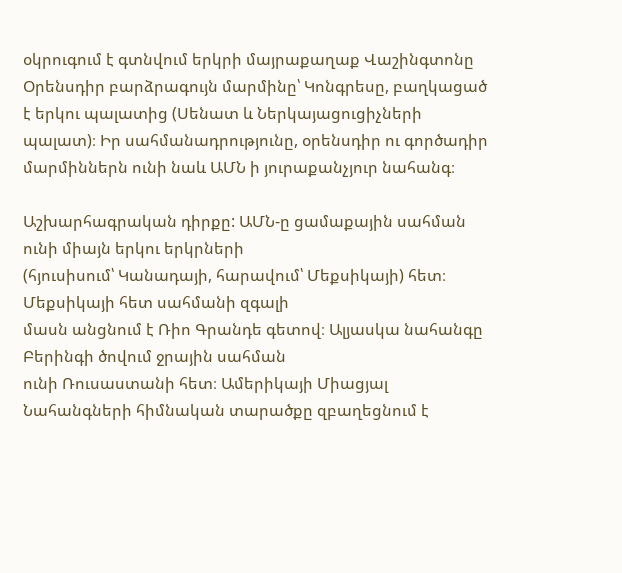օկրուգում է գտնվում երկրի մայրաքաղաք Վաշինգտոնը Օրենսդիր բարձրագույն մարմինը՝ Կոնգրեսը, բաղկացած է երկու պալատից (Սենատ և Ներկայացուցիչների պալատ)։ Իր սահմանադրությունը, օրենսդիր ու գործադիր մարմիններն ունի նաև ԱՄՆ ի յուրաքանչյուր նահանգ։

Աշխարհագրական դիրքը: ԱՄՆ-ը ցամաքային սահման ունի միայն երկու երկրների
(հյուսիսում՝ Կանադայի, հարավում՝ Մեքսիկայի) հետ։ Մեքսիկայի հետ սահմանի զգալի
մասն անցնում է Ռիո Գրանդե գետով։ Ալյասկա նահանգը Բերինգի ծովում ջրային սահման
ունի Ռուսաստանի հետ։ Ամերիկայի Միացյալ Նահանգների հիմնական տարածքը զբաղեցնում է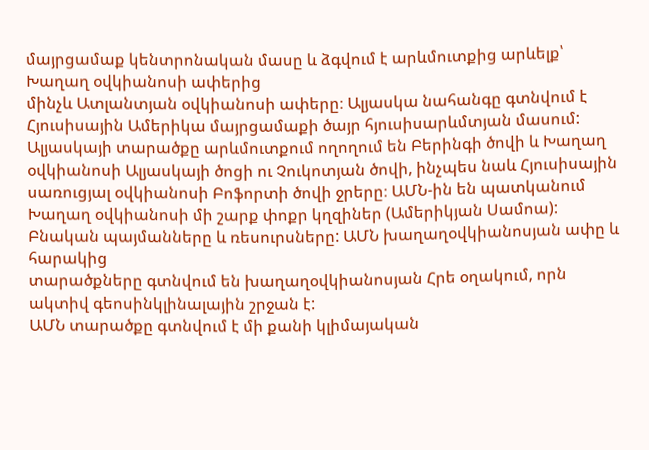մայրցամաք կենտրոնական մասը և ձգվում է արևմուտքից արևելք՝ Խաղաղ օվկիանոսի ափերից
մինչև Ատլանտյան օվկիանոսի ափերը։ Ալյասկա նահանգը գտնվում է Հյուսիսային Ամերիկա մայրցամաքի ծայր հյուսիսարևմտյան մասում: Ալյասկայի տարածքը արևմուտքում ողողում են Բերինգի ծովի և Խաղաղ օվկիանոսի Ալյասկայի ծոցի ու Չուկոտյան ծովի, ինչպես նաև Հյուսիսային սառուցյալ օվկիանոսի Բոֆորտի ծովի ջրերը։ ԱՄՆ-ին են պատկանում Խաղաղ օվկիանոսի մի շարք փոքր կղզիներ (Ամերիկյան Սամոա):
Բնական պայմանները և ռեսուրսները: ԱՄՆ խաղաղօվկիանոսյան ափը և հարակից
տարածքները գտնվում են խաղաղօվկիանոսյան Հրե օղակում, որն ակտիվ գեոսինկլինալային շրջան է:
ԱՄՆ տարածքը գտնվում է մի քանի կլիմայական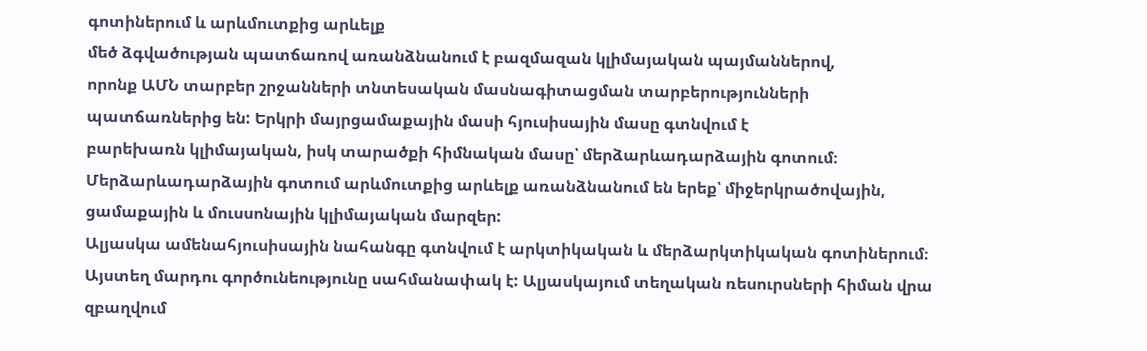գոտիներում և արևմուտքից արևելք
մեծ ձգվածության պատճառով առանձնանում է բազմազան կլիմայական պայմաններով,
որոնք ԱՄՆ տարբեր շրջանների տնտեսական մասնագիտացման տարբերությունների
պատճառներից են: Երկրի մայրցամաքային մասի հյուսիսային մասը գտնվում է
բարեխառն կլիմայական, իսկ տարածքի հիմնական մասը՝ մերձարևադարձային գոտում։
Մերձարևադարձային գոտում արևմուտքից արևելք առանձնանում են երեք՝ միջերկրածովային, ցամաքային և մուսսոնային կլիմայական մարզեր:
Ալյասկա ամենահյուսիսային նահանգը գտնվում է արկտիկական և մերձարկտիկական գոտիներում։ Այստեղ մարդու գործունեությունը սահմանափակ է: Ալյասկայում տեղական ռեսուրսների հիման վրա զբաղվում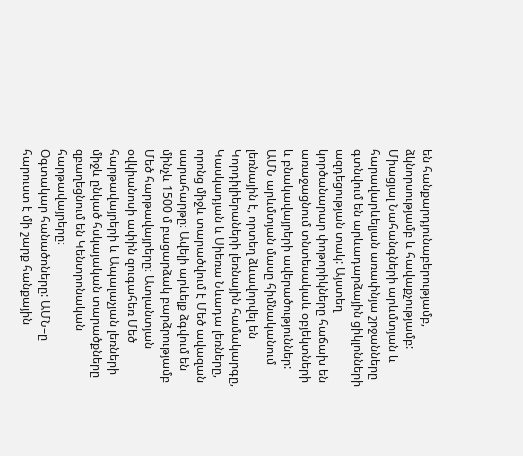են հանքարդյունաբերությամբ, ձկնորսությամբ և հավաքչությամբ: Միացյալ Նահանգների արևմտյան և հարավարևելյան առափնյա շրջանները գտնվում են արևադարձային ցիկլոնների ազդեցության տակ: Այստեղ կործանարար փոթորիկները հաճախ են առաջացնում տնտեսակաև օբյեկտների և բնակավայրերի ավերածություններ:
ԱՄՆ արևմտյան մասը հիմնականում լեռնային է, որտեղ ձևավորվել են Կորդիլիերաների լեռնային համակարգը, Կասկադյան և Սիեռա Նևադա լեռները, որոնց միջև տարածվում է Մեծ ավազան սարահարթը։ Ավելի արևելք ձգվում են մինչև 1500 մ բացարձակ բարձրությամբ Մեծ հարթավայրերը։ Ատլանտյան օվկիանոսի ափին զուգահեռ Մեծ հարթավայրերի և Ապալաչյան լեռների միջև ընկած հսկայական տարածքները զբաղեցնում են Կենտրոնական հարթավայրերը։
Օգտակար հանածոները: ԱՄՆ–ը հարուստ է մի շարք հանքային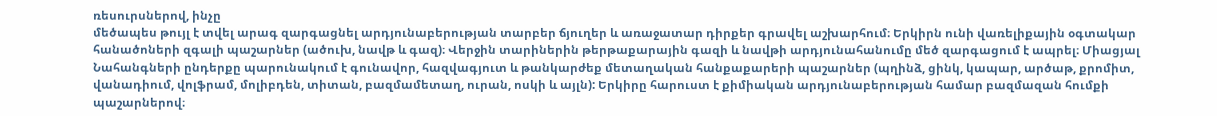ռեսուրսներով, ինչը
մեծապես թույլ է տվել արագ զարգացնել արդյունաբերության տարբեր ճյուղեր և առաջատար դիրքեր գրավել աշխարհում։ Երկիրն ունի վառելիքային օգտակար հանածոների զգալի պաշարներ (ածուխ, նավթ և գազ)։ Վերջին տարիներին թերթաքարային գազի և նավթի արդյունահանումը մեծ զարգացում է ապրել։ Միացյալ Նահանգների ընդերքը պարունակում է գունավոր, հազվագյուտ և թանկարժեք մետաղական հանքաքարերի պաշարներ (պղինձ, ցինկ, կապար, արծաթ, քրոմիտ, վանադիում, վոլֆրամ, մոլիբդեն, տիտան, բազմամետաղ, ուրան, ոսկի և այլն): Երկիրը հարուստ է քիմիական արդյունաբերության համար բազմազան հումքի պաշարներով։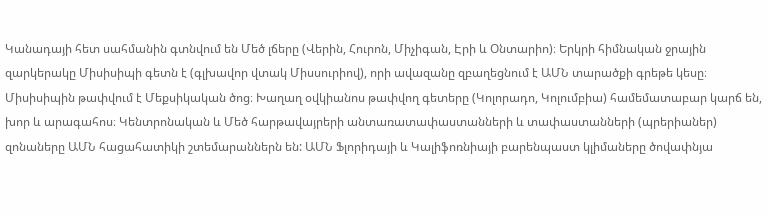Կանադայի հետ սահմանին գտնվում են Մեծ լճերը (Վերին, Հուրոն, Միչիգան, Էրի և Օնտարիո)։ Երկրի հիմնական ջրային զարկերակը Միսիսիպի գետն է (գլխավոր վտակ Միսսուրիով), որի ավազանը զբաղեցնում է ԱՄՆ տարածքի գրեթե կեսը։ Միսիսիպին թափվում է Մեքսիկական ծոց։ Խաղաղ օվկիանոս թափվող գետերը (Կոլորադո, Կոլումբիա) համեմատաբար կարճ են, խոր և արագահոս։ Կենտրոնական և Մեծ հարթավայրերի անտառատափաստանների և տափաստանների (պրերիաներ) զոնաները ԱՄՆ հացահատիկի շտեմարաններն են: ԱՄՆ Ֆլորիդայի և Կալիֆոռնիայի բարենպաստ կլիմաները ծովափնյա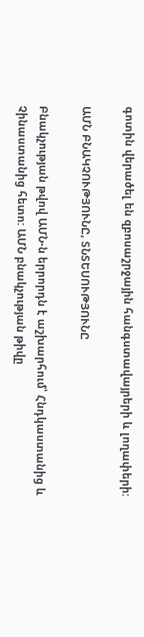գոտին վերածել են զբոսաշրջային հանգստավայրերի և լողափերի:

ԱՄՆ ԲՆԱԿՉՈՒԹՅՈՒՆԸ, ՏՆՏԵՍՈՒԹՅՈՒՆԸ

Բնակչության թվով ԱՄՆ-ն երրորդն է աշխարհում՝ Հնդկաստանից և Չինաստանից հետո: ԱՄՆ բնակչության թիվը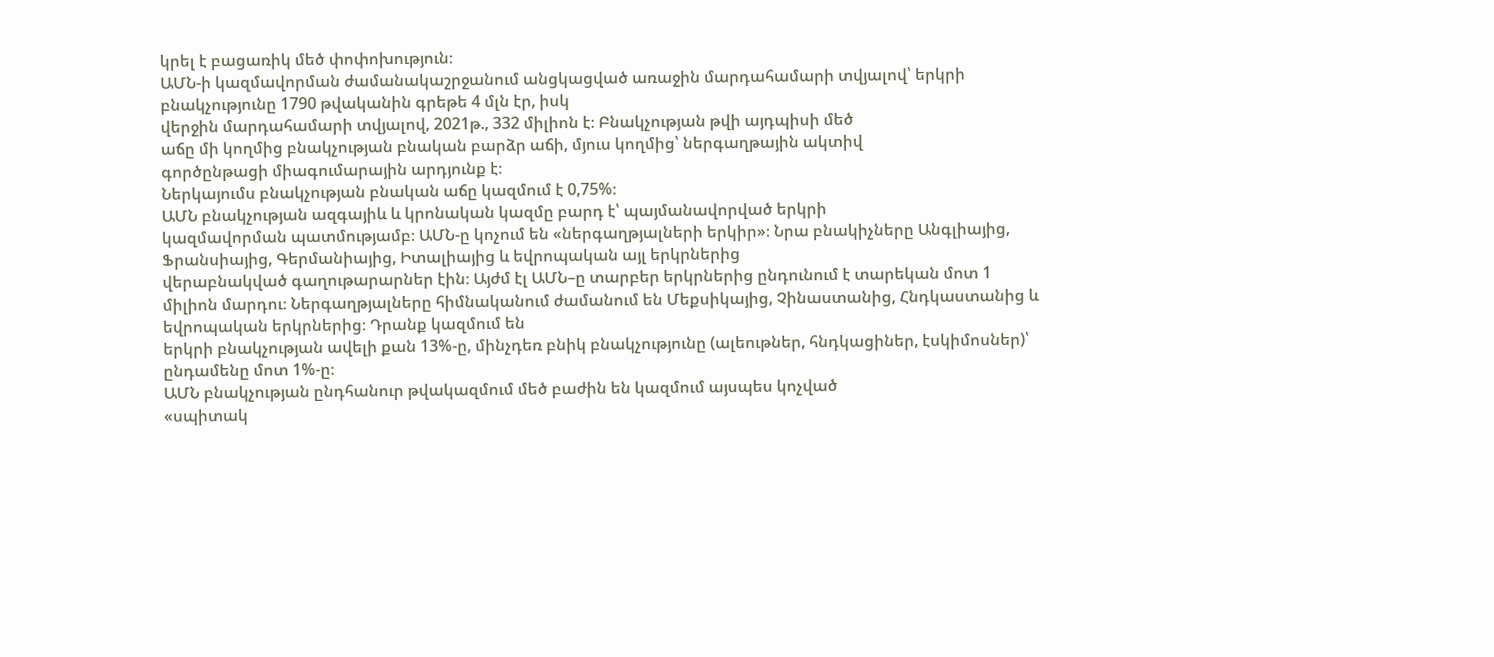կրել է բացառիկ մեծ փոփոխություն։
ԱՄՆ-ի կազմավորման ժամանակաշրջանում անցկացված առաջին մարդահամարի տվյալով՝ երկրի բնակչությունը 1790 թվականին գրեթե 4 մլն էր, իսկ
վերջին մարդահամարի տվյալով, 2021թ., 332 միլիոն է։ Բնակչության թվի այդպիսի մեծ
աճը մի կողմից բնակչության բնական բարձր աճի, մյուս կողմից՝ ներգաղթային ակտիվ
գործընթացի միագումարային արդյունք է։
Ներկայումս բնակչության բնական աճը կազմում է 0,75%։
ԱՄՆ բնակչության ազգայիև և կրոնական կազմը բարդ է՝ պայմանավորված երկրի
կազմավորման պատմությամբ։ ԱՄՆ-ը կոչում են «ներգաղթյալների երկիր»։ Նրա բնակիչները Անգլիայից, Ֆրանսիայից, Գերմանիայից, Իտալիայից և եվրոպական այլ երկրներից
վերաբնակված գաղութարարներ էին։ Այժմ էլ ԱՄՆ–ը տարբեր երկրներից ընդունում է տարեկան մոտ 1 միլիոն մարդու։ Ներգաղթյալները հիմնականում ժամանում են Մեքսիկայից, Չինաստանից, Հնդկաստանից և եվրոպական երկրներից։ Դրանք կազմում են
երկրի բնակչության ավելի քան 13%-ը, մինչդեռ բնիկ բնակչությունը (ալեութներ, հնդկացիներ, էսկիմոսներ)՝ ընդամենը մոտ 1%-ը։
ԱՄՆ բնակչության ընդհանուր թվակազմում մեծ բաժին են կազմում այսպես կոչված
«սպիտակ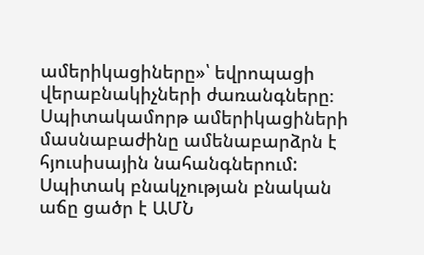ամերիկացիները»՝ եվրոպացի վերաբնակիչների ժառանգները։ Սպիտակամորթ ամերիկացիների մասնաբաժինը ամենաբարձրն է հյուսիսային նահանգներում:
Սպիտակ բնակչության բնական աճը ցածր է ԱՄՆ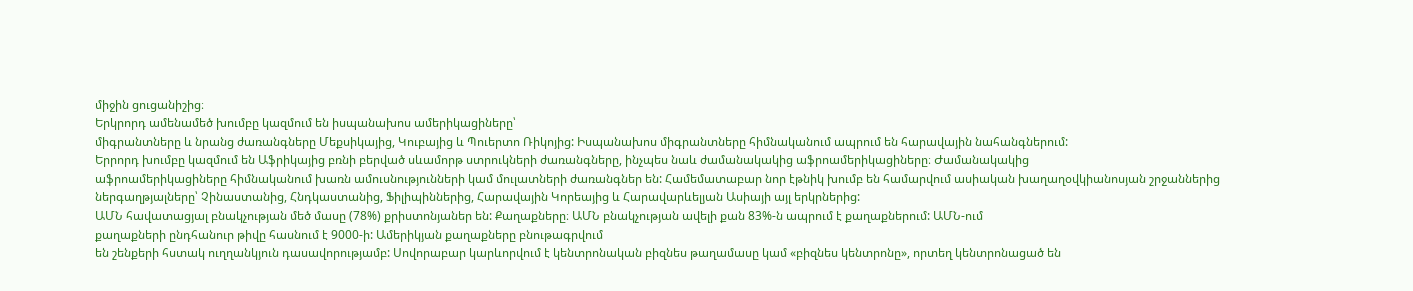միջին ցուցանիշից։
Երկրորդ ամենամեծ խումբը կազմում են իսպանախոս ամերիկացիները՝
միգրանտները և նրանց ժառանգները Մեքսիկայից, Կուբայից և Պուերտո Ռիկոյից: Իսպանախոս միգրանտները հիմնականում ապրում են հարավային նահանգներում:
Երրորդ խումբը կազմում են Աֆրիկայից բռնի բերված սևամորթ ստրուկների ժառանգները, ինչպես նաև ժամանակակից աֆրոամերիկացիները։ Ժամանակակից
աֆրոամերիկացիները հիմնականում խառն ամուսնությունների կամ մուլատների ժառանգներ են: Համեմատաբար նոր էթնիկ խումբ են համարվում ասիական խաղաղօվկիանոսյան շրջաններից ներգաղթյալները՝ Չինաստանից, Հնդկաստանից, Ֆիլիպիններից, Հարավային Կորեայից և Հարավարևելյան Ասիայի այլ երկրներից:
ԱՄՆ հավատացյալ բնակչության մեծ մասը (78%) քրիստոնյաներ են: Քաղաքները։ ԱՄՆ բնակչության ավելի քան 83%-ն ապրում է քաղաքներում: ԱՄՆ-ում
քաղաքների ընդհանուր թիվը հասնում է 9000-ի: Ամերիկյան քաղաքները բնութագրվում
են շենքերի հստակ ուղղանկյուն դասավորությամբ: Սովորաբար կարևորվում է կենտրոնական բիզնես թաղամասը կամ «բիզնես կենտրոնը», որտեղ կենտրոնացած են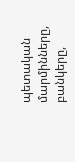պետական մարմինները, բանկերը,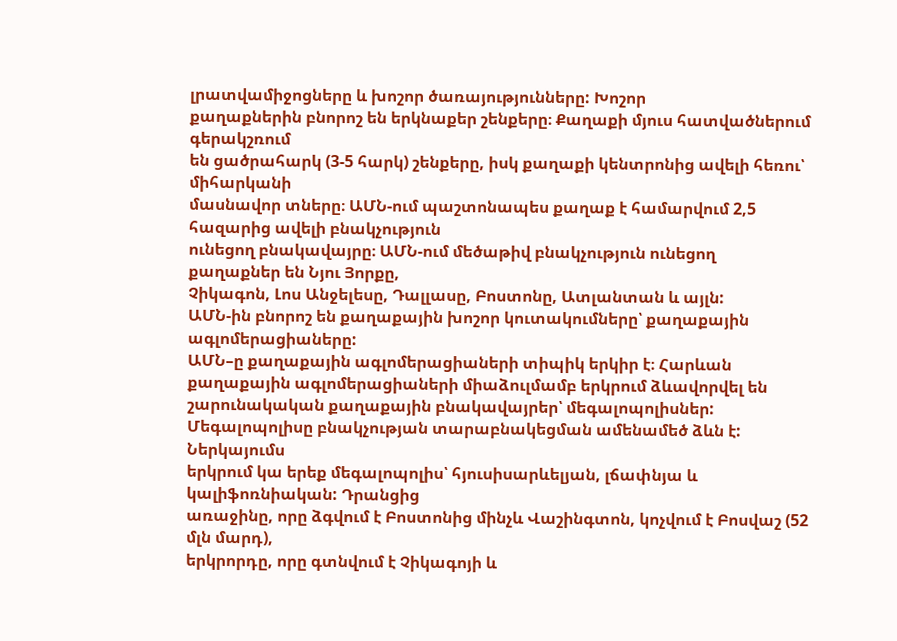լրատվամիջոցները և խոշոր ծառայությունները: Խոշոր
քաղաքներին բնորոշ են երկնաքեր շենքերը։ Քաղաքի մյուս հատվածներում գերակշռում
են ցածրահարկ (3-5 հարկ) շենքերը, իսկ քաղաքի կենտրոնից ավելի հեռու՝ միհարկանի
մասնավոր տները։ ԱՄՆ-ում պաշտոնապես քաղաք է համարվում 2,5 հազարից ավելի բնակչություն
ունեցող բնակավայրը։ ԱՄՆ-ում մեծաթիվ բնակչություն ունեցող քաղաքներ են Նյու Յորքը,
Չիկագոն, Լոս Անջելեսը, Դալլասը, Բոստոնը, Ատլանտան և այլն:
ԱՄՆ-ին բնորոշ են քաղաքային խոշոր կուտակումները՝ քաղաքային ագլոմերացիաները:
ԱՄՆ–ը քաղաքային ագլոմերացիաների տիպիկ երկիր է։ Հարևան քաղաքային ագլոմերացիաների միաձուլմամբ երկրում ձևավորվել են շարունակական քաղաքային բնակավայրեր՝ մեգալոպոլիսներ: Մեգալոպոլիսը բնակչության տարաբնակեցման ամենամեծ ձևն է: Ներկայումս
երկրում կա երեք մեգալոպոլիս՝ հյուսիսարևելյան, լճափնյա և կալիֆոռնիական: Դրանցից
առաջինը, որը ձգվում է Բոստոնից մինչև Վաշինգտոն, կոչվում է Բոսվաշ (52 մլն մարդ),
երկրորդը, որը գտնվում է Չիկագոյի և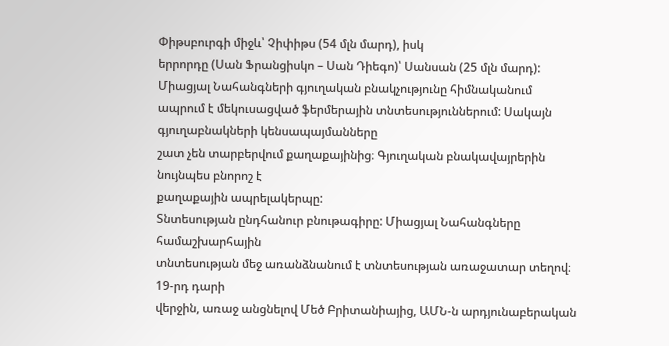Փիթսբուրգի միջև՝ Չիփիթս (54 մլն մարդ), իսկ
երրորդը (Սան Ֆրանցիսկո – Սան Դիեգո)՝ Սանսան (25 մլն մարդ):
Միացյալ Նահանգների գյուղական բնակչությունը հիմնականում ապրում է մեկուսացված ֆերմերային տնտեսություններում: Սակայն գյուղաբնակների կենսապայմանները
շատ չեն տարբերվում քաղաքայինից։ Գյուղական բնակավայրերին նույնպես բնորոշ է
քաղաքային ապրելակերպը:
Տնտեսության ընդհանուր բնութագիրը: Միացյալ Նահանգները համաշխարհային
տնտեսության մեջ առանձնանում է տնտեսության առաջատար տեղով։ 19-րդ դարի
վերջին, առաջ անցնելով Մեծ Բրիտանիայից, ԱՄՆ-ն արդյունաբերական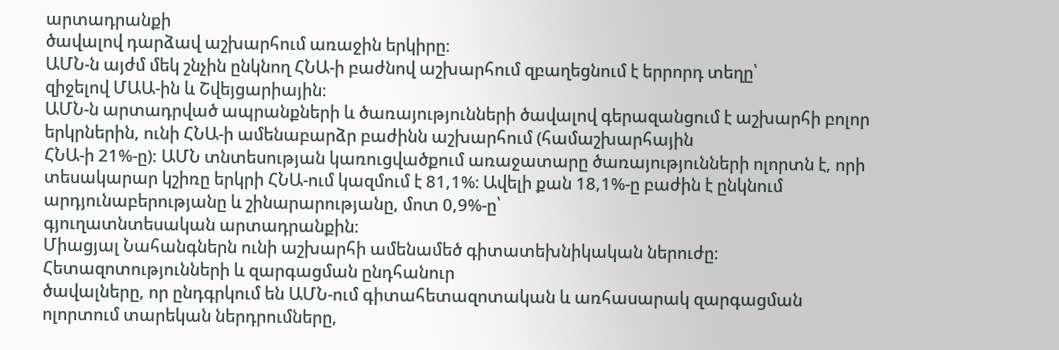արտադրանքի
ծավալով դարձավ աշխարհում առաջին երկիրը։
ԱՄՆ-ն այժմ մեկ շնչին ընկնող ՀՆԱ-ի բաժնով աշխարհում զբաղեցնում է երրորդ տեղը՝
զիջելով ՄԱԱ-ին և Շվեյցարիային։
ԱՄՆ-ն արտադրված ապրանքների և ծառայությունների ծավալով գերազանցում է աշխարհի բոլոր երկրներին, ունի ՀՆԱ-ի ամենաբարձր բաժինն աշխարհում (համաշխարհային
ՀՆԱ-ի 21%-ը): ԱՄՆ տնտեսության կառուցվածքում առաջատարը ծառայությունների ոլորտն է, որի տեսակարար կշիռը երկրի ՀՆԱ-ում կազմում է 81,1%։ Ավելի քան 18,1%-ը բաժին է ընկնում արդյունաբերությանը և շինարարությանը, մոտ 0,9%-ը՝
գյուղատնտեսական արտադրանքին։
Միացյալ Նահանգներն ունի աշխարհի ամենամեծ գիտատեխնիկական ներուժը։ Հետազոտությունների և զարգացման ընդհանուր
ծավալները, որ ընդգրկում են ԱՄՆ-ում գիտահետազոտական և առհասարակ զարգացման
ոլորտում տարեկան ներդրումները,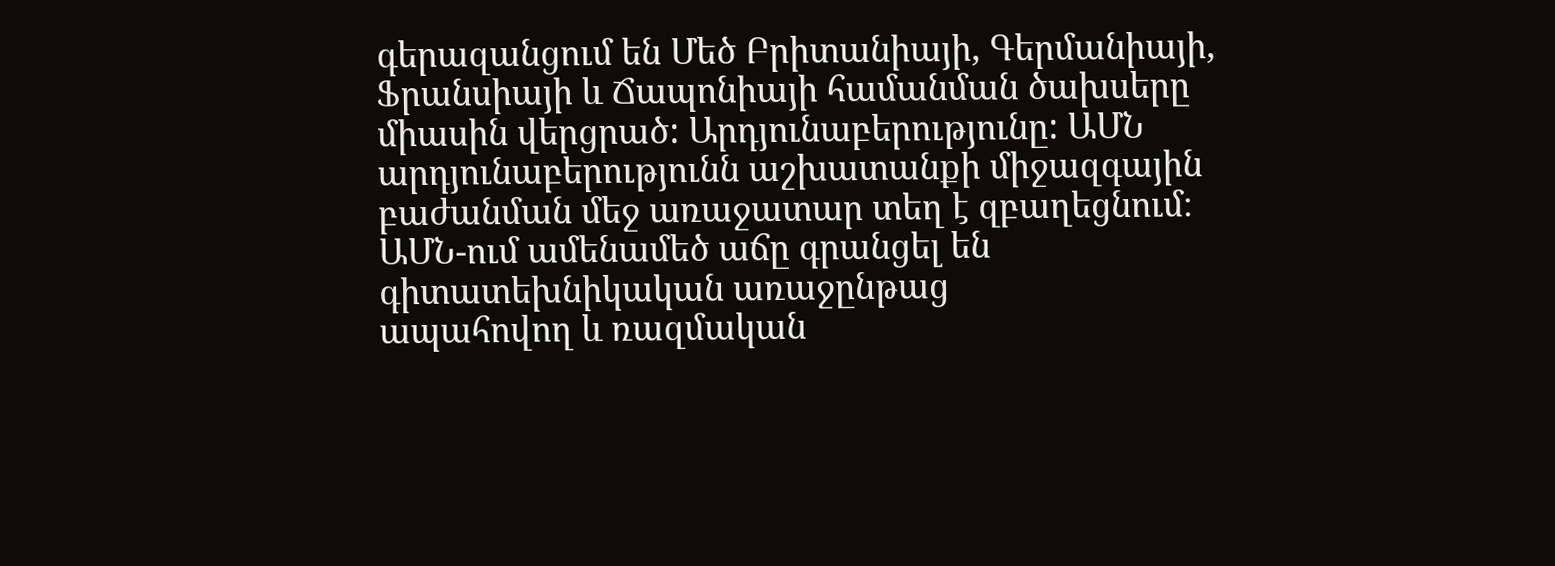գերազանցում են Մեծ Բրիտանիայի, Գերմանիայի,
Ֆրանսիայի և Ճապոնիայի համանման ծախսերը միասին վերցրած: Արդյունաբերությունը: ԱՄՆ արդյունաբերությունն աշխատանքի միջազգային բաժանման մեջ առաջատար տեղ է զբաղեցնում։
ԱՄՆ-ում ամենամեծ աճը գրանցել են գիտատեխնիկական առաջընթաց
ապահովող և ռազմական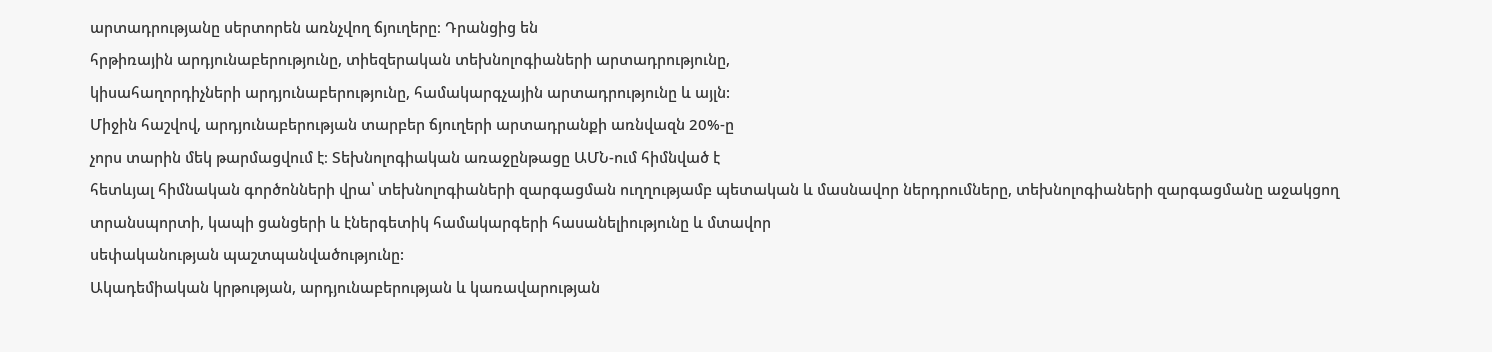արտադրությանը սերտորեն առնչվող ճյուղերը։ Դրանցից են
հրթիռային արդյունաբերությունը, տիեզերական տեխնոլոգիաների արտադրությունը,
կիսահաղորդիչների արդյունաբերությունը, համակարգչային արտադրությունը և այլն:
Միջին հաշվով, արդյունաբերության տարբեր ճյուղերի արտադրանքի առնվազն 20%-ը
չորս տարին մեկ թարմացվում է։ Տեխնոլոգիական առաջընթացը ԱՄՆ-ում հիմնված է
հետևյալ հիմնական գործոնների վրա՝ տեխնոլոգիաների զարգացման ուղղությամբ պետական և մասնավոր ներդրումները, տեխնոլոգիաների զարգացմանը աջակցող տրանսպորտի, կապի ցանցերի և էներգետիկ համակարգերի հասանելիությունը և մտավոր
սեփականության պաշտպանվածությունը:
Ակադեմիական կրթության, արդյունաբերության և կառավարության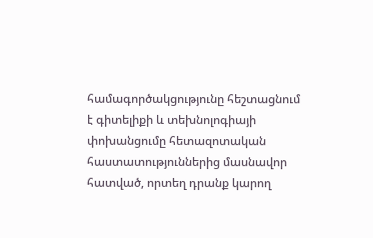համագործակցությունը հեշտացնում է գիտելիքի և տեխնոլոգիայի փոխանցումը հետազոտական
հաստատություններից մասնավոր հատված, որտեղ դրանք կարող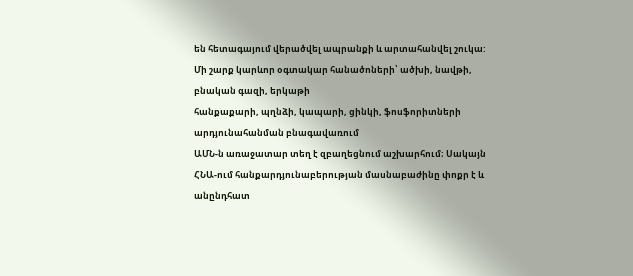են հետագայում վերածվել ապրանքի և արտահանվել շուկա: Մի շարք կարևոր օգտակար հանածոների՝ ածխի, նավթի, բնական գազի, երկաթի
հանքաքարի, պղնձի, կապարի, ցինկի, ֆոսֆորիտների արդյունահանման բնագավառում
ԱՄՆ-ն առաջատար տեղ է զբաղեցնում աշխարհում։ Սակայն ՀՆԱ-ում հանքարդյունաբերության մասնաբաժինը փոքր է և անընդհատ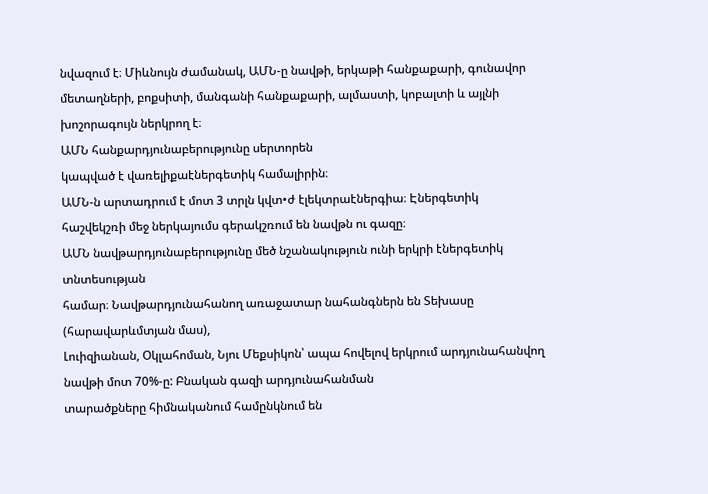նվազում է։ Միևնույն ժամանակ, ԱՄՆ-ը նավթի, երկաթի հանքաքարի, գունավոր մետաղների, բոքսիտի, մանգանի հանքաքարի, ալմաստի, կոբալտի և այլնի խոշորագույն ներկրող է։
ԱՄՆ հանքարդյունաբերությունը սերտորեն
կապված է վառելիքաէներգետիկ համալիրին։
ԱՄՆ-ն արտադրում է մոտ 3 տրլն կվտ•ժ էլեկտրաէներգիա։ Էներգետիկ հաշվեկշռի մեջ ներկայումս գերակշռում են նավթն ու գազը։
ԱՄՆ նավթարդյունաբերությունը մեծ նշանակություն ունի երկրի էներգետիկ տնտեսության
համար։ Նավթարդյունահանող առաջատար նահանգներն են Տեխասը (հարավարևմտյան մաս),
Լուիզիանան, Օկլահոման, Նյու Մեքսիկոն՝ ապա հովելով երկրում արդյունահանվող նավթի մոտ 70%-ը: Բնական գազի արդյունահանման
տարածքները հիմնականում համընկնում են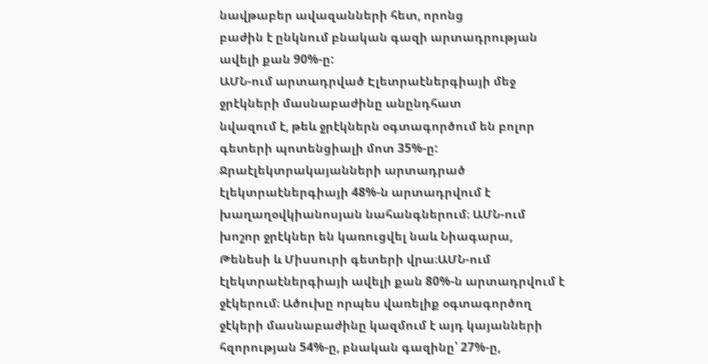նավթաբեր ավազանների հետ, որոնց
բաժին է ընկնում բնական գազի արտադրության ավելի քան 90%-ը:
ԱՄՆ-ում արտադրված Էլետրաէներգիայի մեջ ջրէկների մասնաբաժինը անընդհատ
նվազում է, թեև ջրէկներն օգտագործում են բոլոր գետերի պոտենցիալի մոտ 35%-ը: Ջրաէլեկտրակայանների արտադրած էլեկտրաէներգիայի 48%-ն արտադրվում է խաղաղօվկիանոսյան նահանգներում։ ԱՄՆ-ում խոշոր ջրէկներ են կառուցվել նաև Նիագարա,
Թենեսի և Միսսուրի գետերի վրա։ԱՄՆ-ում էլեկտրաէներգիայի ավելի քան 80%-ն արտադրվում է ջէկերում։ Ածուխը որպես վառելիք օգտագործող ջէկերի մասնաբաժինը կազմում է այդ կայանների հզորության 54%-ը, բնական գազինը՝ 27%-ը,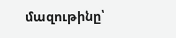մազութինը՝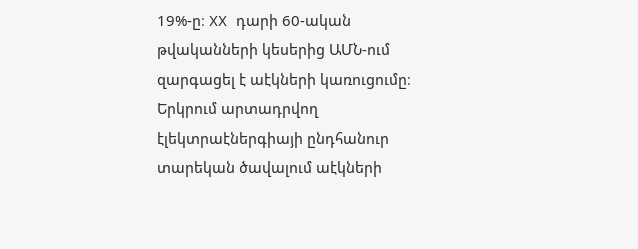19%-ը։ XX դարի 60-ական թվականների կեսերից ԱՄՆ-ում զարգացել է աէկների կառուցումը։ Երկրում արտադրվող էլեկտրաէներգիայի ընդհանուր տարեկան ծավալում աէկների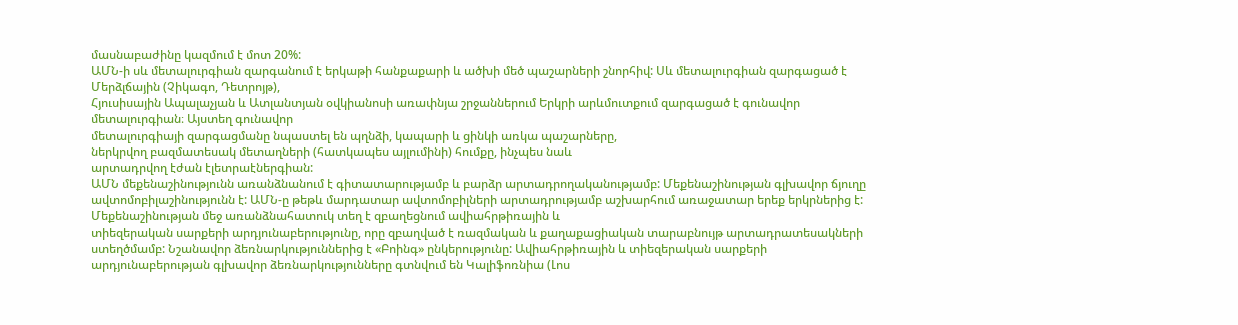մասնաբաժինը կազմում է մոտ 20%:
ԱՄՆ-ի սև մետալուրգիան զարգանում է երկաթի հանքաքարի և ածխի մեծ պաշարների շնորհիվ: Սև մետալուրգիան զարգացած է Մերձլճային (Չիկագո, Դետրոյթ),
Հյուսիսային Ապալաչյան և Ատլանտյան օվկիանոսի առափնյա շրջաններում Երկրի արևմուտքում զարգացած է գունավոր մետալուրգիան։ Այստեղ գունավոր
մետալուրգիայի զարգացմանը նպաստել են պղնձի, կապարի և ցինկի առկա պաշարները,
ներկրվող բազմատեսակ մետաղների (հատկապես այլումինի) հումքը, ինչպես նաև
արտադրվող էժան էլետրաէներգիան:
ԱՄՆ մեքենաշինությունն առանձնանում է գիտատարությամբ և բարձր արտադրողականությամբ: Մեքենաշինության գլխավոր ճյուղը ավտոմոբիլաշինությունն է: ԱՄՆ-ը թեթև մարդատար ավտոմոբիլների արտադրությամբ աշխարհում առաջատար երեք երկրներից է:
Մեքենաշինության մեջ առանձնահատուկ տեղ է զբաղեցնում ավիահրթիռային և
տիեզերական սարքերի արդյունաբերությունը, որը զբաղված է ռազմական և քաղաքացիական տարաբնույթ արտադրատեսակների ստեղծմամբ: Նշանավոր ձեռնարկություններից է «Բոինգ» ընկերությունը: Ավիահրթիռային և տիեզերական սարքերի
արդյունաբերության գլխավոր ձեռնարկությունները գտնվում են Կալիֆոռնիա (Լոս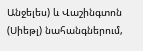Անջելես) և Վաշինգտոն (Սիեթլ) նահանգներում,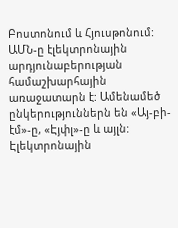Բոստոնում և Հյուսթոնում:
ԱՄՆ-ը էլեկտրոնային արդյունաբերության համաշխարհային առաջատարն է: Ամենամեծ
ընկերություններն են «Այ-բի-էմ»-ը, «Էյփլ»-ը և այլն: Էլեկտրոնային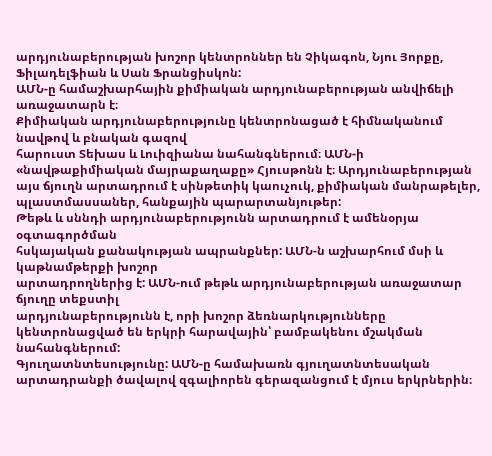արդյունաբերության խոշոր կենտրոններ են Չիկագոն, Նյու Յորքը, Ֆիլադելֆիան և Սան Ֆրանցիսկոն:
ԱՄՆ-ը համաշխարհային քիմիական արդյունաբերության անվիճելի առաջատարն է։
Քիմիական արդյունաբերությունը կենտրոնացած է հիմնականում նավթով և բնական գազով
հարուստ Տեխաս և Լուիզիանա նահանգներում։ ԱՄՆ-ի «նավթաքիմիական մայրաքաղաքը» Հյուսթոնն է։ Արդյունաբերության այս ճյուղն արտադրում է սինթետիկ կաուչուկ, քիմիական մանրաթելեր, պլաստմասսաներ, հանքային պարարտանյութեր:
Թեթև և սննդի արդյունաբերությունն արտադրում է ամենօրյա օգտագործման
հսկայական քանակության ապրանքներ: ԱՄՆ-ն աշխարհում մսի և կաթնամթերքի խոշոր
արտադրողներից է: ԱՄՆ-ում թեթև արդյունաբերության առաջատար ճյուղը տեքստիլ
արդյունաբերությունն է, որի խոշոր ձեռնարկությունները կենտրոնացված են երկրի հարավային՝ բամբակենու մշակման նահանգներում:
Գյուղատնտեսությունը: ԱՄՆ-ը համախառն գյուղատնտեսական արտադրանքի ծավալով զգալիորեն գերազանցում է մյուս երկրներին։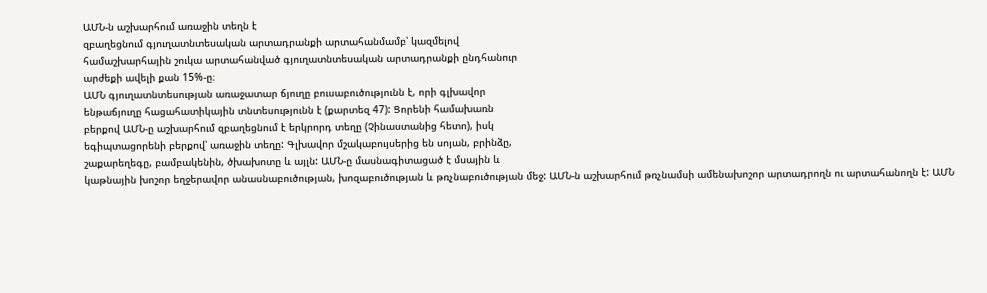ԱՄՆ-ն աշխարհում առաջին տեղն է
զբաղեցնում գյուղատնտեսական արտադրանքի արտահանմամբ՝ կազմելով
համաշխարհային շուկա արտահանված գյուղատնտեսական արտադրանքի ընդհանուր
արժեքի ավելի քան 15%-ը։
ԱՄՆ գյուղատնտեսության առաջատար ճյուղը բուսաբուծությունն է, որի գլխավոր
ենթաճյուղը հացահատիկային տնտեսությունն է (քարտեզ 47): Ցորենի համախառն
բերքով ԱՄՆ-ը աշխարհում զբաղեցնում է երկրորդ տեղը (Չինաստանից հետո), իսկ
եգիպտացորենի բերքով՝ առաջին տեղը: Գլխավոր մշակաբույսերից են սոյան, բրինձը,
շաքարեղեգը, բամբակենին, ծխախոտը և այլն: ԱՄՆ-ը մասնագիտացած է մսային և
կաթնային խոշոր եղջերավոր անասնաբուծության, խոզաբուծության և թռչնաբուծության մեջ: ԱՄՆ-ն աշխարհում թռչնամսի ամենախոշոր արտադրողն ու արտահանողն է: ԱՄՆ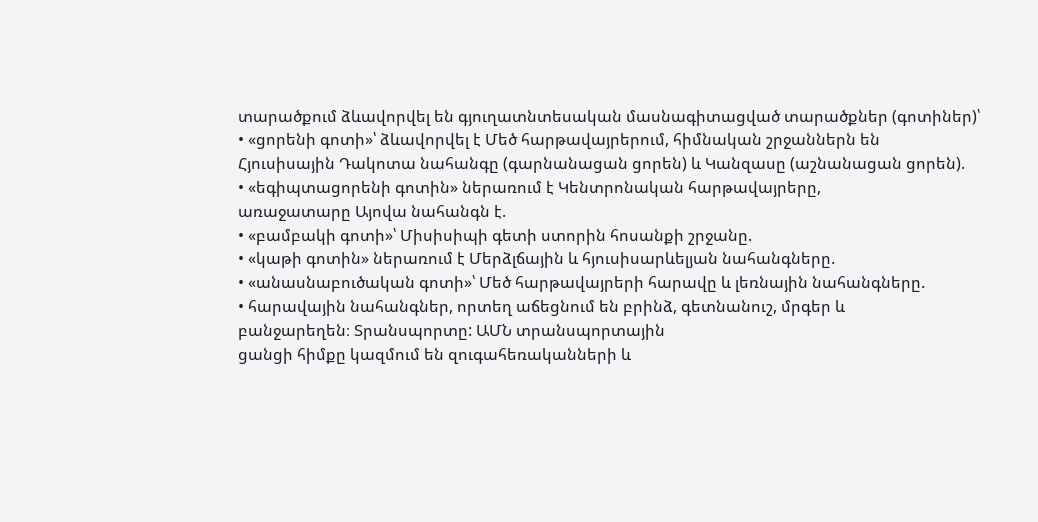տարածքում ձևավորվել են գյուղատնտեսական մասնագիտացված տարածքներ (գոտիներ)՝
• «ցորենի գոտի»՝ ձևավորվել է Մեծ հարթավայրերում, հիմնական շրջաններն են
Հյուսիսային Դակոտա նահանգը (գարնանացան ցորեն) և Կանզասը (աշնանացան ցորեն).
• «եգիպտացորենի գոտին» ներառում է Կենտրոնական հարթավայրերը,
առաջատարը Այովա նահանգն է.
• «բամբակի գոտի»՝ Միսիսիպի գետի ստորին հոսանքի շրջանը.
• «կաթի գոտին» ներառում է Մերձլճային և հյուսիսարևելյան նահանգները.
• «անասնաբուծական գոտի»՝ Մեծ հարթավայրերի հարավը և լեռնային նահանգները.
• հարավային նահանգներ, որտեղ աճեցնում են բրինձ, գետնանուշ, մրգեր և
բանջարեղեն։ Տրանսպորտը: ԱՄՆ տրանսպորտային
ցանցի հիմքը կազմում են զուգահեռականների և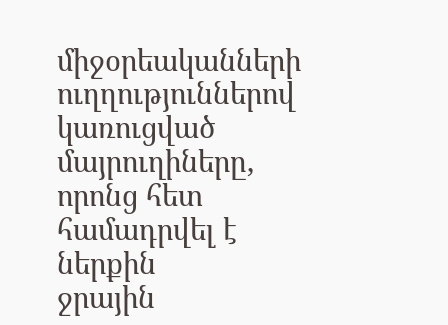միջօրեականների ուղղություններով կառուցված
մայրուղիները, որոնց հետ համադրվել է ներքին
ջրային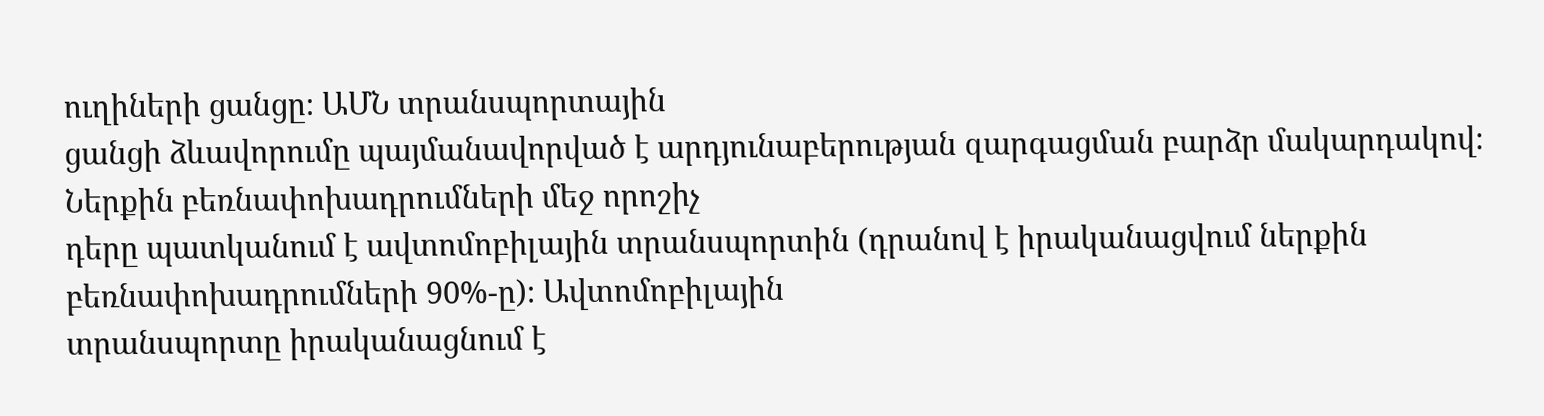ուղիների ցանցը։ ԱՄՆ տրանսպորտային
ցանցի ձևավորումը պայմանավորված է արդյունաբերության զարգացման բարձր մակարդակով։ Ներքին բեռնափոխադրումների մեջ որոշիչ
դերը պատկանում է ավտոմոբիլային տրանսպորտին (դրանով է իրականացվում ներքին
բեռնափոխադրումների 90%-ը)։ Ավտոմոբիլային
տրանսպորտը իրականացնում է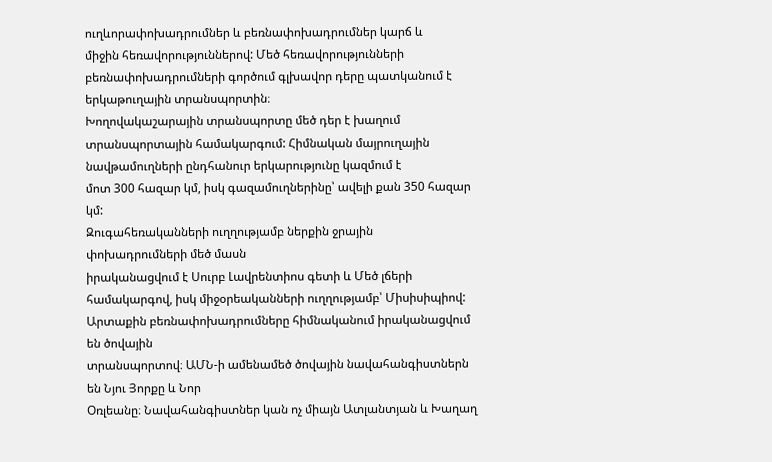ուղևորափոխադրումներ և բեռնափոխադրումներ կարճ և
միջին հեռավորություններով: Մեծ հեռավորությունների բեռնափոխադրումների գործում գլխավոր դերը պատկանում է երկաթուղային տրանսպորտին։
Խողովակաշարային տրանսպորտը մեծ դեր է խաղում տրանսպորտային համակարգում: Հիմնական մայրուղային նավթամուղների ընդհանուր երկարությունը կազմում է
մոտ 300 հազար կմ, իսկ գազամուղներինը՝ ավելի քան 350 հազար կմ:
Զուգահեռականների ուղղությամբ ներքին ջրային փոխադրումների մեծ մասն
իրականացվում է Սուրբ Լավրենտիոս գետի և Մեծ լճերի համակարգով, իսկ միջօրեականների ուղղությամբ՝ Միսիսիպիով:
Արտաքին բեռնափոխադրումները հիմնականում իրականացվում են ծովային
տրանսպորտով։ ԱՄՆ-ի ամենամեծ ծովային նավահանգիստներն են Նյու Յորքը և Նոր
Օռլեանը։ Նավահանգիստներ կան ոչ միայն Ատլանտյան և Խաղաղ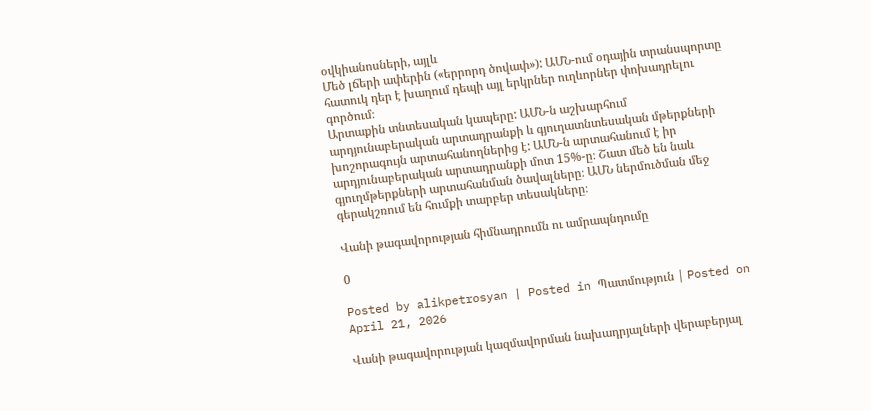օվկիանոսների, այլև
Մեծ լճերի ափերին («երրորդ ծովափ»): ԱՄՆ-ում օդային տրանսպորտը հատուկ դեր է խաղում դեպի այլ երկրներ ուղևորներ փոխադրելու գործում։
Արտաքին տնտեսական կապերը: ԱՄՆ-ն աշխարհում արդյունաբերական արտադրանքի և գյուղատնտեսական մթերքների խոշորագույն արտահանողներից է: ԱՄՆ-ն արտահանում է իր արդյունաբերական արտադրանքի մոտ 15%-ը։ Շատ մեծ են նաև գյուղմթերքների արտահանման ծավալները։ ԱՄՆ ներմուծման մեջ գերակշռում են հումքի տարբեր տեսակները։

Վանի թագավորության հիմնադրումն ու ամրապնդումը

0

Posted by alikpetrosyan | Posted in Պատմություն | Posted on April 21, 2026

Վանի թագավորության կազմավորման նախադրյալների վերաբերյալ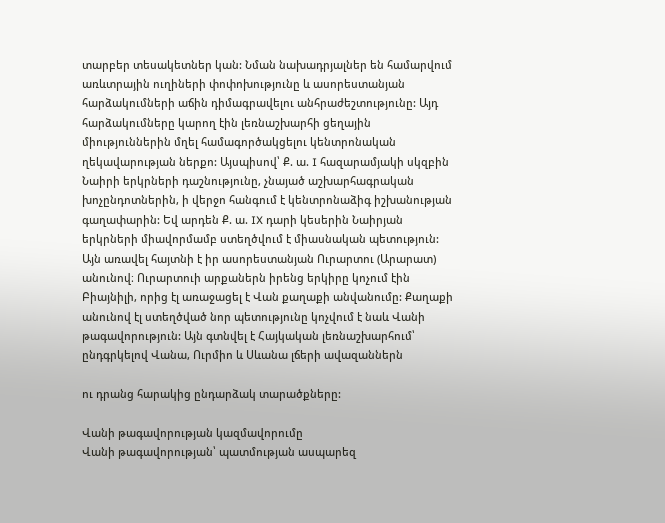տարբեր տեսակետներ կան: Նման նախադրյալներ են համարվում առևտրային ուղիների փոփոխությունը և ասորեստանյան հարձակումների աճին դիմագրավելու անհրաժեշտությունը: Այդ հարձակումները կարող էին լեռնաշխարհի ցեղային միություններին մղել համագործակցելու կենտրոնական ղեկավարության ներքո: Այսպիսով՝ Ք. ա. I հազարամյակի սկզբին Նաիրի երկրների դաշնությունը, չնայած աշխարհագրական խոչընդոտներին, ի վերջո հանգում է կենտրոնաձիգ իշխանության գաղափարին: Եվ արդեն Ք. ա. IX դարի կեսերին Նաիրյան երկրների միավորմամբ ստեղծվում է միասնական պետություն: Այն առավել հայտնի է իր ասորեստանյան Ուրարտու (Արարատ) անունով։ Ուրարտուի արքաներն իրենց երկիրը կոչում էին Բիայնիլի, որից էլ առաջացել է Վան քաղաքի անվանումը: Քաղաքի անունով էլ ստեղծված նոր պետությունը կոչվում է նաև Վանի թագավորություն: Այն գտնվել է Հայկական լեռնաշխարհում՝ ընդգրկելով Վանա, Ուրմիո և Սևանա լճերի ավազաններն

ու դրանց հարակից ընդարձակ տարածքները:

Վանի թագավորության կազմավորումը
Վանի թագավորության՝ պատմության ասպարեզ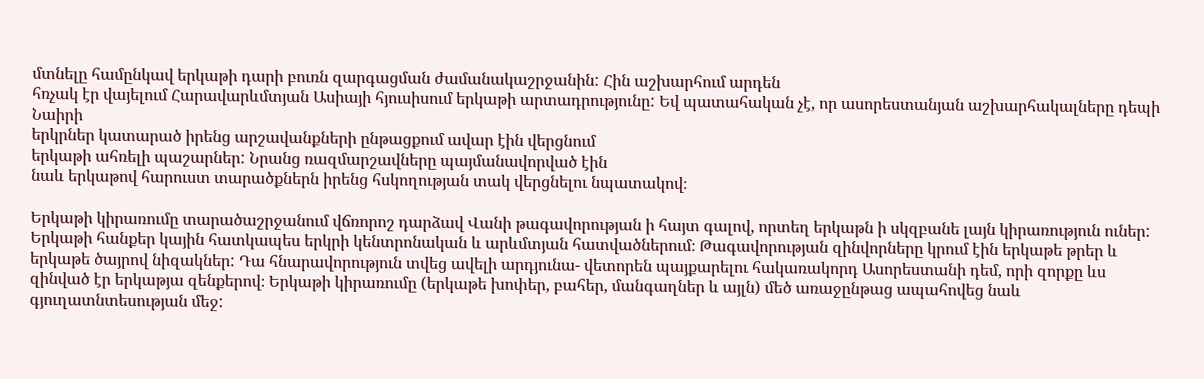մտնելը համընկավ երկաթի դարի բուռն զարգացման ժամանակաշրջանին: Հին աշխարհում արդեն
հռչակ էր վայելում Հարավարևմտյան Ասիայի հյուսիսում երկաթի արտադրությունը: Եվ պատահական չէ, որ ասորեստանյան աշխարհակալները դեպի Նաիրի
երկրներ կատարած իրենց արշավանքների ընթացքում ավար էին վերցնում
երկաթի ահռելի պաշարներ: Նրանց ռազմարշավները պայմանավորված էին
նաև երկաթով հարուստ տարածքներն իրենց հսկողության տակ վերցնելու նպատակով։

Երկաթի կիրառումը տարածաշրջանում վճռորոշ դարձավ Վանի թագավորության ի հայտ գալով, որտեղ երկաթն ի սկզբանե լայն կիրառություն ուներ: Երկաթի հանքեր կային հատկապես երկրի կենտրոնական և արևմտյան հատվածներում։ Թագավորության զինվորները կրում էին երկաթե թրեր և երկաթե ծայրով նիզակներ: Դա հնարավորություն տվեց ավելի արդյունա- վետորեն պայքարելու հակառակորդ Ասորեստանի դեմ, որի զորքը ևս զինված էր երկաթյա զենքերով։ Երկաթի կիրառումը (երկաթե խոփեր, բահեր, մանգաղներ և այլն) մեծ առաջընթաց ապահովեց նաև գյուղատնտեսության մեջ: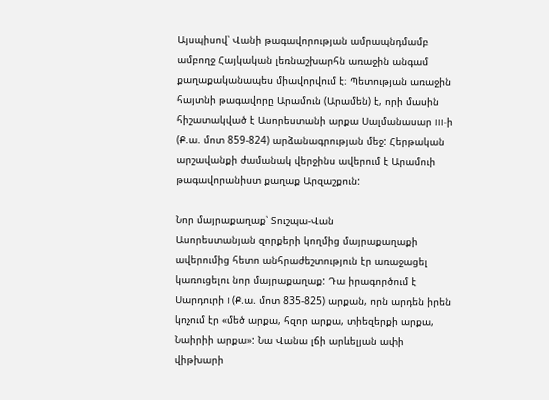Այսպիսով՝ Վանի թագավորության ամրապնդմամբ ամբողջ Հայկական լեռնաշխարհն առաջին անգամ քաղաքականապես միավորվում է։ Պետության առաջին հայտնի թագավորը Արամուն (Արամեն) է, որի մասին հիշատակված է Ասորեստանի արքա Սալմանասար III-ի (Ք.ա. մոտ 859-824) արձանագրության մեջ: Հերթական արշավանքի ժամանակ վերջինս ավերում է Արամուի թագավորանիստ քաղաք Արզաշքուն:

Նոր մայրաքաղաք՝ Տուշպա-Վան
Ասորեստանյան զորքերի կողմից մայրաքաղաքի ավերումից հետո անհրաժեշտություն էր առաջացել կառուցելու նոր մայրաքաղաք: Դա իրագործում է Սարդուրի I (Ք.ա. մոտ 835-825) արքան, որն արդեն իրեն կոչում էր «մեծ արքա, հզոր արքա, տիեզերքի արքա, Նաիրիի արքա»: Նա Վանա լճի արևելյան ափի վիթխարի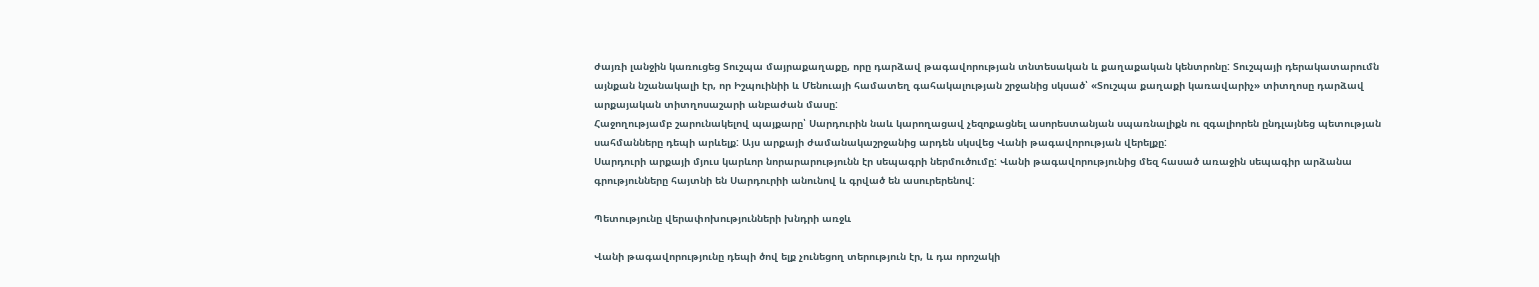ժայռի լանջին կառուցեց Տուշպա մայրաքաղաքը, որը դարձավ թագավորության տնտեսական և քաղաքական կենտրոնը: Տուշպայի դերակատարումն այնքան նշանակալի էր, որ Իշպուինիի և Մենուայի համատեղ գահակալության շրջանից սկսած՝ «Տուշպա քաղաքի կառավարիչ» տիտղոսը դարձավ արքայական տիտղոսաշարի անբաժան մասը:
Հաջողությամբ շարունակելով պայքարը՝ Սարդուրին նաև կարողացավ չեզոքացնել ասորեստանյան սպառնալիքն ու զգալիորեն ընդլայնեց պետության սահմանները դեպի արևելք: Այս արքայի ժամանակաշրջանից արդեն սկսվեց Վանի թագավորության վերելքը:
Սարդուրի արքայի մյուս կարևոր նորարարությունն էր սեպագրի ներմուծումը: Վանի թագավորությունից մեզ հասած առաջին սեպագիր արձանա գրությունները հայտնի են Սարդուրիի անունով և գրված են ասուրերենով:

Պետությունը վերափոխությունների խնդրի առջև

Վանի թագավորությունը դեպի ծով ելք չունեցող տերություն էր, և դա որոշակի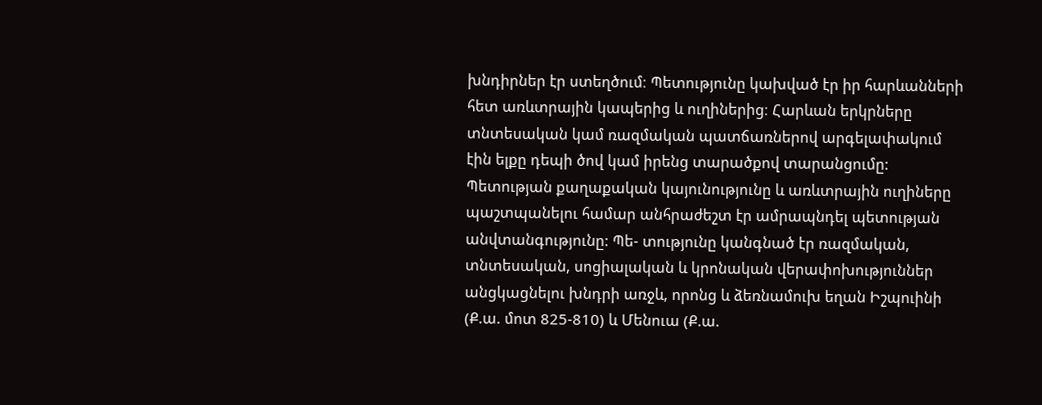խնդիրներ էր ստեղծում։ Պետությունը կախված էր իր հարևանների հետ առևտրային կապերից և ուղիներից։ Հարևան երկրները տնտեսական կամ ռազմական պատճառներով արգելափակում էին ելքը դեպի ծով կամ իրենց տարածքով տարանցումը: Պետության քաղաքական կայունությունը և առևտրային ուղիները պաշտպանելու համար անհրաժեշտ էր ամրապնդել պետության անվտանգությունը: Պե- տությունը կանգնած էր ռազմական, տնտեսական, սոցիալական և կրոնական վերափոխություններ անցկացնելու խնդրի առջև, որոնց և ձեռնամուխ եղան Իշպուինի (Ք.ա. մոտ 825-810) և Մենուա (Ք.ա.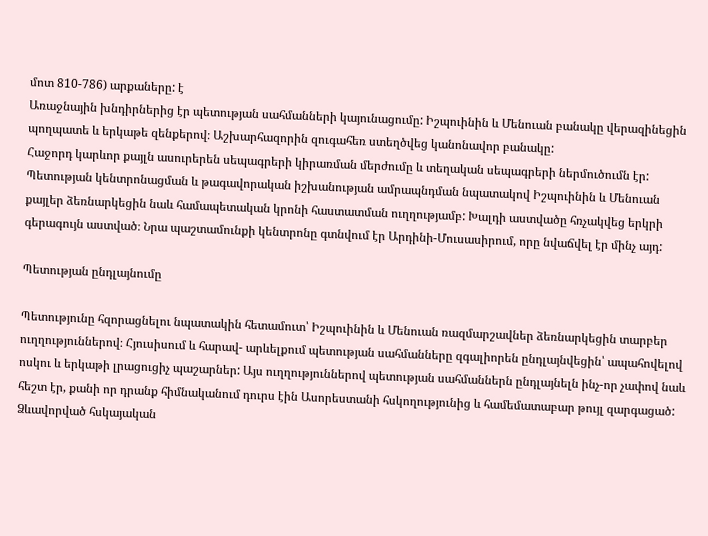մոտ 810-786) արքաները: է
Առաջնային խնդիրներից էր պետության սահմանների կայունացումը: Իշպուինին և Մենուան բանակը վերազինեցին պողպատե և երկաթե զենքերով։ Աշխարհազորին զուգահեռ ստեղծվեց կանոնավոր բանակը:
Հաջորդ կարևոր քայլն ասուրերեն սեպագրերի կիրառման մերժումը և տեղական սեպագրերի ներմուծումն էր: Պետության կենտրոնացման և թագավորական իշխանության ամրապնդման նպատակով Իշպուինին և Մենուան քայլեր ձեռնարկեցին նաև համապետական կրոնի հաստատման ուղղությամբ: Խալդի աստվածը հռչակվեց երկրի գերագույն աստված։ Նրա պաշտամունքի կենտրոնը գտնվում էր Արդինի-Մուսասիրում, որը նվաճվել էր մինչ այդ:

Պետության ընդլայնումը

Պետությունը հզորացնելու նպատակին հետամուտ՝ Իշպուինին և Մենուան ռազմարշավներ ձեռնարկեցին տարբեր ուղղություններով։ Հյուսիսում և հարավ- արևելքում պետության սահմանները զգալիորեն ընդլայնվեցին՝ ապահովելով ոսկու և երկաթի լրացուցիչ պաշարներ: Այս ուղղություններով պետության սահմաններն ընդլայնելն ինչ-որ չափով նաև հեշտ էր, քանի որ դրանք հիմնականում դուրս էին Ասորեստանի հսկողությունից և համեմատաբար թույլ զարգացած: Ձևավորված հսկայական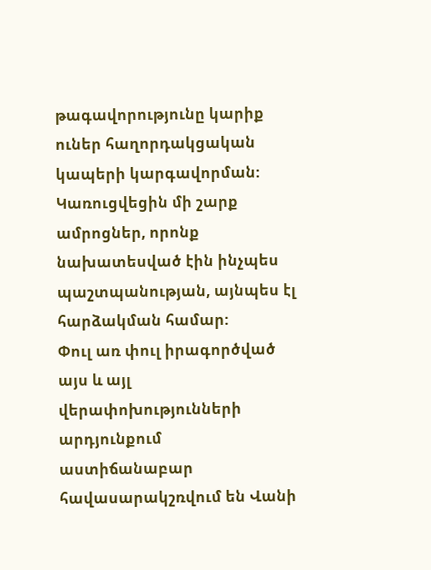թագավորությունը կարիք ուներ հաղորդակցական կապերի կարգավորման: Կառուցվեցին մի շարք ամրոցներ, որոնք նախատեսված էին ինչպես պաշտպանության, այնպես էլ հարձակման համար:
Փուլ առ փուլ իրագործված այս և այլ վերափոխությունների արդյունքում աստիճանաբար հավասարակշռվում են Վանի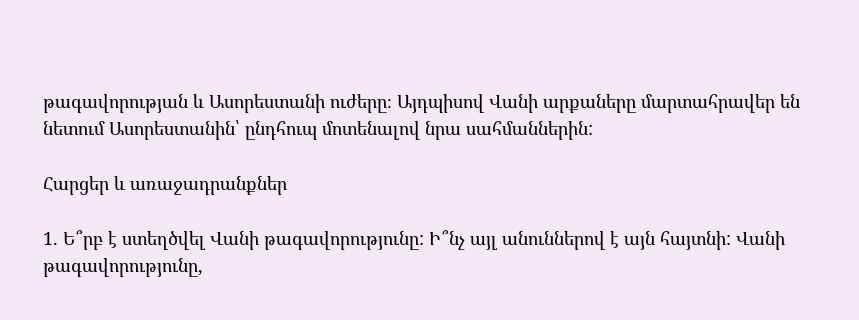թագավորության և Ասորեստանի ուժերը։ Այդպիսով Վանի արքաները մարտահրավեր են նետում Ասորեստանին՝ ընդհուպ մոտենալով նրա սահմաններին:

Հարցեր և առաջադրանքներ

1. Ե՞րբ է ստեղծվել Վանի թագավորությունը: Ի՞նչ այլ անուններով է այն հայտնի: Վանի թագավորությունը,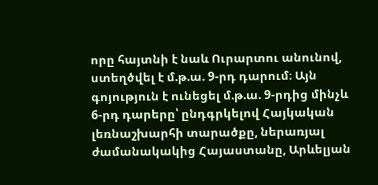որը հայտնի է նաև Ուրարտու անունով, ստեղծվել է մ.թ.ա. 9-րդ դարում։ Այն գոյություն է ունեցել մ.թ.ա. 9-րդից մինչև 6-րդ դարերը՝ ընդգրկելով Հայկական լեռնաշխարհի տարածքը, ներառյալ ժամանակակից Հայաստանը, Արևելյան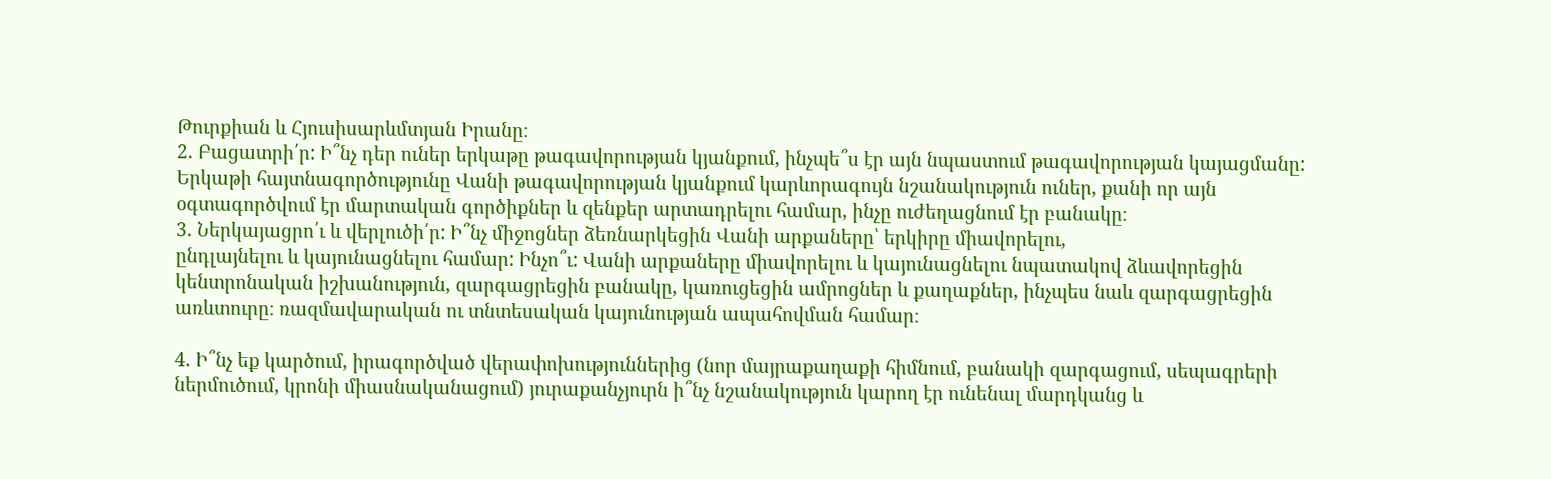Թուրքիան և Հյուսիսարևմտյան Իրանը։
2. Բացատրի՛ր: Ի՞նչ դեր ուներ երկաթը թագավորության կյանքում, ինչպե՞ս էր այն նպաստում թագավորության կայացմանը: Երկաթի հայտնագործությունը Վանի թագավորության կյանքում կարևորագույն նշանակություն ուներ, քանի որ այն օգտագործվում էր մարտական գործիքներ և զենքեր արտադրելու համար, ինչը ուժեղացնում էր բանակը։
3. Ներկայացրո՛ւ և վերլուծի՛ր: Ի՞նչ միջոցներ ձեռնարկեցին Վանի արքաները՝ երկիրը միավորելու,
ընդլայնելու և կայունացնելու համար: Ինչո՞ւ: Վանի արքաները միավորելու և կայունացնելու նպատակով ձևավորեցին կենտրոնական իշխանություն, զարգացրեցին բանակը, կառուցեցին ամրոցներ և քաղաքներ, ինչպես նաև զարգացրեցին առևտուրը։ ռազմավարական ու տնտեսական կայունության ապահովման համար։

4. Ի՞նչ եք կարծում, իրագործված վերափոխություններից (նոր մայրաքաղաքի հիմնում, բանակի զարգացում, սեպագրերի ներմուծում, կրոնի միասնականացում) յուրաքանչյուրն ի՞նչ նշանակություն կարող էր ունենալ մարդկանց և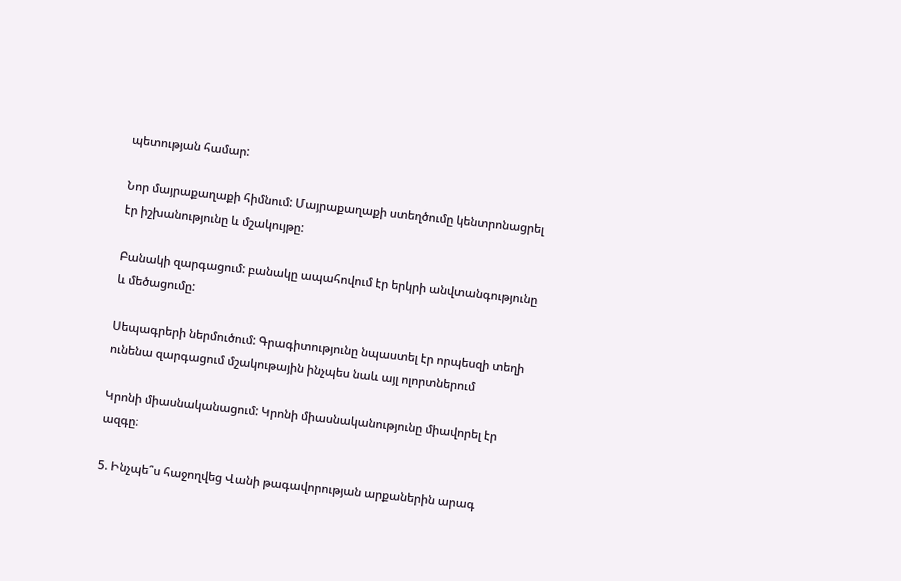պետության համար:

Նոր մայրաքաղաքի հիմնում: Մայրաքաղաքի ստեղծումը կենտրոնացրել էր իշխանությունը և մշակույթը:

Բանակի զարգացում: բանակը ապահովում էր երկրի անվտանգությունը և մեծացումը:

Սեպագրերի ներմուծում: Գրագիտությունը նպաստել էր որպեսզի տեղի ունենա զարգացում մշակութային ինչպես նաև այլ ոլորտներում

Կրոնի միասնականացում: Կրոնի միասնականությունը միավորել էր ազգը։

5. Ինչպե՞ս հաջողվեց Վանի թագավորության արքաներին արագ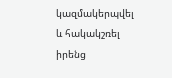կազմակերպվել և հակակշռել իրենց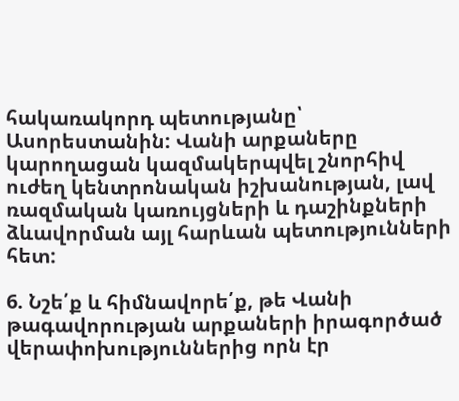հակառակորդ պետությանը՝ Ասորեստանին: Վանի արքաները կարողացան կազմակերպվել շնորհիվ ուժեղ կենտրոնական իշխանության, լավ ռազմական կառույցների և դաշինքների ձևավորման այլ հարևան պետությունների հետ:

6. Նշե՛ք և հիմնավորե՛ք, թե Վանի թագավորության արքաների իրագործած վերափոխություններից որն էր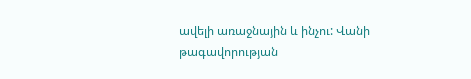ավելի առաջնային և ինչու: Վանի թագավորության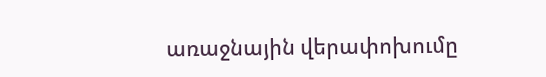առաջնային վերափոխումը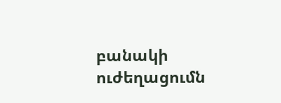բանակի ուժեղացումն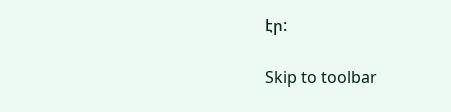էր:

Skip to toolbar